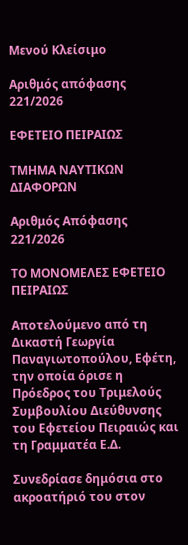Μενού Κλείσιμο

Αριθμός απόφασης 221/2026

ΕΦΕΤΕΙΟ ΠΕΙΡΑΙΩΣ

ΤΜΗΜΑ ΝΑΥΤΙΚΩΝ ΔΙΑΦΟΡΩΝ

Αριθμός Απόφασης 221/2026

ΤΟ ΜΟΝΟΜΕΛΕΣ ΕΦΕΤΕΙΟ ΠΕΙΡΑΙΩΣ

Αποτελούμενο από τη Δικαστή Γεωργία Παναγιωτοπούλου, Εφέτη, την οποία όρισε η Πρόεδρος του Τριμελούς Συμβουλίου Διεύθυνσης του Εφετείου Πειραιώς και τη Γραμματέα Ε.Δ.

Συνεδρίασε δημόσια στο ακροατήριό του στον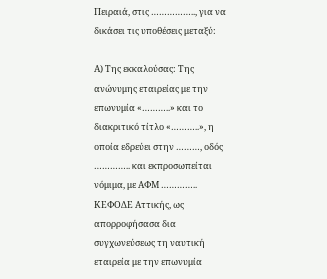Πειραιά, στις …………….., για να δικάσει τις υποθέσεις μεταξύ:

Α) Της εκκαλούσας: Της ανώνυμης εταιρείας με την επωνυμία «………..» και το διακριτικό τίτλο «………..», η οποία εδρεύει στην ………, οδός ………….. και εκπροσωπείται νόμιμα, με ΑΦΜ ………….. ΚΕΦΟΔΕ Αττικής, ως απορροφήσασα δια συγχωνεύσεως τη ναυτική εταιρεία με την επωνυμία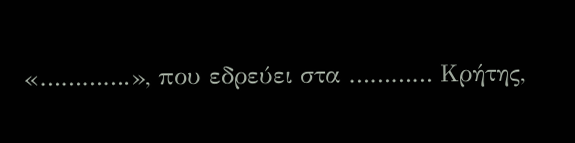«………….», που εδρεύει στα ………… Κρήτης,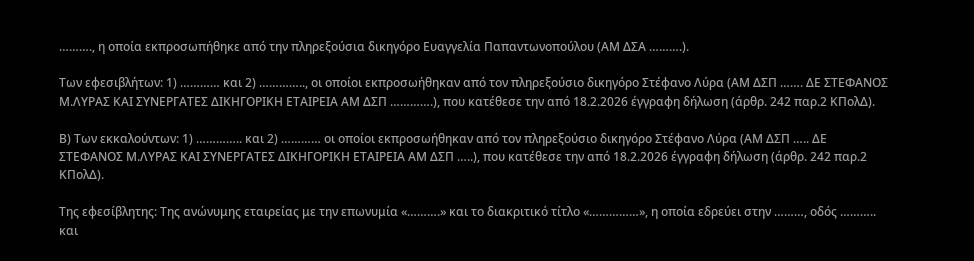………., η οποία εκπροσωπήθηκε από την πληρεξούσια δικηγόρο Ευαγγελία Παπαντωνοπούλου (ΑΜ ΔΣΑ ……….).

Των εφεσιβλήτων: 1) ………… και 2) ………….., οι οποίοι εκπροσωήθηκαν από τον πληρεξούσιο δικηγόρο Στέφανο Λύρα (ΑΜ ΔΣΠ ……. ΔΕ ΣΤΕΦΑΝΟΣ Μ.ΛΥΡΑΣ ΚΑΙ ΣΥΝΕΡΓΑΤΕΣ ΔΙΚΗΓΟΡΙΚΗ ΕΤΑΙΡΕΙΑ ΑΜ ΔΣΠ ………….), που κατέθεσε την από 18.2.2026 έγγραφη δήλωση (άρθρ. 242 παρ.2 ΚΠολΔ).

Β) Των εκκαλούντων: 1) ………….. και 2) ………… οι οποίοι εκπροσωήθηκαν από τον πληρεξούσιο δικηγόρο Στέφανο Λύρα (ΑΜ ΔΣΠ ….. ΔΕ ΣΤΕΦΑΝΟΣ Μ.ΛΥΡΑΣ ΚΑΙ ΣΥΝΕΡΓΑΤΕΣ ΔΙΚΗΓΟΡΙΚΗ ΕΤΑΙΡΕΙΑ ΑΜ ΔΣΠ …..), που κατέθεσε την από 18.2.2026 έγγραφη δήλωση (άρθρ. 242 παρ.2 ΚΠολΔ).

Της εφεσίβλητης: Της ανώνυμης εταιρείας με την επωνυμία «……….» και το διακριτικό τίτλο «……………», η οποία εδρεύει στην ………, οδός ……….. και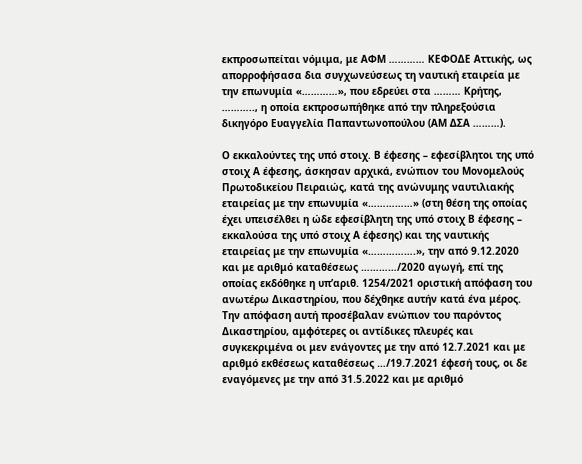εκπροσωπείται νόμιμα, με ΑΦΜ ………… ΚΕΦΟΔΕ Αττικής, ως απορροφήσασα δια συγχωνεύσεως τη ναυτική εταιρεία με την επωνυμία «…………», που εδρεύει στα ……… Κρήτης, ……….., η οποία εκπροσωπήθηκε από την πληρεξούσια δικηγόρο Ευαγγελία Παπαντωνοπούλου (ΑΜ ΔΣΑ ………).

Ο εκκαλούντες της υπό στοιχ. Β έφεσης – εφεσίβλητοι της υπό στοιχ Α έφεσης, άσκησαν αρχικά, ενώπιον του Μονομελούς Πρωτοδικείου Πειραιώς, κατά της ανώνυμης ναυτιλιακής εταιρείας με την επωνυμία «……………» (στη θέση της οποίας έχει υπεισέλθει η ώδε εφεσίβλητη της υπό στοιχ Β έφεσης – εκκαλούσα της υπό στοιχ Α έφεσης) και της ναυτικής εταιρείας με την επωνυμία «…………….», την από 9.12.2020 και με αριθμό καταθέσεως …………/2020 αγωγή, επί της οποίας εκδόθηκε η υπ’αριθ. 1254/2021 οριστική απόφαση του ανωτέρω Δικαστηρίου, που δέχθηκε αυτήν κατά ένα μέρος. Την απόφαση αυτή προσέβαλαν ενώπιον του παρόντος Δικαστηρίου, αμφότερες οι αντίδικες πλευρές και συγκεκριμένα οι μεν ενάγοντες με την από 12.7.2021 και με αριθμό εκθέσεως καταθέσεως …/19.7.2021 έφεσή τους, οι δε  εναγόμενες με την από 31.5.2022 και με αριθμό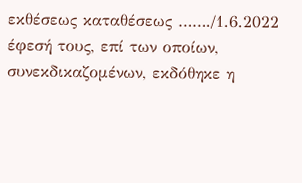εκθέσεως καταθέσεως ……./1.6.2022 έφεσή τους, επί των οποίων, συνεκδικαζομένων, εκδόθηκε η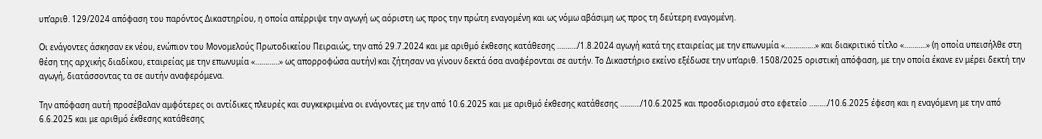υπ’αριθ. 129/2024 απόφαση του παρόντος Δικαστηρίου, η οποία απέρριψε την αγωγή ως αόριστη ως προς την πρώτη εναγομένη και ως νόμω αβάσιμη ως προς τη δεύτερη εναγομένη.

Οι ενάγοντες άσκησαν εκ νέου, ενώπιον του Μονομελούς Πρωτοδικείου Πειραιώς, την από 29.7.2024 και με αριθμό έκθεσης κατάθεσης ………./1.8.2024 αγωγή κατά της εταιρείας με την επωνυμία «……………» και διακριτικό τίτλο «………..» (η οποία υπεισήλθε στη θέση της αρχικής διαδίκου, εταιρείας με την επωνυμία «…………» ως απορροφώσα αυτήν) και ζήτησαν να γίνουν δεκτά όσα αναφέρονται σε αυτήν. Το Δικαστήριο εκείνο εξέδωσε την υπ’αριθ. 1508/2025 οριστική απόφαση, με την οποία έκανε εν μέρει δεκτή την αγωγή, διατάσσοντας τα σε αυτήν αναφερόμενα.

Την απόφαση αυτή προσέβαλαν αμφότερες οι αντίδικες πλευρές και συγκεκριμένα οι ενάγοντες με την από 10.6.2025 και με αριθμό έκθεσης κατάθεσης ………./10.6.2025 και προσδιορισμού στο εφετείο ………/10.6.2025 έφεση και η εναγόμενη με την από 6.6.2025 και με αριθμό έκθεσης κατάθεσης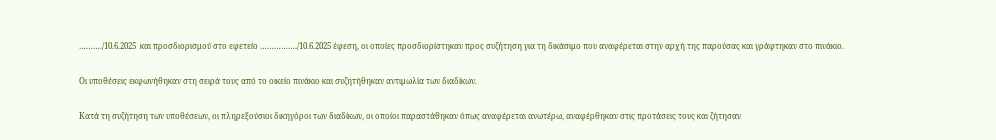………./10.6.2025  και προσδιορισμού στο εφετείο ……………./10.6.2025 έφεση, οι οποίες προσδιορίστηκαν προς συζήτηση για τη δικάσιμο που αναφέρεται στην αρχή της παρούσας και γράφτηκαν στο πινάκιο.

Οι υποθέσεις εκφωνήθηκαν στη σειρά τους από το οικείο πινάκιο και συζητήθηκαν αντιμωλία των διαδίκων.

Κατά τη συζήτηση των υποθέσεων, οι πληρεξούσιοι δικηγόροι των διαδίκων, οι οποίοι παραστάθηκαν όπως αναφέρεται ανωτέρω, αναφέρθηκαν στις προτάσεις τους και ζήτησαν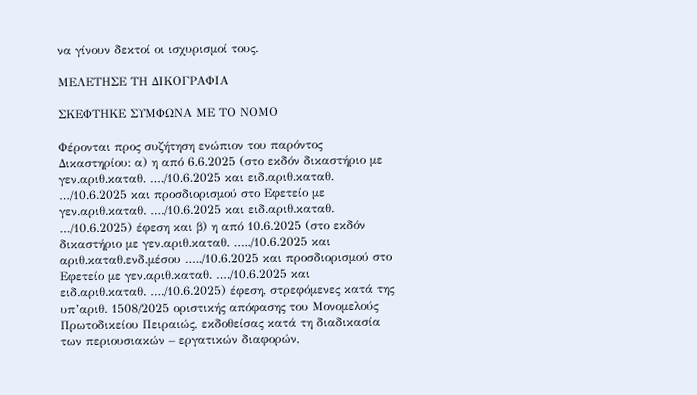να γίνουν δεκτοί οι ισχυρισμοί τους.

ΜΕΛΕΤΗΣΕ ΤΗ ΔΙΚΟΓΡΑΦΙΑ

ΣΚΕΦΤΗΚΕ ΣΥΜΦΩΝΑ ΜΕ ΤΟ ΝΟΜΟ

Φέρονται προς συζήτηση ενώπιον του παρόντος Δικαστηρίου: α) η από 6.6.2025 (στο εκδόν δικαστήριο με γεν.αριθ.καταθ. …./10.6.2025 και ειδ.αριθ.καταθ. …/10.6.2025 και προσδιορισμού στο Εφετείο με γεν.αριθ.καταθ. …./10.6.2025 και ειδ.αριθ.καταθ. …/10.6.2025) έφεση και β) η από 10.6.2025 (στο εκδόν δικαστήριο με γεν.αριθ.καταθ. …../10.6.2025 και αριθ.καταθ.ενδ.μέσου …../10.6.2025 και προσδιορισμού στο Εφετείο με γεν.αριθ.καταθ. …./10.6.2025 και ειδ.αριθ.καταθ. …./10.6.2025) έφεση, στρεφόμενες κατά της υπ’αριθ. 1508/2025 οριστικής απόφασης του Μονομελούς Πρωτοδικείου Πειραιώς, εκδοθείσας κατά τη διαδικασία των περιουσιακών – εργατικών διαφορών,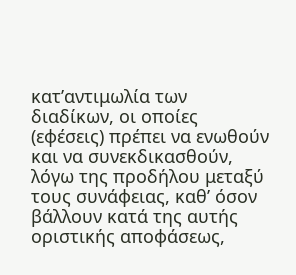κατ’αντιμωλία των διαδίκων, οι οποίες (εφέσεις) πρέπει να ενωθούν και να συνεκδικασθούν, λόγω της προδήλου μεταξύ τους συνάφειας, καθ’ όσον βάλλουν κατά της αυτής οριστικής αποφάσεως,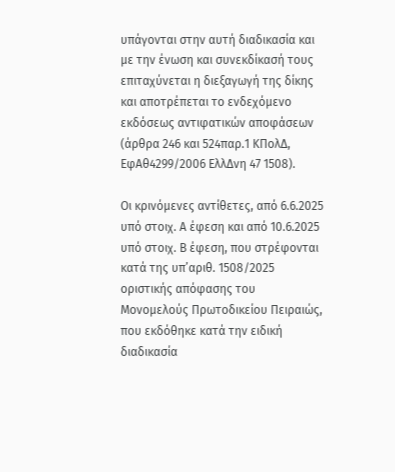υπάγονται στην αυτή διαδικασία και με την ένωση και συνεκδίκασή τους επιταχύνεται η διεξαγωγή της δίκης και αποτρέπεται το ενδεχόμενο εκδόσεως αντιφατικών αποφάσεων (άρθρα 246 και 524παρ.1 ΚΠολΔ, ΕφΑθ4299/2006 ΕλλΔνη 47 1508).

Οι κρινόμενες αντίθετες, από 6.6.2025 υπό στοιχ. Α έφεση και από 10.6.2025 υπό στοιχ. Β έφεση, που στρέφονται κατά της υπ’αριθ. 1508/2025 οριστικής απόφασης του Μονομελούς Πρωτοδικείου Πειραιώς, που εκδόθηκε κατά την ειδική διαδικασία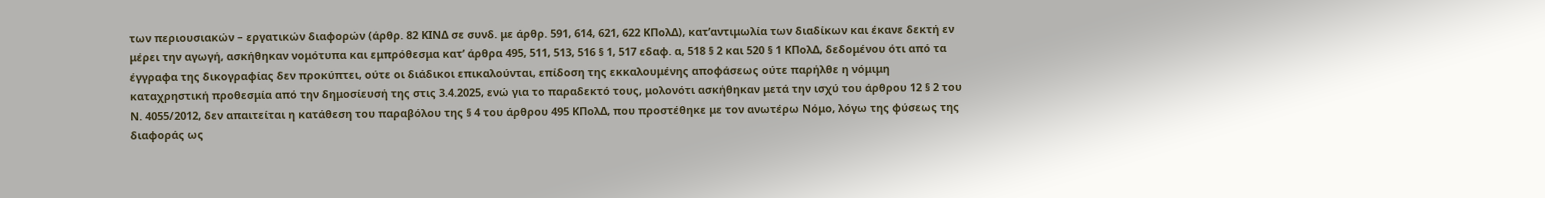των περιουσιακών – εργατικών διαφορών (άρθρ. 82 ΚΙΝΔ σε συνδ. με άρθρ. 591, 614, 621, 622 ΚΠολΔ), κατ’αντιμωλία των διαδίκων και έκανε δεκτή εν μέρει την αγωγή, ασκήθηκαν νομότυπα και εμπρόθεσμα κατ’ άρθρα 495, 511, 513, 516 § 1, 517 εδαφ. α, 518 § 2 και 520 § 1 ΚΠολΔ, δεδομένου ότι από τα έγγραφα της δικογραφίας δεν προκύπτει, ούτε οι διάδικοι επικαλούνται, επίδοση της εκκαλουμένης αποφάσεως ούτε παρήλθε η νόμιμη καταχρηστική προθεσμία από την δημοσίευσή της στις 3.4.2025, ενώ για το παραδεκτό τους, μολονότι ασκήθηκαν μετά την ισχύ του άρθρου 12 § 2 του Ν. 4055/2012, δεν απαιτείται η κατάθεση του παραβόλου της § 4 του άρθρου 495 ΚΠολΔ, που προστέθηκε με τον ανωτέρω Νόμο, λόγω της φύσεως της διαφοράς ως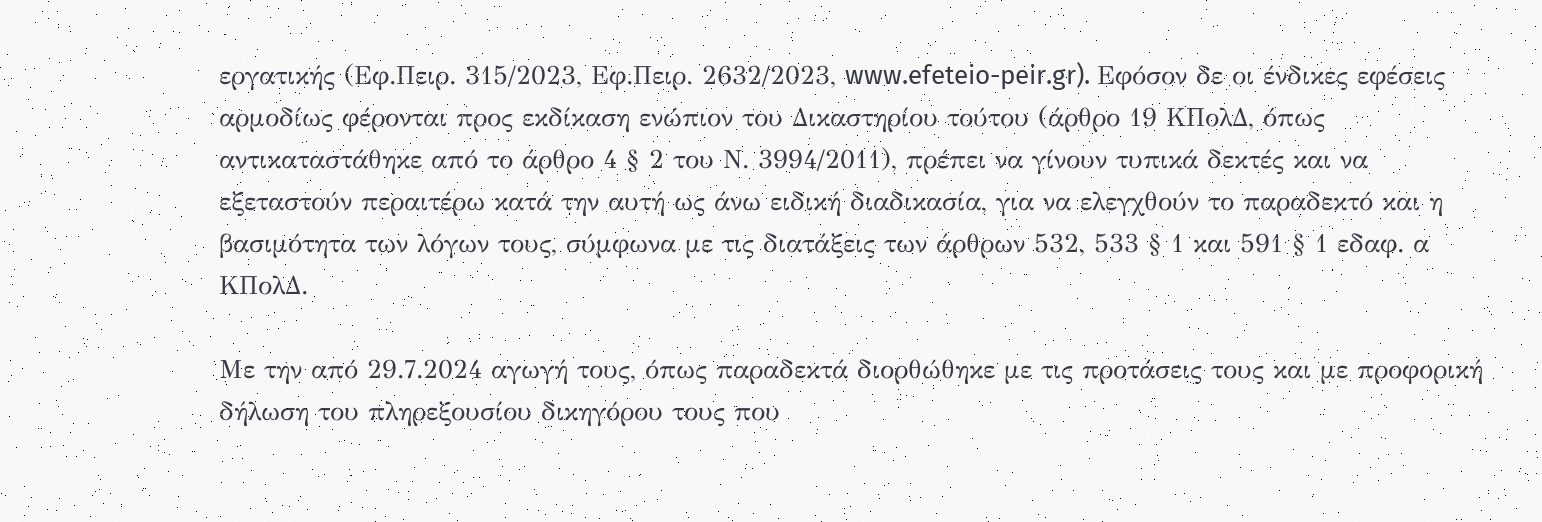εργατικής (Εφ.Πειρ. 315/2023, Εφ.Πειρ. 2632/2023, www.efeteio-peir.gr). Εφόσον δε οι ένδικες εφέσεις αρμοδίως φέρονται προς εκδίκαση ενώπιον του Δικαστηρίου τούτου (άρθρο 19 ΚΠολΔ, όπως αντικαταστάθηκε από το άρθρο 4 § 2 του Ν. 3994/2011), πρέπει να γίνουν τυπικά δεκτές και να εξεταστούν περαιτέρω κατά την αυτή ως άνω ειδική διαδικασία, για να ελεγχθούν το παραδεκτό και η βασιμότητα των λόγων τους, σύμφωνα με τις διατάξεις των άρθρων 532, 533 § 1 και 591 § 1 εδαφ. α ΚΠολΔ.

Με την από 29.7.2024 αγωγή τους, όπως παραδεκτά διορθώθηκε με τις προτάσεις τους και με προφορική δήλωση του πληρεξουσίου δικηγόρου τους που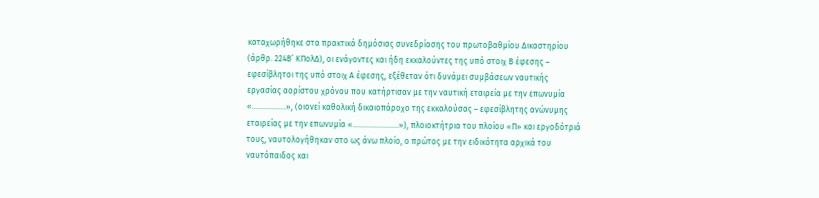καταχωρήθηκε στα πρακτικά δημόσιας συνεδρίασης του πρωτοβαθμίου Δικαστηρίου (άρθρ. 224Β’ ΚΠολΔ), οι ενάγοντες και ήδη εκκαλούντες της υπό στοιχ Β έφεσης – εφεσίβλητοι της υπό στοιχ Α έφεσης, εξέθεταν ότι δυνάμει συμβάσεων ναυτικής εργασίας αορίστου χρόνου που κατήρτισαν με την ναυτική εταιρεία με την επωνυμία «……………..», (οιονεί καθολική δικαιοπάροχο της εκκαλούσας – εφεσίβλητης ανώνυμης εταιρείας με την επωνυμία «…………………..»), πλοιοκτήτρια του πλοίου «Π» και εργοδότριά τους, ναυτολογήθηκαν στο ως άνω πλοίο, ο πρώτος με την ειδικότητα αρχικά του ναυτόπαιδος και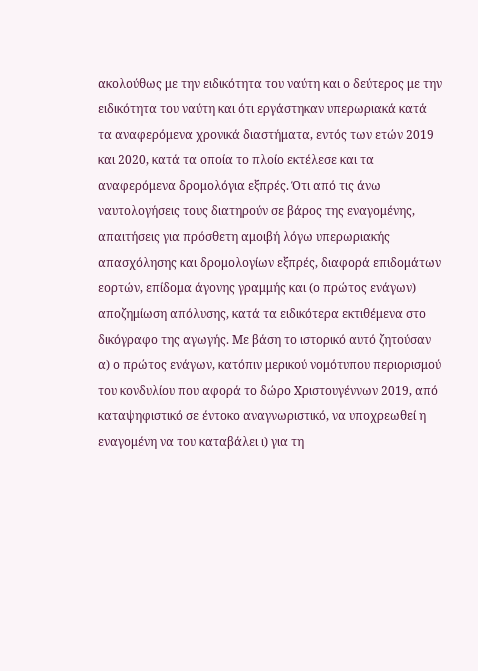ακολούθως με την ειδικότητα του ναύτη και ο δεύτερος με την ειδικότητα του ναύτη και ότι εργάστηκαν υπερωριακά κατά τα αναφερόμενα χρονικά διαστήματα, εντός των ετών 2019 και 2020, κατά τα οποία το πλοίο εκτέλεσε και τα αναφερόμενα δρομολόγια εξπρές. Ότι από τις άνω ναυτολογήσεις τους διατηρούν σε βάρος της εναγομένης, απαιτήσεις για πρόσθετη αμοιβή λόγω υπερωριακής απασχόλησης και δρομολογίων εξπρές, διαφορά επιδομάτων εορτών, επίδομα άγονης γραμμής και (ο πρώτος ενάγων) αποζημίωση απόλυσης, κατά τα ειδικότερα εκτιθέμενα στο δικόγραφο της αγωγής. Με βάση το ιστορικό αυτό ζητούσαν α) ο πρώτος ενάγων, κατόπιν μερικού νομότυπου περιορισμού του κονδυλίου που αφορά το δώρο Χριστουγέννων 2019, από καταψηφιστικό σε έντοκο αναγνωριστικό, να υποχρεωθεί η εναγομένη να του καταβάλει ι) για τη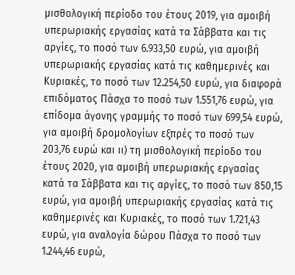μισθολογική περίοδο του έτους 2019, για αμοιβή υπερωριακής εργασίας κατά τα Σάββατα και τις αργίες, το ποσό των 6.933,50 ευρώ, για αμοιβή υπερωριακής εργασίας κατά τις καθημερινές και Κυριακές, το ποσό των 12.254,50 ευρώ, για διαφορά επιδόματος Πάσχα το ποσό των 1.551,76 ευρώ, για επίδομα άγονης γραμμής το ποσό των 699,54 ευρώ, για αμοιβή δρομολογίων εξπρές το ποσό των 203,76 ευρώ και ιι) τη μισθολογική περίοδο του έτους 2020, για αμοιβή υπερωριακής εργασίας κατά τα Σάββατα και τις αργίες, το ποσό των 850,15 ευρώ, για αμοιβή υπερωριακής εργασίας κατά τις καθημερινές και Κυριακές, το ποσό των 1.721,43 ευρώ, για αναλογία δώρου Πάσχα το ποσό των 1.244,46 ευρώ,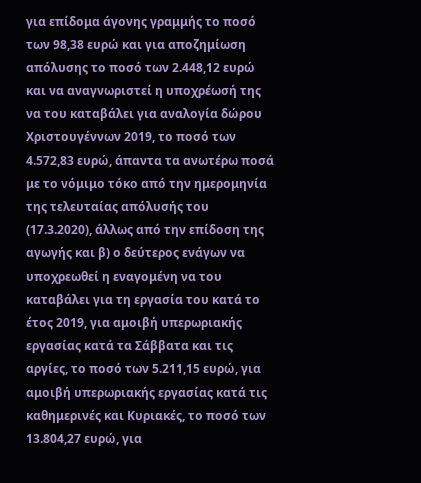για επίδομα άγονης γραμμής το ποσό των 98,38 ευρώ και για αποζημίωση απόλυσης το ποσό των 2.448,12 ευρώ και να αναγνωριστεί η υποχρέωσή της να του καταβάλει για αναλογία δώρου Χριστουγέννων 2019, το ποσό των 4.572,83 ευρώ, άπαντα τα ανωτέρω ποσά με το νόμιμο τόκο από την ημερομηνία της τελευταίας απόλυσής του (17.3.2020), άλλως από την επίδοση της αγωγής και β) ο δεύτερος ενάγων να υποχρεωθεί η εναγομένη να του καταβάλει για τη εργασία του κατά το έτος 2019, για αμοιβή υπερωριακής εργασίας κατά τα Σάββατα και τις αργίες, το ποσό των 5.211,15 ευρώ, για αμοιβή υπερωριακής εργασίας κατά τις καθημερινές και Κυριακές, το ποσό των 13.804,27 ευρώ, για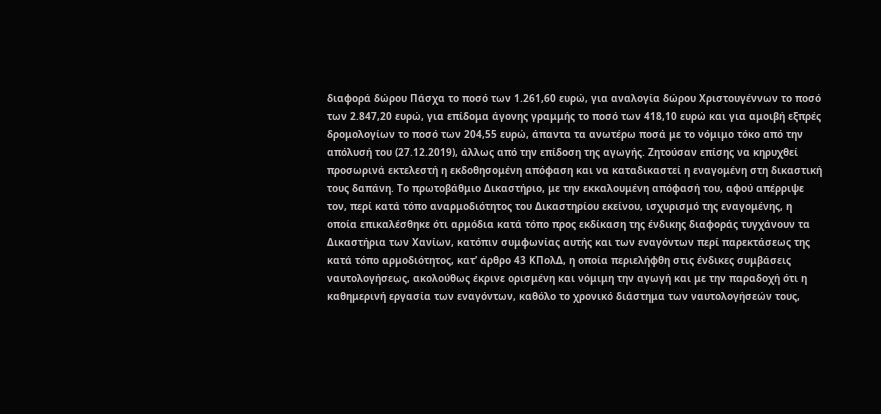διαφορά δώρου Πάσχα το ποσό των 1.261,60 ευρώ, για αναλογία δώρου Χριστουγέννων το ποσό των 2.847,20 ευρώ, για επίδομα άγονης γραμμής το ποσό των 418,10 ευρώ και για αμοιβή εξπρές δρομολογίων το ποσό των 204,55 ευρώ, άπαντα τα ανωτέρω ποσά με το νόμιμο τόκο από την απόλυσή του (27.12.2019), άλλως από την επίδοση της αγωγής. Ζητούσαν επίσης να κηρυχθεί προσωρινά εκτελεστή η εκδοθησομένη απόφαση και να καταδικαστεί η εναγομένη στη δικαστική τους δαπάνη. Το πρωτοβάθμιο Δικαστήριο, με την εκκαλουμένη απόφασή του, αφού απέρριψε τον, περί κατά τόπο αναρμοδιότητος του Δικαστηρίου εκείνου, ισχυρισμό της εναγομένης, η οποία επικαλέσθηκε ότι αρμόδια κατά τόπο προς εκδίκαση της ένδικης διαφοράς τυγχάνουν τα Δικαστήρια των Χανίων, κατόπιν συμφωνίας αυτής και των εναγόντων περί παρεκτάσεως της κατά τόπο αρμοδιότητος, κατ’ άρθρο 43 ΚΠολΔ, η οποία περιελήφθη στις ένδικες συμβάσεις ναυτολογήσεως, ακολούθως έκρινε ορισμένη και νόμιμη την αγωγή και με την παραδοχή ότι η καθημερινή εργασία των εναγόντων, καθόλο το χρονικό διάστημα των ναυτολογήσεών τους,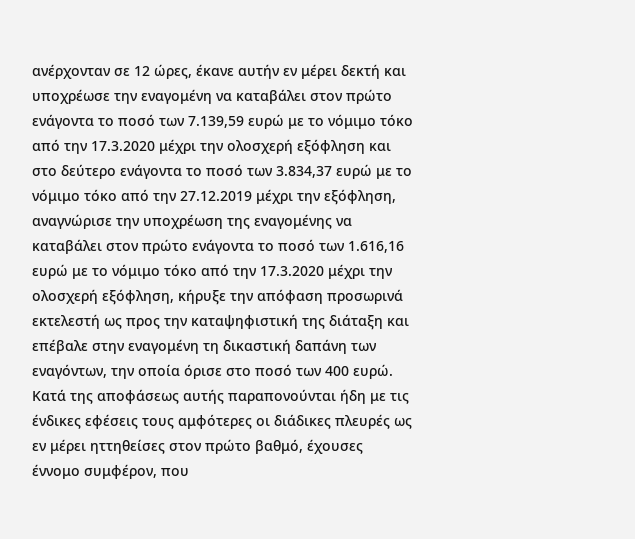ανέρχονταν σε 12 ώρες, έκανε αυτήν εν μέρει δεκτή και υποχρέωσε την εναγομένη να καταβάλει στον πρώτο ενάγοντα το ποσό των 7.139,59 ευρώ με το νόμιμο τόκο από την 17.3.2020 μέχρι την ολοσχερή εξόφληση και στο δεύτερο ενάγοντα το ποσό των 3.834,37 ευρώ με το νόμιμο τόκο από την 27.12.2019 μέχρι την εξόφληση, αναγνώρισε την υποχρέωση της εναγομένης να καταβάλει στον πρώτο ενάγοντα το ποσό των 1.616,16 ευρώ με το νόμιμο τόκο από την 17.3.2020 μέχρι την ολοσχερή εξόφληση, κήρυξε την απόφαση προσωρινά εκτελεστή ως προς την καταψηφιστική της διάταξη και επέβαλε στην εναγομένη τη δικαστική δαπάνη των εναγόντων, την οποία όρισε στο ποσό των 400 ευρώ. Κατά της αποφάσεως αυτής παραπονούνται ήδη με τις ένδικες εφέσεις τους αμφότερες οι διάδικες πλευρές ως εν μέρει ηττηθείσες στον πρώτο βαθμό, έχουσες έννομο συμφέρον, που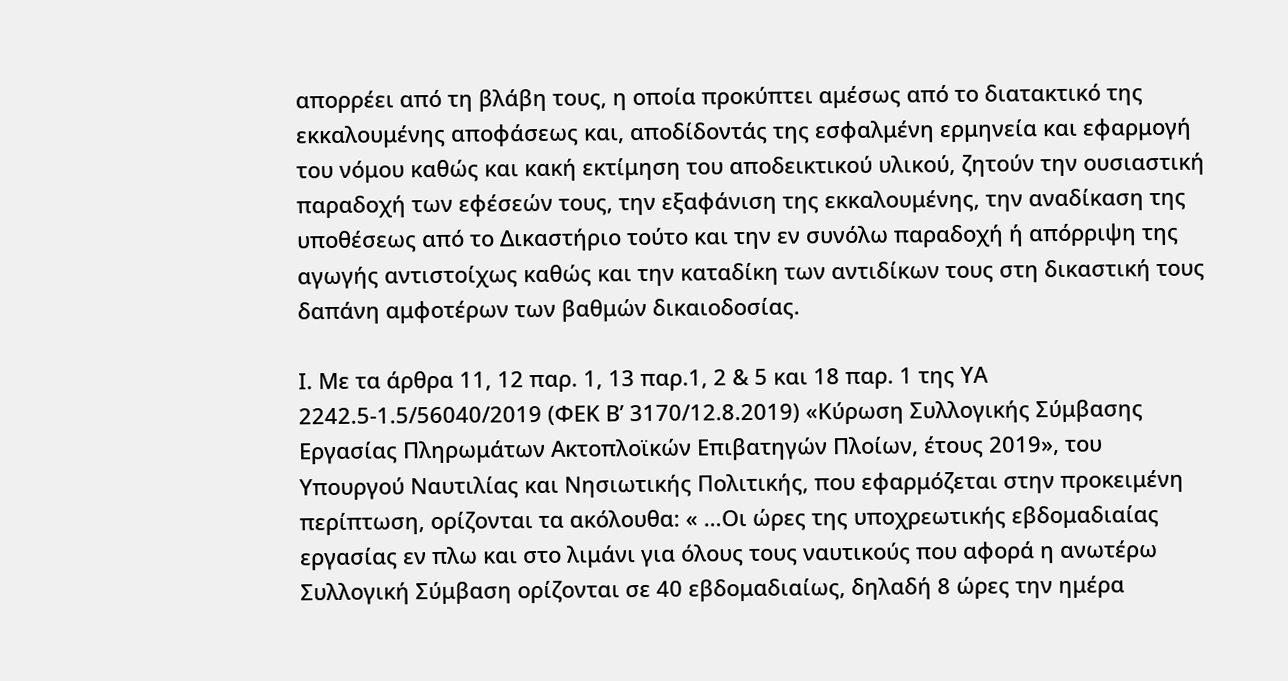απορρέει από τη βλάβη τους, η οποία προκύπτει αμέσως από το διατακτικό της εκκαλουμένης αποφάσεως και, αποδίδοντάς της εσφαλμένη ερμηνεία και εφαρμογή του νόμου καθώς και κακή εκτίμηση του αποδεικτικού υλικού, ζητούν την ουσιαστική παραδοχή των εφέσεών τους, την εξαφάνιση της εκκαλουμένης, την αναδίκαση της υποθέσεως από το Δικαστήριο τούτο και την εν συνόλω παραδοχή ή απόρριψη της αγωγής αντιστοίχως καθώς και την καταδίκη των αντιδίκων τους στη δικαστική τους δαπάνη αμφοτέρων των βαθμών δικαιοδοσίας.

Ι. Με τα άρθρα 11, 12 παρ. 1, 13 παρ.1, 2 & 5 και 18 παρ. 1 της ΥΑ 2242.5-1.5/56040/2019 (ΦΕΚ Β’ 3170/12.8.2019) «Κύρωση Συλλογικής Σύμβασης Εργασίας Πληρωμάτων Ακτοπλοϊκών Επιβατηγών Πλοίων, έτους 2019», του Υπουργού Ναυτιλίας και Νησιωτικής Πολιτικής, που εφαρμόζεται στην προκειμένη περίπτωση, ορίζονται τα ακόλουθα: « …Οι ώρες της υποχρεωτικής εβδομαδιαίας εργασίας εν πλω και στο λιμάνι για όλους τους ναυτικούς που αφορά η ανωτέρω Συλλογική Σύμβαση ορίζονται σε 40 εβδομαδιαίως, δηλαδή 8 ώρες την ημέρα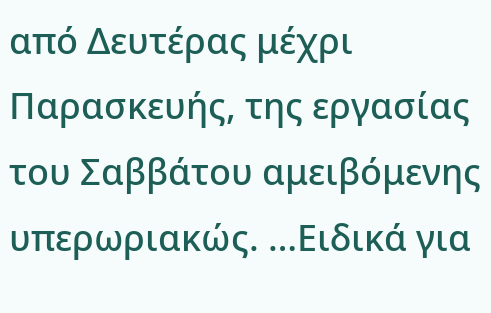από Δευτέρας μέχρι Παρασκευής, της εργασίας του Σαββάτου αμειβόμενης υπερωριακώς. …Ειδικά για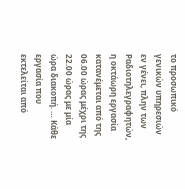το προσωπικό γενικών υπηρεσιών εν γένει, πλην των Ραδιοτηλεγραφητών, η οκτάωρη εργασία κατανέμεται από της 06.00 ώρας μέχρι της 22.00 ώρας με μία ώρα διακοπή. … Κάθε εργασία που εκτελείται από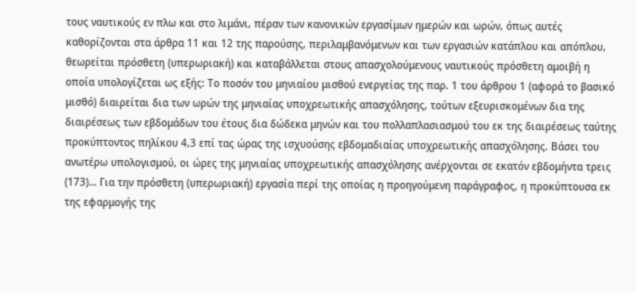τους ναυτικούς εν πλω και στο λιμάνι, πέραν των κανονικών εργασίμων ημερών και ωρών, όπως αυτές καθορίζονται στα άρθρα 11 και 12 της παρούσης, περιλαμβανόμενων και των εργασιών κατάπλου και απόπλου, θεωρείται πρόσθετη (υπερωριακή) και καταβάλλεται στους απασχολούμενους ναυτικούς πρόσθετη αμοιβή η οποία υπολογίζεται ως εξής: Το ποσόν του μηνιαίου μισθού ενεργείας της παρ. 1 του άρθρου 1 (αφορά το βασικό μισθό) διαιρείται δια των ωρών της μηνιαίας υποχρεωτικής απασχόλησης, τούτων εξευρισκομένων δια της διαιρέσεως των εβδομάδων του έτους δια δώδεκα μηνών και του πολλαπλασιασμού του εκ της διαιρέσεως ταύτης προκύπτοντος πηλίκου 4,3 επί τας ώρας της ισχυούσης εβδομαδιαίας υποχρεωτικής απασχόλησης. Βάσει του ανωτέρω υπολογισμού, οι ώρες της μηνιαίας υποχρεωτικής απασχόλησης ανέρχονται σε εκατόν εβδομήντα τρεις (173)… Για την πρόσθετη (υπερωριακή) εργασία περί της οποίας η προηγούμενη παράγραφος, η προκύπτουσα εκ της εφαρμογής της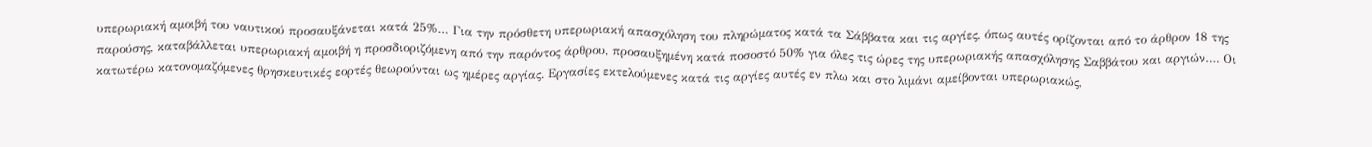υπερωριακή αμοιβή του ναυτικού προσαυξάνεται κατά 25%… Για την πρόσθετη υπερωριακή απασχόληση του πληρώματος κατά τα Σάββατα και τις αργίες, όπως αυτές ορίζονται από το άρθρον 18 της παρούσης, καταβάλλεται υπερωριακή αμοιβή η προσδιοριζόμενη από την παρόντος άρθρου, προσαυξημένη κατά ποσοστό 50% για όλες τις ώρες της υπερωριακής απασχόλησης Σαββάτου και αργιών…. Οι κατωτέρω κατονομαζόμενες θρησκευτικές εορτές θεωρούνται ως ημέρες αργίας. Εργασίες εκτελούμενες κατά τις αργίες αυτές εν πλω και στο λιμάνι αμείβονται υπερωριακώς,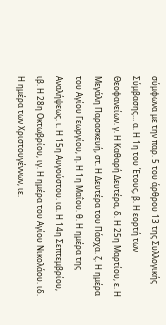σύμφωνα με την παρ. 5 του άρθρου 13 της Συλλογικής Σύμβασης… α. Η 1η του Έτους, β. Η εορτή των Θεοφανείων. γ. Η Καθαρή Δευτέρα, δ. Η 25η Μαρτίου, ε. Η Μεγάλη Παρασκευή, στ. Η Δευτέρα του Πάσχα. ζ. Η ημέρα του Αγίου Γεωργίου, η. Η 1η Μαΐου. θ. Η ημέρα της Αναλήψεως. ι. Η 15η Αυγούστου. ια. Η 14η Σεπτεμβρίου, ιβ. Η 28η Οκτωβρίου, ιγ. Η ημέρα του Αγίου Νικολάου. ιδ. Η ημέρα των Χριστουγέννων, ιε.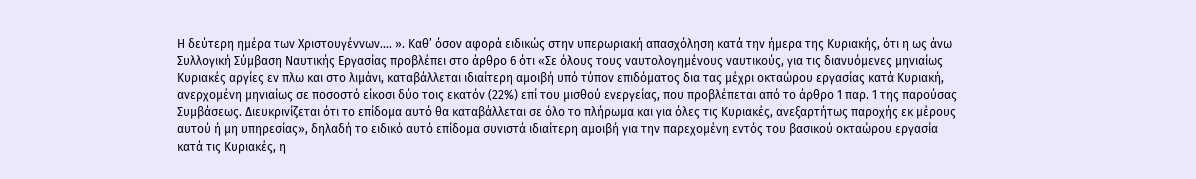Η δεύτερη ημέρα των Χριστουγέννων…. ». Καθ’ όσον αφορά ειδικώς στην υπερωριακή απασχόληση κατά την ήμερα της Κυριακής, ότι η ως άνω Συλλογική Σύμβαση Ναυτικής Εργασίας προβλέπει στο άρθρο 6 ότι «Σε όλους τους ναυτολογημένους ναυτικούς, για τις διανυόμενες μηνιαίως Κυριακές αργίες εν πλω και στο λιμάνι, καταβάλλεται ιδιαίτερη αμοιβή υπό τύπον επιδόματος δια τας μέχρι οκταώρου εργασίας κατά Κυριακή, ανερχομένη μηνιαίως σε ποσοστό είκοσι δύο τοις εκατόν (22%) επί του μισθού ενεργείας, που προβλέπεται από το άρθρο 1 παρ. 1 της παρούσας Συμβάσεως. Διευκρινίζεται ότι το επίδομα αυτό θα καταβάλλεται σε όλο το πλήρωμα και για όλες τις Κυριακές, ανεξαρτήτως παροχής εκ μέρους αυτού ή μη υπηρεσίας», δηλαδή το ειδικό αυτό επίδομα συνιστά ιδιαίτερη αμοιβή για την παρεχομένη εντός του βασικού οκταώρου εργασία κατά τις Κυριακές, η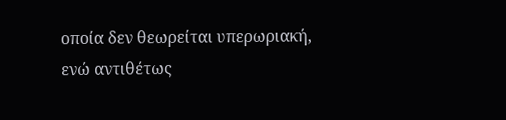οποία δεν θεωρείται υπερωριακή, ενώ αντιθέτως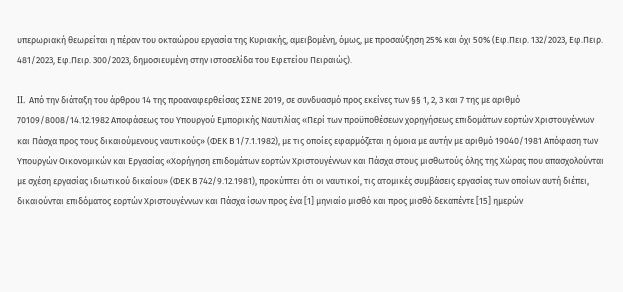υπερωριακή θεωρείται η πέραν του οκταώρου εργασία της Κυριακής, αμειβομένη, όμως, με προσαύξηση 25% και όχι 50% (Εφ.Πειρ. 132/2023, Εφ.Πειρ. 481/2023, Εφ.Πειρ. 300/2023, δημοσιευμένη στην ιστοσελίδα του Εφετείου Πειραιώς).

II. Από την διάταξη του άρθρου 14 της προαναφερθείσας ΣΣΝΕ 2019, σε συνδυασμό προς εκείνες των §§ 1, 2, 3 και 7 της με αριθμό 70109/8008/14.12.1982 Αποφάσεως του Υπουργού Εμπορικής Ναυτιλίας «Περί των προϋποθέσεων χορηγήσεως επιδομάτων εορτών Χριστουγέννων και Πάσχα προς τους δικαιούμενους ναυτικούς» (ΦΕΚ Β 1/7.1.1982), με τις οποίες εφαρμόζεται η όμοια με αυτήν με αριθμό 19040/1981 Απόφαση των Υπουργών Οικονομικών και Εργασίας «Χορήγηση επιδομάτων εορτών Χριστουγέννων και Πάσχα στους μισθωτούς όλης της Χώρας που απασχολούνται με σχέση εργασίας ιδιωτικού δικαίου» (ΦΕΚ Β 742/9.12.1981), προκύπτει ότι οι ναυτικοί, τις ατομικές συμβάσεις εργασίας των οποίων αυτή διέπει, δικαιούνται επιδόματος εορτών Χριστουγέννων και Πάσχα ίσων προς ένα [1] μηνιαίο μισθό και προς μισθό δεκαπέντε [15] ημερών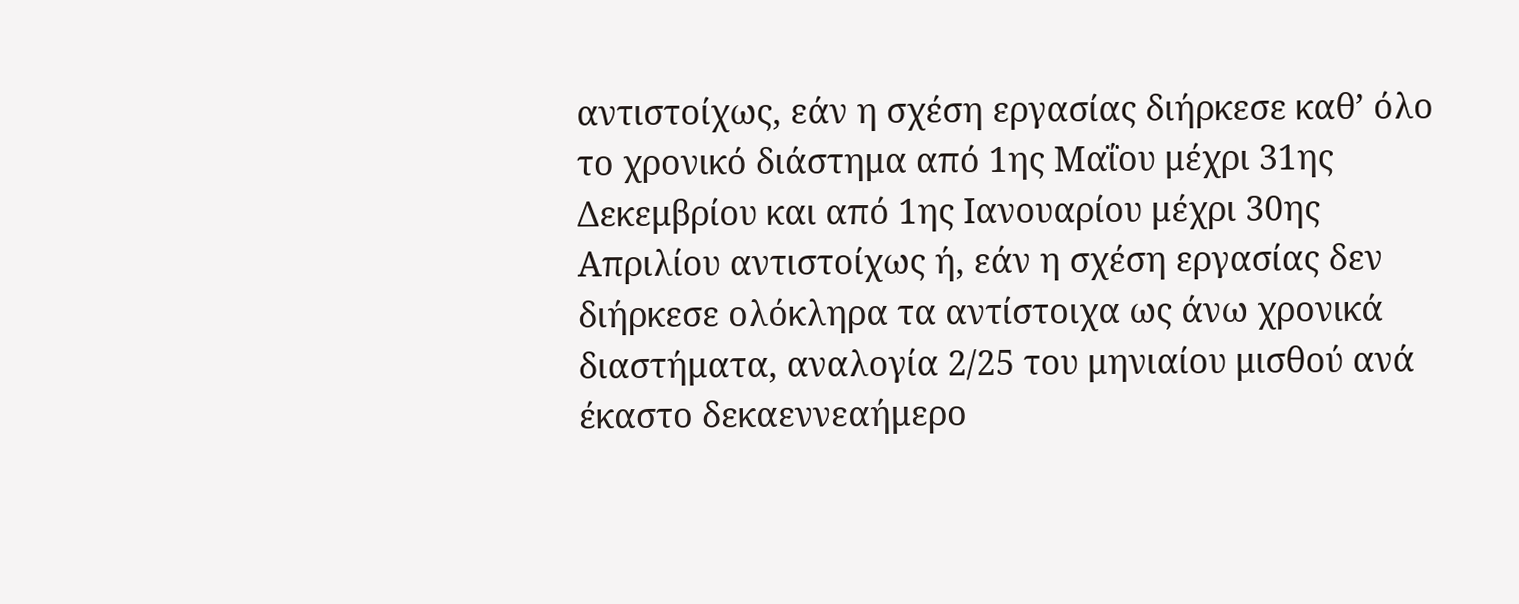αντιστοίχως, εάν η σχέση εργασίας διήρκεσε καθ’ όλο το χρονικό διάστημα από 1ης Μαΐου μέχρι 31ης Δεκεμβρίου και από 1ης Ιανουαρίου μέχρι 30ης Απριλίου αντιστοίχως ή, εάν η σχέση εργασίας δεν διήρκεσε ολόκληρα τα αντίστοιχα ως άνω χρονικά διαστήματα, αναλογία 2/25 του μηνιαίου μισθού ανά έκαστο δεκαεννεαήμερο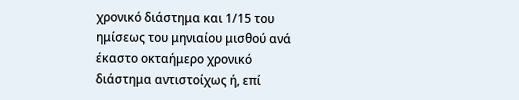χρονικό διάστημα και 1/15 του ημίσεως του μηνιαίου μισθού ανά έκαστο οκταήμερο χρονικό διάστημα αντιστοίχως ή, επί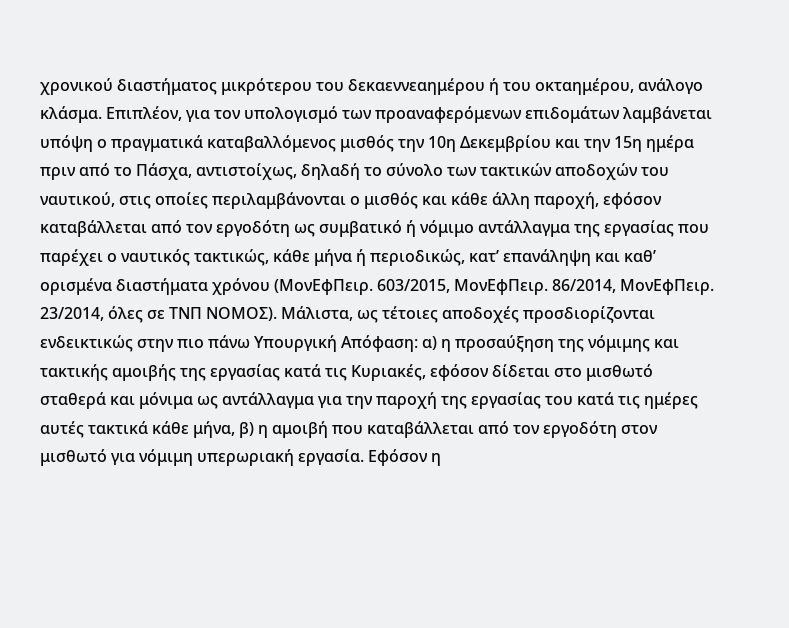χρονικού διαστήματος μικρότερου του δεκαεννεαημέρου ή του οκταημέρου, ανάλογο κλάσμα. Επιπλέον, για τον υπολογισμό των προαναφερόμενων επιδομάτων λαμβάνεται υπόψη ο πραγματικά καταβαλλόμενος μισθός την 10η Δεκεμβρίου και την 15η ημέρα πριν από το Πάσχα, αντιστοίχως, δηλαδή το σύνολο των τακτικών αποδοχών του ναυτικού, στις οποίες περιλαμβάνονται ο μισθός και κάθε άλλη παροχή, εφόσον καταβάλλεται από τον εργοδότη ως συμβατικό ή νόμιμο αντάλλαγμα της εργασίας που παρέχει ο ναυτικός τακτικώς, κάθε μήνα ή περιοδικώς, κατ’ επανάληψη και καθ’ ορισμένα διαστήματα χρόνου (ΜονΕφΠειρ. 603/2015, ΜονΕφΠειρ. 86/2014, ΜονΕφΠειρ. 23/2014, όλες σε ΤΝΠ ΝΟΜΟΣ). Μάλιστα, ως τέτοιες αποδοχές προσδιορίζονται ενδεικτικώς στην πιο πάνω Υπουργική Απόφαση: α) η προσαύξηση της νόμιμης και τακτικής αμοιβής της εργασίας κατά τις Κυριακές, εφόσον δίδεται στο μισθωτό σταθερά και μόνιμα ως αντάλλαγμα για την παροχή της εργασίας του κατά τις ημέρες αυτές τακτικά κάθε μήνα, β) η αμοιβή που καταβάλλεται από τον εργοδότη στον μισθωτό για νόμιμη υπερωριακή εργασία. Εφόσον η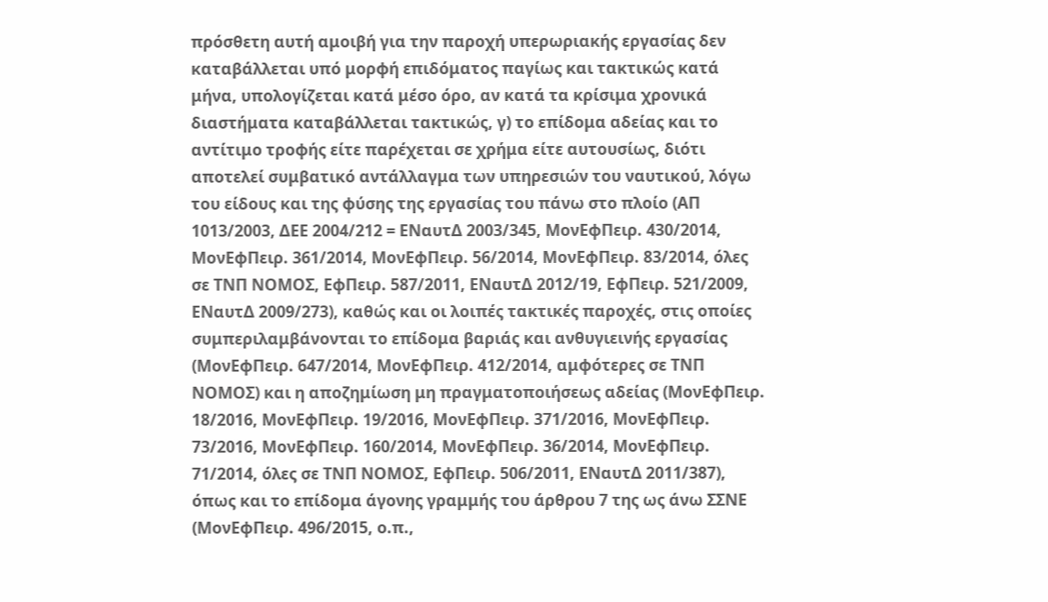πρόσθετη αυτή αμοιβή για την παροχή υπερωριακής εργασίας δεν καταβάλλεται υπό μορφή επιδόματος παγίως και τακτικώς κατά μήνα, υπολογίζεται κατά μέσο όρο, αν κατά τα κρίσιμα χρονικά διαστήματα καταβάλλεται τακτικώς, γ) το επίδομα αδείας και το αντίτιμο τροφής είτε παρέχεται σε χρήμα είτε αυτουσίως, διότι αποτελεί συμβατικό αντάλλαγμα των υπηρεσιών του ναυτικού, λόγω του είδους και της φύσης της εργασίας του πάνω στο πλοίο (ΑΠ 1013/2003, ΔΕΕ 2004/212 = ΕΝαυτΔ 2003/345, ΜονΕφΠειρ. 430/2014, ΜονΕφΠειρ. 361/2014, ΜονΕφΠειρ. 56/2014, ΜονΕφΠειρ. 83/2014, όλες σε ΤΝΠ ΝΟΜΟΣ, ΕφΠειρ. 587/2011, ΕΝαυτΔ 2012/19, ΕφΠειρ. 521/2009, ΕΝαυτΔ 2009/273), καθώς και οι λοιπές τακτικές παροχές, στις οποίες συμπεριλαμβάνονται το επίδομα βαριάς και ανθυγιεινής εργασίας (ΜονΕφΠειρ. 647/2014, ΜονΕφΠειρ. 412/2014, αμφότερες σε ΤΝΠ ΝΟΜΟΣ) και η αποζημίωση μη πραγματοποιήσεως αδείας (ΜονΕφΠειρ. 18/2016, ΜονΕφΠειρ. 19/2016, ΜονΕφΠειρ. 371/2016, ΜονΕφΠειρ. 73/2016, ΜονΕφΠειρ. 160/2014, ΜονΕφΠειρ. 36/2014, ΜονΕφΠειρ. 71/2014, όλες σε ΤΝΠ ΝΟΜΟΣ, ΕφΠειρ. 506/2011, ΕΝαυτΔ 2011/387), όπως και το επίδομα άγονης γραμμής του άρθρου 7 της ως άνω ΣΣΝΕ (ΜονΕφΠειρ. 496/2015, ο.π.,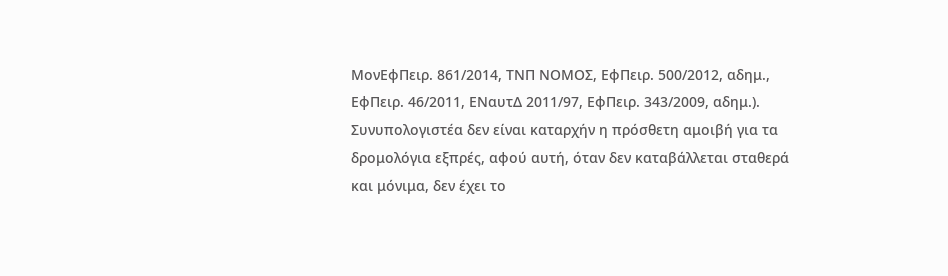ΜονΕφΠειρ. 861/2014, ΤΝΠ ΝΟΜΟΣ, ΕφΠειρ. 500/2012, αδημ., ΕφΠειρ. 46/2011, ΕΝαυτΔ 2011/97, ΕφΠειρ. 343/2009, αδημ.). Συνυπολογιστέα δεν είναι καταρχήν η πρόσθετη αμοιβή για τα δρομολόγια εξπρές, αφού αυτή, όταν δεν καταβάλλεται σταθερά και μόνιμα, δεν έχει το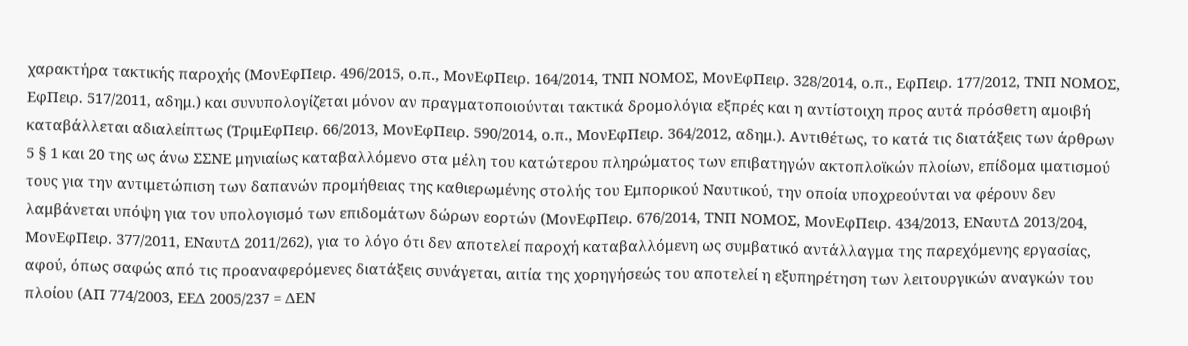χαρακτήρα τακτικής παροχής (ΜονΕφΠειρ. 496/2015, ο.π., ΜονΕφΠειρ. 164/2014, ΤΝΠ ΝΟΜΟΣ, ΜονΕφΠειρ. 328/2014, ο.π., ΕφΠειρ. 177/2012, ΤΝΠ ΝΟΜΟΣ, ΕφΠειρ. 517/2011, αδημ.) και συνυπολογίζεται μόνον αν πραγματοποιούνται τακτικά δρομολόγια εξπρές και η αντίστοιχη προς αυτά πρόσθετη αμοιβή καταβάλλεται αδιαλείπτως (ΤριμΕφΠειρ. 66/2013, ΜονΕφΠειρ. 590/2014, ο.π., ΜονΕφΠειρ. 364/2012, αδημ.). Αντιθέτως, το κατά τις διατάξεις των άρθρων 5 § 1 και 20 της ως άνω ΣΣΝΕ μηνιαίως καταβαλλόμενο στα μέλη του κατώτερου πληρώματος των επιβατηγών ακτοπλοϊκών πλοίων, επίδομα ιματισμού τους για την αντιμετώπιση των δαπανών προμήθειας της καθιερωμένης στολής του Εμπορικού Ναυτικού, την οποία υποχρεούνται να φέρουν δεν λαμβάνεται υπόψη για τον υπολογισμό των επιδομάτων δώρων εορτών (ΜονΕφΠειρ. 676/2014, ΤΝΠ ΝΟΜΟΣ, ΜονΕφΠειρ. 434/2013, ΕΝαυτΔ 2013/204, ΜονΕφΠειρ. 377/2011, ΕΝαυτΔ 2011/262), για το λόγο ότι δεν αποτελεί παροχή καταβαλλόμενη ως συμβατικό αντάλλαγμα της παρεχόμενης εργασίας, αφού, όπως σαφώς από τις προαναφερόμενες διατάξεις συνάγεται, αιτία της χορηγήσεώς του αποτελεί η εξυπηρέτηση των λειτουργικών αναγκών του πλοίου (ΑΠ 774/2003, ΕΕΔ 2005/237 = ΔΕΝ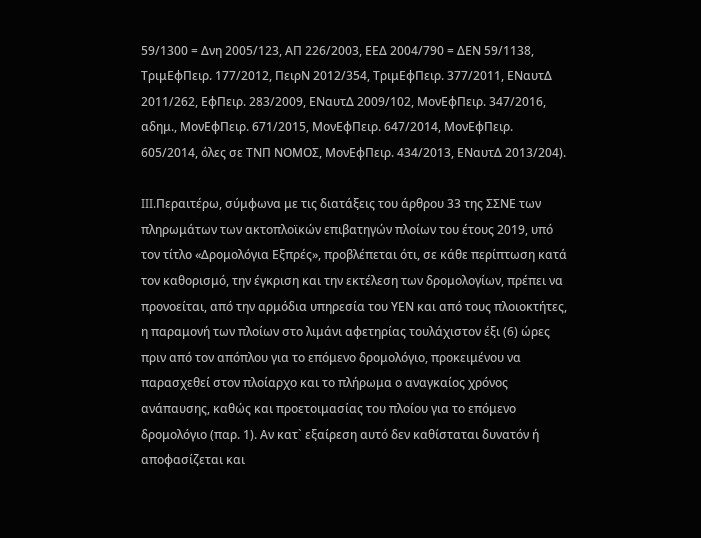59/1300 = Δνη 2005/123, ΑΠ 226/2003, ΕΕΔ 2004/790 = ΔΕΝ 59/1138, ΤριμΕφΠειρ. 177/2012, ΠειρΝ 2012/354, ΤριμΕφΠειρ. 377/2011, ΕΝαυτΔ 2011/262, ΕφΠειρ. 283/2009, ΕΝαυτΔ 2009/102, ΜονΕφΠειρ. 347/2016, αδημ., ΜονΕφΠειρ. 671/2015, ΜονΕφΠειρ. 647/2014, ΜονΕφΠειρ. 605/2014, όλες σε ΤΝΠ ΝΟΜΟΣ, ΜονΕφΠειρ. 434/2013, ΕΝαυτΔ 2013/204).

III.Περαιτέρω, σύμφωνα με τις διατάξεις του άρθρου 33 της ΣΣΝΕ των πληρωμάτων των ακτοπλοϊκών επιβατηγών πλοίων του έτους 2019, υπό τον τίτλο «Δρομολόγια Εξπρές», προβλέπεται ότι, σε κάθε περίπτωση κατά τον καθορισμό, την έγκριση και την εκτέλεση των δρομολογίων, πρέπει να προνοείται, από την αρμόδια υπηρεσία του ΥΕΝ και από τους πλοιοκτήτες, η παραμονή των πλοίων στο λιμάνι αφετηρίας τουλάχιστον έξι (6) ώρες πριν από τον απόπλου για το επόμενο δρομολόγιο, προκειμένου να παρασχεθεί στον πλοίαρχο και το πλήρωμα ο αναγκαίος χρόνος ανάπαυσης, καθώς και προετοιμασίας του πλοίου για το επόμενο δρομολόγιο (παρ. 1). Αν κατ` εξαίρεση αυτό δεν καθίσταται δυνατόν ή αποφασίζεται και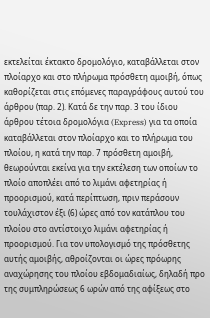εκτελείται έκτακτο δρομολόγιο, καταβάλλεται στον πλοίαρχο και στο πλήρωμα πρόσθετη αμοιβή, όπως καθορίζεται στις επόμενες παραγράφους αυτού του άρθρου (παρ. 2). Κατά δε την παρ. 3 του ίδιου άρθρου τέτοια δρομολόγια (Express) για τα οποία καταβάλλεται στον πλοίαρχο και το πλήρωμα του πλοίου, η κατά την παρ. 7 πρόσθετη αμοιβή, θεωρούνται εκείνα για την εκτέλεση των οποίων το πλοίο αποπλέει από το λιμάνι αφετηρίας ή προορισμού, κατά περίπτωση, πριν περάσουν τουλάχιστον έξι (6) ώρες από τον κατάπλου του πλοίου στο αντίστοιχο λιμάνι αφετηρίας ή προορισμού. Για τον υπολογισμό της πρόσθετης αυτής αμοιβής, αθροίζονται οι ώρες πρόωρης αναχώρησης του πλοίου εβδομαδιαίως, δηλαδή προ της συμπληρώσεως 6 ωρών από της αφίξεως στο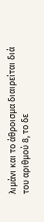λιμάνι και το άθροισμα διαιρείται διά του αριθμού 8, το δε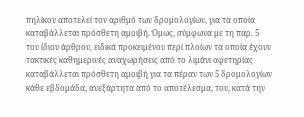πηλίκον αποτελεί τον αριθμό των δρομολογίων, για τα οποία καταβάλλεται πρόσθετη αμοιβή. Όμως, σύμφωνα με τη παρ. 5 του ίδιου άρθρου, ειδικά προκειμένου περί πλοίων τα οποία έχουν τακτικές καθημερινές αναχωρήσεις από το λιμάνι αφετηρίας καταβάλλεται πρόσθετη αμοιβή για τα πέραν των 5 δρομολογίων κάθε εβδομάδα, ανεξάρτητα από το αποτέλεσμα, του, κατά την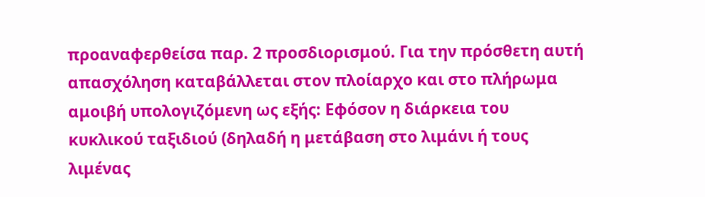προαναφερθείσα παρ. 2 προσδιορισμού. Για την πρόσθετη αυτή απασχόληση καταβάλλεται στον πλοίαρχο και στο πλήρωμα αμοιβή υπολογιζόμενη ως εξής: Εφόσον η διάρκεια του κυκλικού ταξιδιού (δηλαδή η μετάβαση στο λιμάνι ή τους λιμένας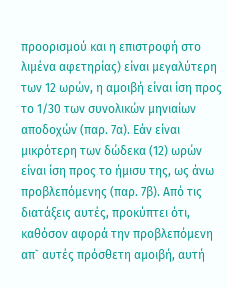προορισμού και η επιστροφή στο λιμένα αφετηρίας) είναι μεγαλύτερη των 12 ωρών, η αμοιβή είναι ίση προς το 1/30 των συνολικών μηνιαίων αποδοχών (παρ. 7α). Εάν είναι μικρότερη των δώδεκα (12) ωρών είναι ίση προς το ήμισυ της, ως άνω προβλεπόμενης (παρ. 7β). Από τις διατάξεις αυτές, προκύπτει ότι, καθόσον αφορά την προβλεπόμενη απ` αυτές πρόσθετη αμοιβή, αυτή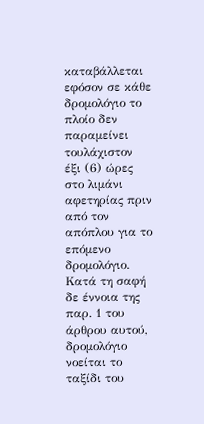καταβάλλεται εφόσον σε κάθε δρομολόγιο το πλοίο δεν παραμείνει τουλάχιστον έξι (6) ώρες στο λιμάνι αφετηρίας πριν από τον απόπλου για το επόμενο δρομολόγιο. Κατά τη σαφή δε έννοια της παρ. 1 του άρθρου αυτού, δρομολόγιο νοείται το ταξίδι του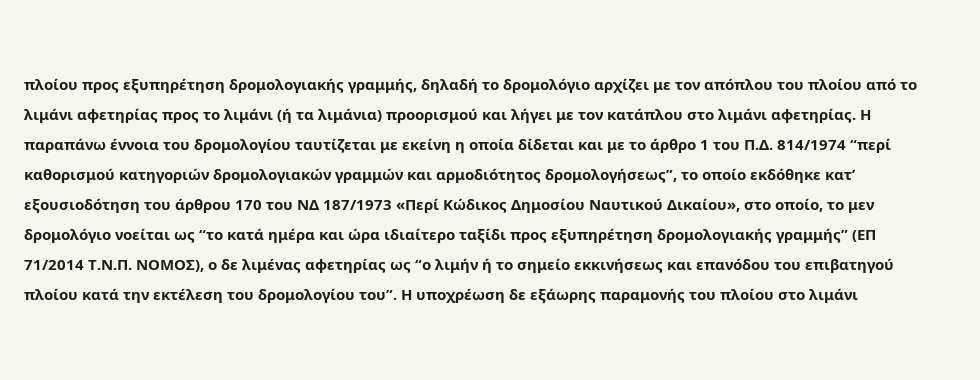πλοίου προς εξυπηρέτηση δρομολογιακής γραμμής, δηλαδή το δρομολόγιο αρχίζει με τον απόπλου του πλοίου από το λιμάνι αφετηρίας προς το λιμάνι (ή τα λιμάνια) προορισμού και λήγει με τον κατάπλου στο λιμάνι αφετηρίας. Η παραπάνω έννοια του δρομολογίου ταυτίζεται με εκείνη η οποία δίδεται και με το άρθρο 1 του Π.Δ. 814/1974 “περί καθορισμού κατηγοριών δρομολογιακών γραμμών και αρμοδιότητος δρομολογήσεως”, το οποίο εκδόθηκε κατ’ εξουσιοδότηση του άρθρου 170 του ΝΔ 187/1973 «Περί Κώδικος Δημοσίου Ναυτικού Δικαίου», στο οποίο, το μεν δρομολόγιο νοείται ως “το κατά ημέρα και ώρα ιδιαίτερο ταξίδι προς εξυπηρέτηση δρομολογιακής γραμμής” (ΕΠ 71/2014 Τ.Ν.Π. ΝΟΜΟΣ), ο δε λιμένας αφετηρίας ως “ο λιμήν ή το σημείο εκκινήσεως και επανόδου του επιβατηγού πλοίου κατά την εκτέλεση του δρομολογίου του”. Η υποχρέωση δε εξάωρης παραμονής του πλοίου στο λιμάνι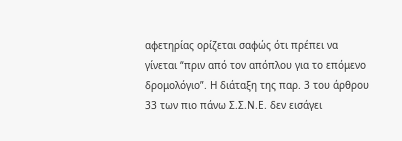αφετηρίας ορίζεται σαφώς ότι πρέπει να γίνεται “πριν από τον απόπλου για το επόμενο δρομολόγιο”. Η διάταξη της παρ. 3 του άρθρου 33 των πιο πάνω Σ.Σ.Ν.Ε. δεν εισάγει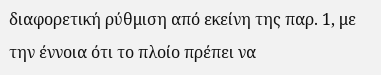διαφορετική ρύθμιση από εκείνη της παρ. 1, με την έννοια ότι το πλοίο πρέπει να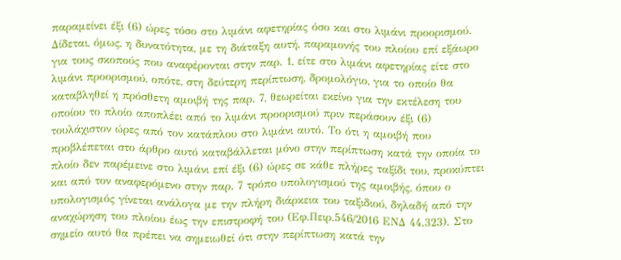παραμείνει έξι (6) ώρες τόσο στο λιμάνι αφετηρίας όσο και στο λιμάνι προορισμού. Δίδεται, όμως, η δυνατότητα, με τη διάταξη αυτή, παραμονής του πλοίου επί εξάωρο για τους σκοπούς που αναφέρονται στην παρ. 1, είτε στο λιμάνι αφετηρίας είτε στο λιμάνι προορισμού, οπότε, στη δεύτερη περίπτωση, δρομολόγιο, για το οποίο θα καταβληθεί η πρόσθετη αμοιβή της παρ. 7, θεωρείται εκείνο για την εκτέλεση του οποίου το πλοίο αποπλέει από το λιμάνι προορισμού πριν περάσουν έξι (6) τουλάχιστον ώρες από τον κατάπλου στο λιμάνι αυτό. Το ότι η αμοιβή που προβλέπεται στο άρθρο αυτό καταβάλλεται μόνο στην περίπτωση κατά την οποία το πλοίο δεν παρέμεινε στο λιμάνι επί έξι (6) ώρες σε κάθε πλήρες ταξίδι του, προκύπτει και από τον αναφερόμενο στην παρ. 7 τρόπο υπολογισμού της αμοιβής, όπου ο υπολογισμός γίνεται ανάλογα με την πλήρη διάρκεια του ταξιδιού, δηλαδή από την αναχώρηση του πλοίου έως την επιστροφή του (Εφ.Πειρ.546/2016 ΕΝΔ 44.323). Στο σημείο αυτό θα πρέπει να σημειωθεί ότι στην περίπτωση κατά την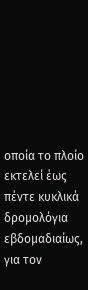οποία το πλοίο εκτελεί έως πέντε κυκλικά δρομολόγια εβδομαδιαίως, για τον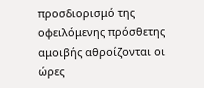προσδιορισμό της οφειλόμενης πρόσθετης αμοιβής αθροίζονται οι ώρες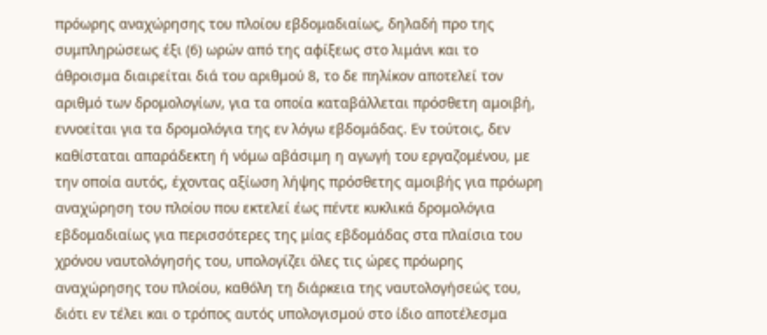πρόωρης αναχώρησης του πλοίου εβδομαδιαίως, δηλαδή προ της συμπληρώσεως έξι (6) ωρών από της αφίξεως στο λιμάνι και το άθροισμα διαιρείται διά του αριθμού 8, το δε πηλίκον αποτελεί τον αριθμό των δρομολογίων, για τα οποία καταβάλλεται πρόσθετη αμοιβή, εννοείται για τα δρομολόγια της εν λόγω εβδομάδας. Εν τούτοις, δεν καθίσταται απαράδεκτη ή νόμω αβάσιμη η αγωγή του εργαζομένου, με την οποία αυτός, έχοντας αξίωση λήψης πρόσθετης αμοιβής για πρόωρη αναχώρηση του πλοίου που εκτελεί έως πέντε κυκλικά δρομολόγια εβδομαδιαίως για περισσότερες της μίας εβδομάδας στα πλαίσια του χρόνου ναυτολόγησής του, υπολογίζει όλες τις ώρες πρόωρης αναχώρησης του πλοίου, καθόλη τη διάρκεια της ναυτολογήσεώς του, διότι εν τέλει και ο τρόπος αυτός υπολογισμού στο ίδιο αποτέλεσμα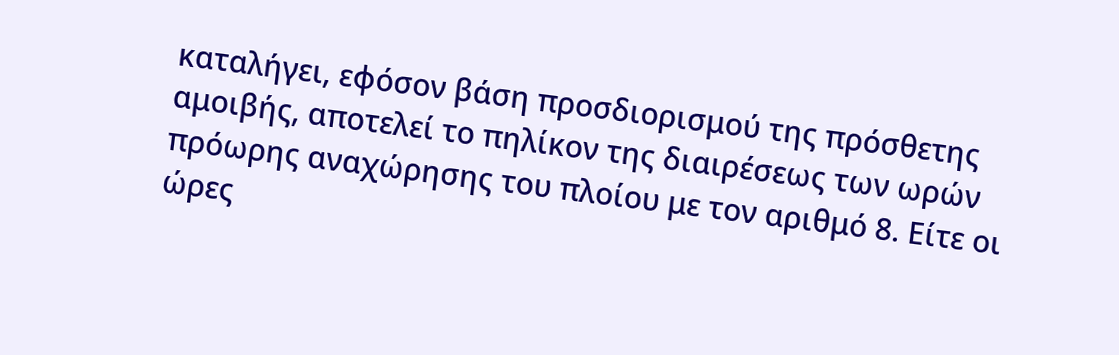καταλήγει, εφόσον βάση προσδιορισμού της πρόσθετης αμοιβής, αποτελεί το πηλίκον της διαιρέσεως των ωρών πρόωρης αναχώρησης του πλοίου με τον αριθμό 8. Είτε οι ώρες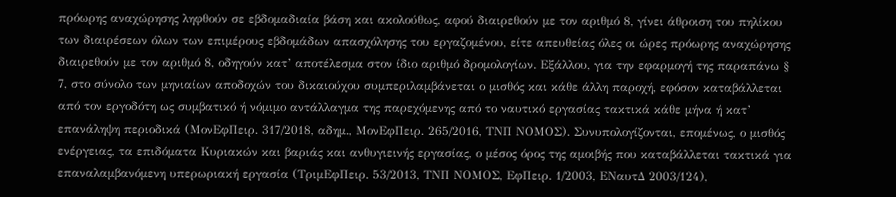πρόωρης αναχώρησης ληφθούν σε εβδομαδιαία βάση και ακολούθως, αφού διαιρεθούν με τον αριθμό 8, γίνει άθροιση του πηλίκου των διαιρέσεων όλων των επιμέρους εβδομάδων απασχόλησης του εργαζομένου, είτε απευθείας όλες οι ώρες πρόωρης αναχώρησης διαιρεθούν με τον αριθμό 8, οδηγούν κατ’ αποτέλεσμα στον ίδιο αριθμό δρομολογίων. Εξάλλου, για την εφαρμογή της παραπάνω § 7, στο σύνολο των μηνιαίων αποδοχών του δικαιούχου συμπεριλαμβάνεται ο μισθός και κάθε άλλη παροχή, εφόσον καταβάλλεται από τον εργοδότη ως συμβατικό ή νόμιμο αντάλλαγμα της παρεχόμενης από το ναυτικό εργασίας τακτικά κάθε μήνα ή κατ’ επανάληψη περιοδικά (ΜονΕφΠειρ. 317/2018, αδημ., ΜονΕφΠειρ. 265/2016, ΤΝΠ ΝΟΜΟΣ). Συνυπολογίζονται, επομένως, ο μισθός ενέργειας, τα επιδόματα Κυριακών και βαριάς και ανθυγιεινής εργασίας, ο μέσος όρος της αμοιβής που καταβάλλεται τακτικά για επαναλαμβανόμενη υπερωριακή εργασία (ΤριμΕφΠειρ. 53/2013, ΤΝΠ ΝΟΜΟΣ, ΕφΠειρ. 1/2003, ΕΝαυτΔ 2003/124),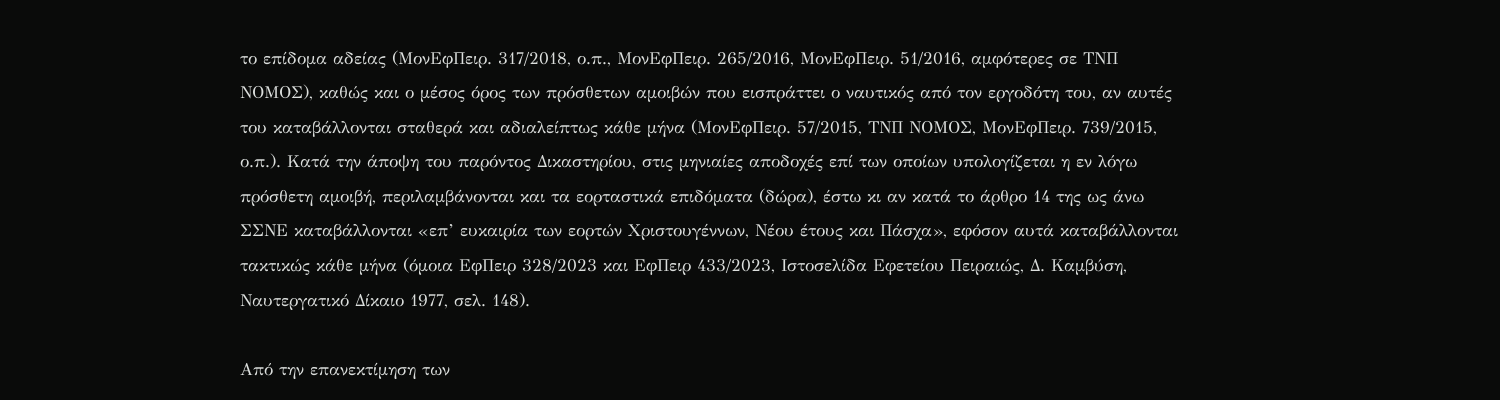το επίδομα αδείας (ΜονΕφΠειρ. 317/2018, ο.π., ΜονΕφΠειρ. 265/2016, ΜονΕφΠειρ. 51/2016, αμφότερες σε ΤΝΠ ΝΟΜΟΣ), καθώς και ο μέσος όρος των πρόσθετων αμοιβών που εισπράττει ο ναυτικός από τον εργοδότη του, αν αυτές του καταβάλλονται σταθερά και αδιαλείπτως κάθε μήνα (ΜονΕφΠειρ. 57/2015, ΤΝΠ ΝΟΜΟΣ, ΜονΕφΠειρ. 739/2015, ο.π.). Κατά την άποψη του παρόντος Δικαστηρίου, στις μηνιαίες αποδοχές επί των οποίων υπολογίζεται η εν λόγω πρόσθετη αμοιβή, περιλαμβάνονται και τα εορταστικά επιδόματα (δώρα), έστω κι αν κατά το άρθρο 14 της ως άνω ΣΣΝΕ καταβάλλονται «επ’ ευκαιρία των εορτών Χριστουγέννων, Νέου έτους και Πάσχα», εφόσον αυτά καταβάλλονται τακτικώς κάθε μήνα (όμοια ΕφΠειρ 328/2023 και ΕφΠειρ 433/2023, Ιστοσελίδα Εφετείου Πειραιώς, Δ. Καμβύση, Ναυτεργατικό Δίκαιο 1977, σελ. 148).

Από την επανεκτίμηση των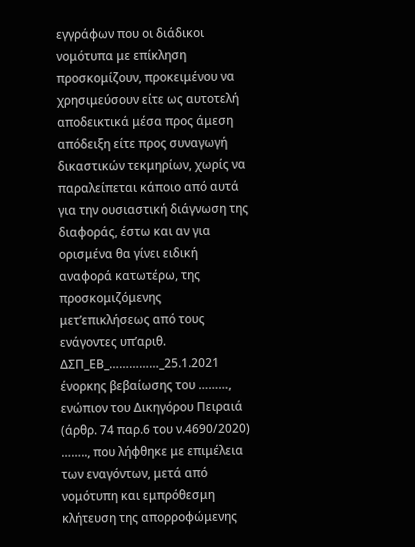εγγράφων που οι διάδικοι νομότυπα με επίκληση προσκομίζουν, προκειμένου να χρησιμεύσουν είτε ως αυτοτελή αποδεικτικά μέσα προς άμεση απόδειξη είτε προς συναγωγή δικαστικών τεκμηρίων, χωρίς να παραλείπεται κάποιο από αυτά για την ουσιαστική διάγνωση της διαφοράς, έστω και αν για ορισμένα θα γίνει ειδική αναφορά κατωτέρω, της προσκομιζόμενης μετ’επικλήσεως από τους ενάγοντες υπ’αριθ. ΔΣΠ_ΕΒ_……………_25.1.2021 ένορκης βεβαίωσης του ………, ενώπιον του Δικηγόρου Πειραιά (άρθρ. 74 παρ.6 του ν.4690/2020) …….., που λήφθηκε με επιμέλεια των εναγόντων, μετά από νομότυπη και εμπρόθεσμη κλήτευση της απορροφώμενης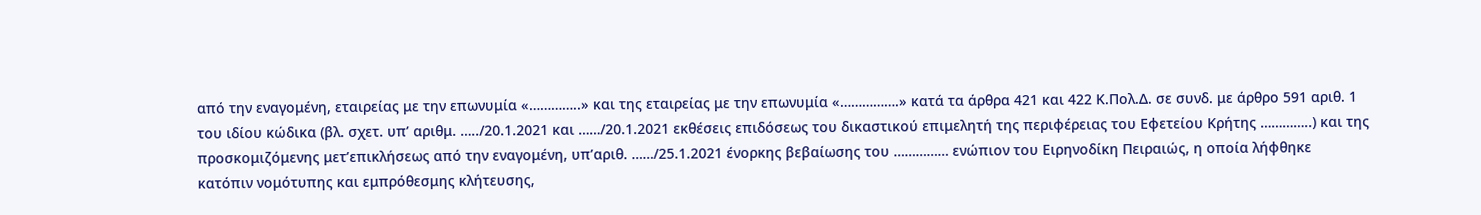από την εναγομένη, εταιρείας με την επωνυμία «…………..» και της εταιρείας με την επωνυμία «…………….» κατά τα άρθρα 421 και 422 Κ.Πολ.Δ. σε συνδ. με άρθρο 591 αριθ. 1 του ιδίου κώδικα (βλ. σχετ. υπ’ αριθμ. …../20.1.2021 και ……/20.1.2021 εκθέσεις επιδόσεως του δικαστικού επιμελητή της περιφέρειας του Εφετείου Κρήτης …………..) και της προσκομιζόμενης μετ’επικλήσεως από την εναγομένη, υπ’αριθ. ……/25.1.2021 ένορκης βεβαίωσης του …………… ενώπιον του Ειρηνοδίκη Πειραιώς, η οποία λήφθηκε κατόπιν νομότυπης και εμπρόθεσμης κλήτευσης,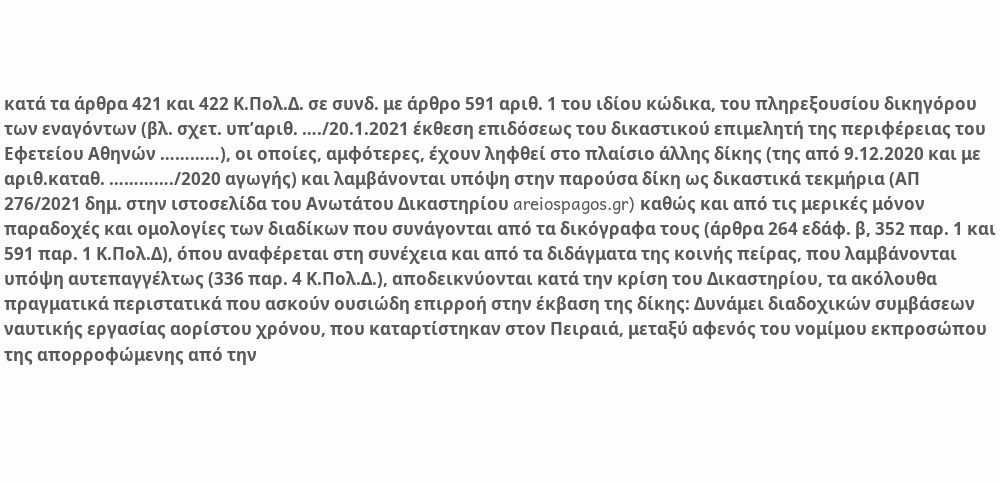κατά τα άρθρα 421 και 422 Κ.Πολ.Δ. σε συνδ. με άρθρο 591 αριθ. 1 του ιδίου κώδικα, του πληρεξουσίου δικηγόρου των εναγόντων (βλ. σχετ. υπ’αριθ. …./20.1.2021 έκθεση επιδόσεως του δικαστικού επιμελητή της περιφέρειας του Εφετείου Αθηνών …………), οι οποίες, αμφότερες, έχουν ληφθεί στο πλαίσιο άλλης δίκης (της από 9.12.2020 και με αριθ.καταθ. …………./2020 αγωγής) και λαμβάνονται υπόψη στην παρούσα δίκη ως δικαστικά τεκμήρια (ΑΠ 276/2021 δημ. στην ιστοσελίδα του Ανωτάτου Δικαστηρίου areiospagos.gr) καθώς και από τις μερικές μόνον παραδοχές και ομολογίες των διαδίκων που συνάγονται από τα δικόγραφα τους (άρθρα 264 εδάφ. β, 352 παρ. 1 και 591 παρ. 1 Κ.Πολ.Δ), όπου αναφέρεται στη συνέχεια και από τα διδάγματα της κοινής πείρας, που λαμβάνονται υπόψη αυτεπαγγέλτως (336 παρ. 4 Κ.Πολ.Δ.), αποδεικνύονται κατά την κρίση του Δικαστηρίου, τα ακόλουθα πραγματικά περιστατικά που ασκούν ουσιώδη επιρροή στην έκβαση της δίκης: Δυνάμει διαδοχικών συμβάσεων ναυτικής εργασίας αορίστου χρόνου, που καταρτίστηκαν στον Πειραιά, μεταξύ αφενός του νομίμου εκπροσώπου της απορροφώμενης από την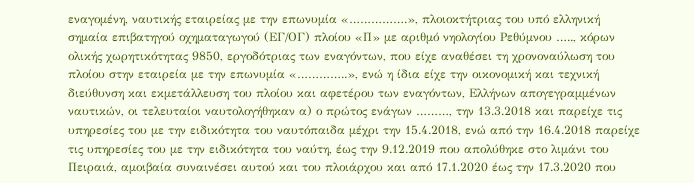εναγομένη, ναυτικής εταιρείας με την επωνυμία «…………….», πλοιοκτήτριας του υπό ελληνική σημαία επιβατηγού οχηματαγωγού (ΕΓ/ΟΓ) πλοίου «Π» με αριθμό νηολογίου Ρεθύμνου ….., κόρων ολικής χωρητικότητας 9850, εργοδότριας των εναγόντων, που είχε αναθέσει τη χρονοναύλωση του πλοίου στην εταιρεία με την επωνυμία «…………..», ενώ η ίδια είχε την οικονομική και τεχνική διεύθυνση και εκμετάλλευση του πλοίου και αφετέρου των εναγόντων, Ελλήνων απογεγραμμένων ναυτικών, οι τελευταίοι ναυτολογήθηκαν α) ο πρώτος ενάγων ………, την 13.3.2018 και παρείχε τις υπηρεσίες του με την ειδικότητα του ναυτόπαιδα μέχρι την 15.4.2018, ενώ από την 16.4.2018 παρείχε τις υπηρεσίες του με την ειδικότητα του ναύτη, έως την 9.12.2019 που απολύθηκε στο λιμάνι του Πειραιά, αμοιβαία συναινέσει αυτού και του πλοιάρχου και από 17.1.2020 έως την 17.3.2020 που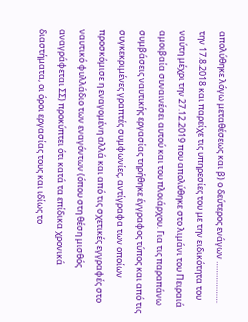απολύθηκε λόγω μεταθέσεως και β) ο δεύτερος ενάγων ……………… την 17.8.2018 και παρείχε τις υπηρεσίες του με την ειδικότητα του ναύτη μέχρι την 27.12.2019 που απολύθηκε στο λιμάνι του Πειραιά αμοιβαία συναινέσει αυτού και του πλοιάρχου. Για τις παραπάνω συμβάσεις ναυτικής εργασίας τηρήθηκε έγγραφος τύπος και από τις συγκεκριμένες γραπτές συμφωνίες, αντίγραφα των οποίων προσκόμισε η εναγομένη αλλά και από τις σχετικές εγγραφές στο ναυτικό φυλλάδιο των εναγόντων (όπου στη θέση μισθός αναγράφεται ΣΣ) προκύπτει ότι κατά τα επίδικα χρονικά διαστήματα, οι όροι εργασίας τους και ιδίως το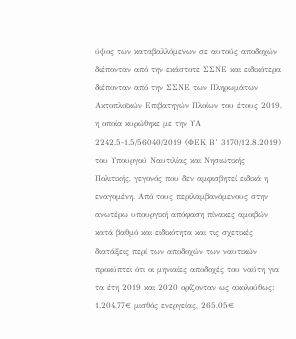ύψος των καταβαλλόμενων σε αυτούς αποδοχών διέπονταν από την εκάστοτε ΣΣΝΕ και ειδικότερα διέπονταν από την ΣΣΝΕ των Πληρωμάτων Ακτοπλοϊκών Επιβατηγών Πλοίων του έτους 2019, η οποία κυρώθηκε με την ΥΑ 2242.5-1.5/56040/2019 (ΦΕΚ Β’ 3170/12.8.2019) του Υπουργού Ναυτιλίας και Νησιωτικής Πολιτικής, γεγονός που δεν αμφισβητεί ειδικά η εναγομένη. Από τους περιλαμβανόμενους στην ανωτέρω υπουργική απόφαση πίνακες αμοιβών κατά βαθμό και ειδικότητα και τις σχετικές διατάξεις περί των αποδοχών των ναυτικών προκύπτει ότι οι μηνιαίες αποδοχές του ναύτη για τα έτη 2019 και 2020 ορίζονταν ως ακολούθως: 1.204,77€ μισθός ενεργείας, 265,05€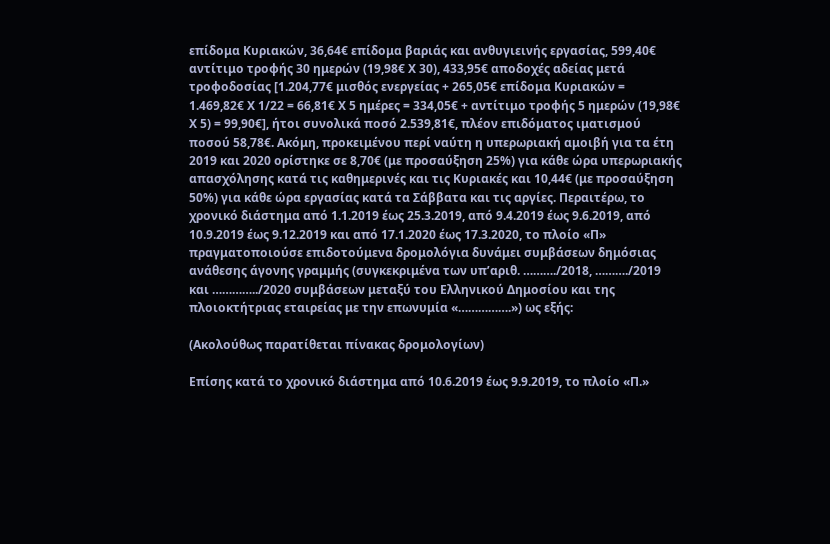επίδομα Κυριακών, 36,64€ επίδομα βαριάς και ανθυγιεινής εργασίας, 599,40€ αντίτιμο τροφής 30 ημερών (19,98€ Χ 30), 433,95€ αποδοχές αδείας μετά τροφοδοσίας [1.204,77€ μισθός ενεργείας + 265,05€ επίδομα Κυριακών = 1.469,82€ Χ 1/22 = 66,81€ Χ 5 ημέρες = 334,05€ + αντίτιμο τροφής 5 ημερών (19,98€ Χ 5) = 99,90€], ήτοι συνολικά ποσό 2.539,81€, πλέον επιδόματος ιματισμού ποσού 58,78€. Ακόμη, προκειμένου περί ναύτη η υπερωριακή αμοιβή για τα έτη 2019 και 2020 ορίστηκε σε 8,70€ (με προσαύξηση 25%) για κάθε ώρα υπερωριακής απασχόλησης κατά τις καθημερινές και τις Κυριακές και 10,44€ (με προσαύξηση 50%) για κάθε ώρα εργασίας κατά τα Σάββατα και τις αργίες. Περαιτέρω, το χρονικό διάστημα από 1.1.2019 έως 25.3.2019, από 9.4.2019 έως 9.6.2019, από 10.9.2019 έως 9.12.2019 και από 17.1.2020 έως 17.3.2020, το πλοίο «Π» πραγματοποιούσε επιδοτούμενα δρομολόγια δυνάμει συμβάσεων δημόσιας ανάθεσης άγονης γραμμής (συγκεκριμένα των υπ’αριθ. ………./2018, ………./2019 και …………../2020 συμβάσεων μεταξύ του Ελληνικού Δημοσίου και της πλοιοκτήτριας εταιρείας με την επωνυμία «…………….») ως εξής:

(Ακολούθως παρατίθεται πίνακας δρομολογίων)

Επίσης κατά το χρονικό διάστημα από 10.6.2019 έως 9.9.2019, το πλοίο «Π.»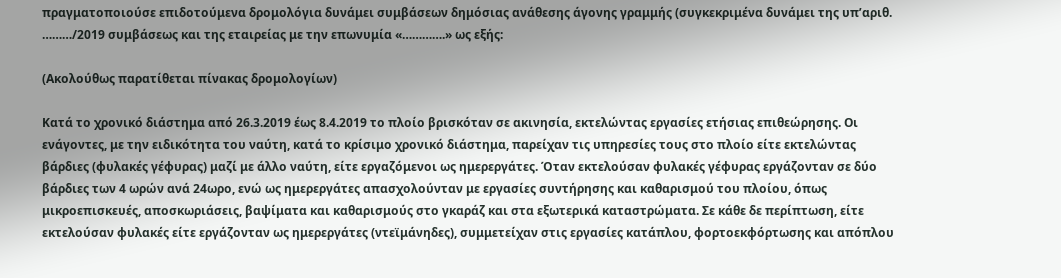πραγματοποιούσε επιδοτούμενα δρομολόγια δυνάμει συμβάσεων δημόσιας ανάθεσης άγονης γραμμής (συγκεκριμένα δυνάμει της υπ’αριθ. ………/2019 συμβάσεως και της εταιρείας με την επωνυμία «………….» ως εξής:

(Ακολούθως παρατίθεται πίνακας δρομολογίων)

Κατά το χρονικό διάστημα από 26.3.2019 έως 8.4.2019 το πλοίο βρισκόταν σε ακινησία, εκτελώντας εργασίες ετήσιας επιθεώρησης. Οι ενάγοντες, με την ειδικότητα του ναύτη, κατά το κρίσιμο χρονικό διάστημα, παρείχαν τις υπηρεσίες τους στο πλοίο είτε εκτελώντας βάρδιες (φυλακές γέφυρας) μαζί με άλλο ναύτη, είτε εργαζόμενοι ως ημερεργάτες. Όταν εκτελούσαν φυλακές γέφυρας εργάζονταν σε δύο βάρδιες των 4 ωρών ανά 24ωρο, ενώ ως ημερεργάτες απασχολούνταν με εργασίες συντήρησης και καθαρισμού του πλοίου, όπως μικροεπισκευές, αποσκωριάσεις, βαψίματα και καθαρισμούς στο γκαράζ και στα εξωτερικά καταστρώματα. Σε κάθε δε περίπτωση, είτε εκτελούσαν φυλακές είτε εργάζονταν ως ημερεργάτες (ντεϊμάνηδες), συμμετείχαν στις εργασίες κατάπλου, φορτοεκφόρτωσης και απόπλου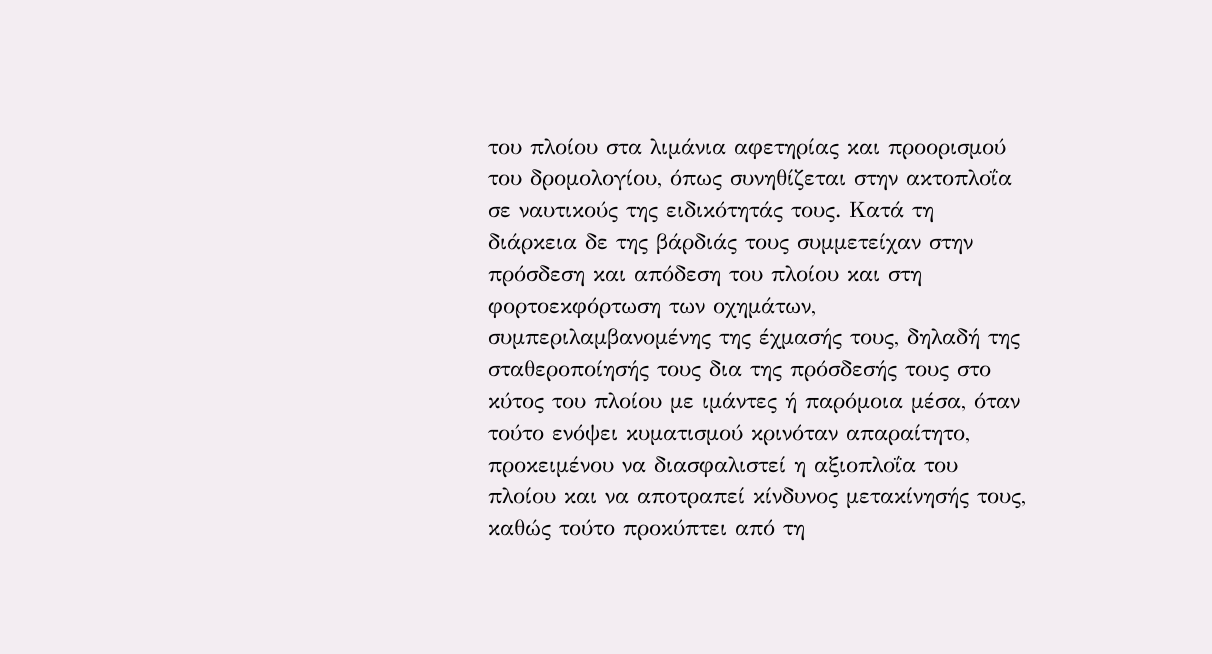του πλοίου στα λιμάνια αφετηρίας και προορισμού του δρομολογίου, όπως συνηθίζεται στην ακτοπλοΐα σε ναυτικούς της ειδικότητάς τους. Κατά τη διάρκεια δε της βάρδιάς τους συμμετείχαν στην πρόσδεση και απόδεση του πλοίου και στη φορτοεκφόρτωση των οχημάτων, συμπεριλαμβανομένης της έχμασής τους, δηλαδή της σταθεροποίησής τους δια της πρόσδεσής τους στο κύτος του πλοίου με ιμάντες ή παρόμοια μέσα, όταν τούτο ενόψει κυματισμού κρινόταν απαραίτητο, προκειμένου να διασφαλιστεί η αξιοπλοΐα του πλοίου και να αποτραπεί κίνδυνος μετακίνησής τους, καθώς τούτο προκύπτει από τη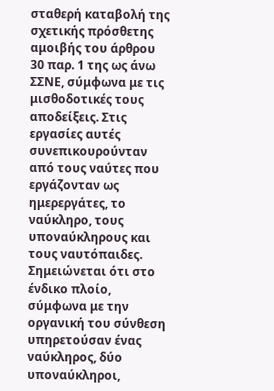σταθερή καταβολή της σχετικής πρόσθετης αμοιβής του άρθρου 30 παρ. 1 της ως άνω ΣΣΝΕ, σύμφωνα με τις μισθοδοτικές τους αποδείξεις. Στις εργασίες αυτές συνεπικουρούνταν από τους ναύτες που εργάζονταν ως ημερεργάτες, το ναύκληρο, τους υποναύκληρους και τους ναυτόπαιδες. Σημειώνεται ότι στο ένδικο πλοίο, σύμφωνα με την οργανική του σύνθεση υπηρετούσαν ένας ναύκληρος, δύο υποναύκληροι,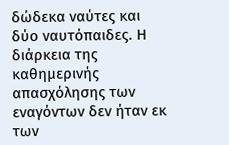δώδεκα ναύτες και δύο ναυτόπαιδες. Η διάρκεια της καθημερινής απασχόλησης των εναγόντων δεν ήταν εκ των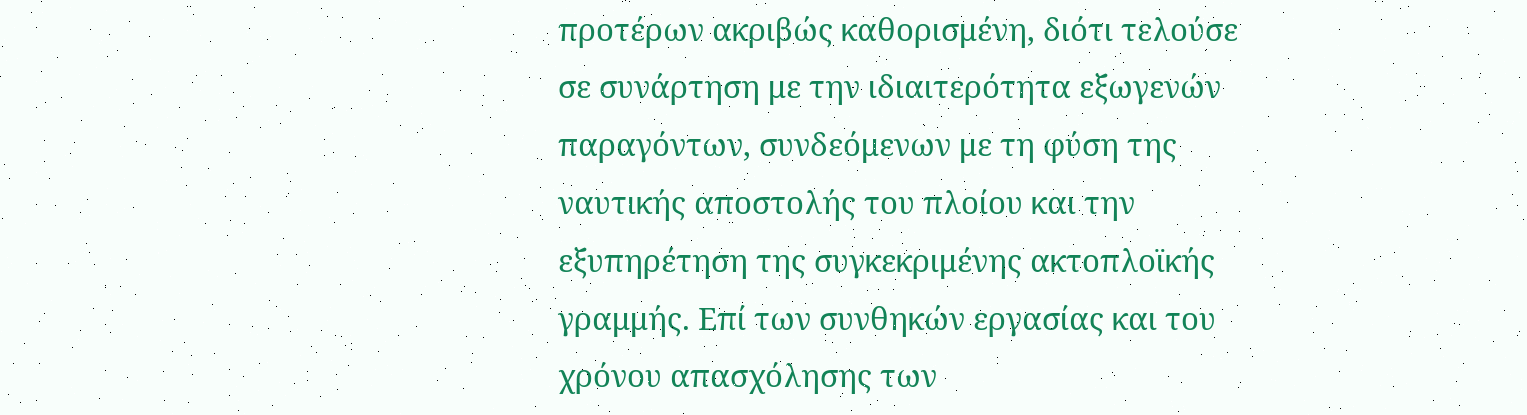προτέρων ακριβώς καθορισμένη, διότι τελούσε σε συνάρτηση με την ιδιαιτερότητα εξωγενών παραγόντων, συνδεόμενων με τη φύση της ναυτικής αποστολής του πλοίου και την εξυπηρέτηση της συγκεκριμένης ακτοπλοϊκής γραμμής. Επί των συνθηκών εργασίας και του χρόνου απασχόλησης των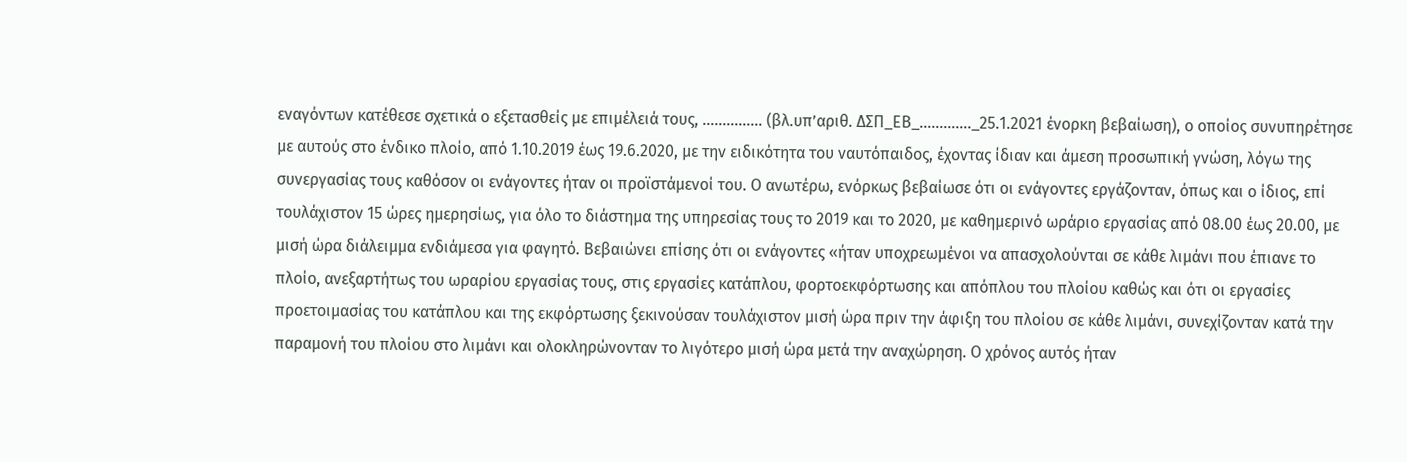εναγόντων κατέθεσε σχετικά ο εξετασθείς με επιμέλειά τους, …………… (βλ.υπ’αριθ. ΔΣΠ_ΕΒ_…………._25.1.2021 ένορκη βεβαίωση), ο οποίος συνυπηρέτησε με αυτούς στο ένδικο πλοίο, από 1.10.2019 έως 19.6.2020, με την ειδικότητα του ναυτόπαιδος, έχοντας ίδιαν και άμεση προσωπική γνώση, λόγω της συνεργασίας τους καθόσον οι ενάγοντες ήταν οι προϊστάμενοί του. Ο ανωτέρω, ενόρκως βεβαίωσε ότι οι ενάγοντες εργάζονταν, όπως και ο ίδιος, επί τουλάχιστον 15 ώρες ημερησίως, για όλο το διάστημα της υπηρεσίας τους το 2019 και το 2020, με καθημερινό ωράριο εργασίας από 08.00 έως 20.00, με μισή ώρα διάλειμμα ενδιάμεσα για φαγητό. Βεβαιώνει επίσης ότι οι ενάγοντες «ήταν υποχρεωμένοι να απασχολούνται σε κάθε λιμάνι που έπιανε το πλοίο, ανεξαρτήτως του ωραρίου εργασίας τους, στις εργασίες κατάπλου, φορτοεκφόρτωσης και απόπλου του πλοίου καθώς και ότι οι εργασίες προετοιμασίας του κατάπλου και της εκφόρτωσης ξεκινούσαν τουλάχιστον μισή ώρα πριν την άφιξη του πλοίου σε κάθε λιμάνι, συνεχίζονταν κατά την παραμονή του πλοίου στο λιμάνι και ολοκληρώνονταν το λιγότερο μισή ώρα μετά την αναχώρηση. Ο χρόνος αυτός ήταν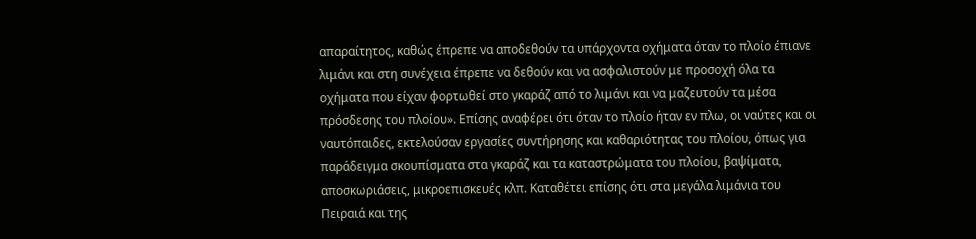απαραίτητος, καθώς έπρεπε να αποδεθούν τα υπάρχοντα οχήματα όταν το πλοίο έπιανε λιμάνι και στη συνέχεια έπρεπε να δεθούν και να ασφαλιστούν με προσοχή όλα τα οχήματα που είχαν φορτωθεί στο γκαράζ από το λιμάνι και να μαζευτούν τα μέσα πρόσδεσης του πλοίου». Επίσης αναφέρει ότι όταν το πλοίο ήταν εν πλω, οι ναύτες και οι ναυτόπαιδες, εκτελούσαν εργασίες συντήρησης και καθαριότητας του πλοίου, όπως για παράδειγμα σκουπίσματα στα γκαράζ και τα καταστρώματα του πλοίου, βαψίματα, αποσκωριάσεις, μικροεπισκευές κλπ. Καταθέτει επίσης ότι στα μεγάλα λιμάνια του Πειραιά και της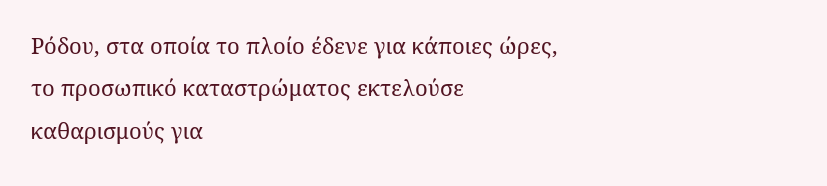Ρόδου, στα οποία το πλοίο έδενε για κάποιες ώρες, το προσωπικό καταστρώματος εκτελούσε καθαρισμούς για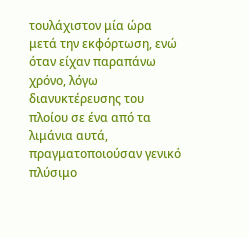τουλάχιστον μία ώρα μετά την εκφόρτωση, ενώ όταν είχαν παραπάνω χρόνο, λόγω διανυκτέρευσης του πλοίου σε ένα από τα λιμάνια αυτά, πραγματοποιούσαν γενικό πλύσιμο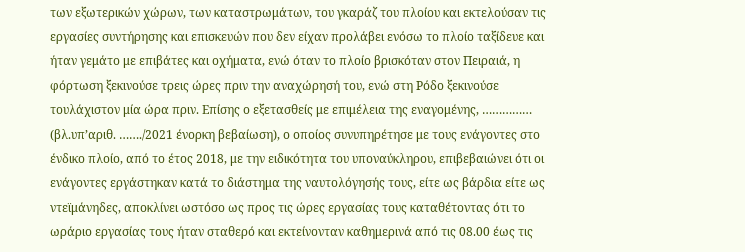των εξωτερικών χώρων, των καταστρωμάτων, του γκαράζ του πλοίου και εκτελούσαν τις εργασίες συντήρησης και επισκευών που δεν είχαν προλάβει ενόσω το πλοίο ταξίδευε και ήταν γεμάτο με επιβάτες και οχήματα, ενώ όταν το πλοίο βρισκόταν στον Πειραιά, η φόρτωση ξεκινούσε τρεις ώρες πριν την αναχώρησή του, ενώ στη Ρόδο ξεκινούσε τουλάχιστον μία ώρα πριν. Επίσης ο εξετασθείς με επιμέλεια της εναγομένης, …………… (βλ.υπ’αριθ. ……./2021 ένορκη βεβαίωση), ο οποίος συνυπηρέτησε με τους ενάγοντες στο ένδικο πλοίο, από το έτος 2018, με την ειδικότητα του υποναύκληρου, επιβεβαιώνει ότι οι ενάγοντες εργάστηκαν κατά το διάστημα της ναυτολόγησής τους, είτε ως βάρδια είτε ως ντεϊμάνηδες, αποκλίνει ωστόσο ως προς τις ώρες εργασίας τους καταθέτοντας ότι το ωράριο εργασίας τους ήταν σταθερό και εκτείνονταν καθημερινά από τις 08.00 έως τις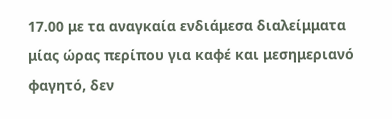17.00 με τα αναγκαία ενδιάμεσα διαλείμματα μίας ώρας περίπου για καφέ και μεσημεριανό φαγητό, δεν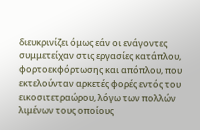διευκρινίζει όμως εάν οι ενάγοντες συμμετείχαν στις εργασίες κατάπλου, φορτοεκφόρτωσης και απόπλου, που εκτελούνταν αρκετές φορές εντός του εικοσιτετραώρου, λόγω των πολλών λιμένων τους οποίους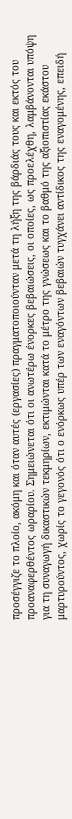προσέγγιζε το πλοίο, ακόμη και όταν αυτές (εργασίες) πραγματοποιούνταν μετά τη λήξη της βάρδιάς τους και εκτός του προαναφερθέντος ωραρίου. Σημειώνεται ότι οι ανωτέρω ένορκες βεβαιώσεις, οι οποίες, ως προελέχθη, λαμβάνονται υπόψη για τη συναγωγή δικαστικών τεκμηρίων, εκτιμώνται κατά το μέτρο της γνώσεως και το βαθμό της αξιοπιστίας εκάστου μαρτυρούντος, χωρίς το γεγονός ότι ο ενόρκως υπέρ των εναγόντων βεβαιών τυγχάνει αντίδικος της εναγομένης, επειδή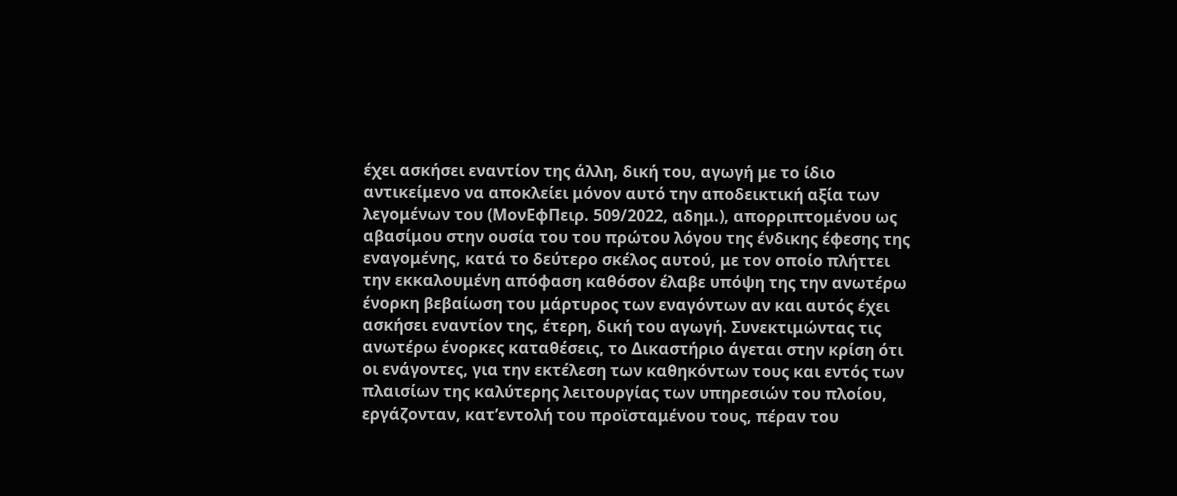έχει ασκήσει εναντίον της άλλη, δική του, αγωγή με το ίδιο αντικείμενο να αποκλείει μόνον αυτό την αποδεικτική αξία των λεγομένων του (ΜονΕφΠειρ. 509/2022, αδημ.), απορριπτομένου ως αβασίμου στην ουσία του του πρώτου λόγου της ένδικης έφεσης της εναγομένης, κατά το δεύτερο σκέλος αυτού, με τον οποίο πλήττει την εκκαλουμένη απόφαση καθόσον έλαβε υπόψη της την ανωτέρω ένορκη βεβαίωση του μάρτυρος των εναγόντων αν και αυτός έχει ασκήσει εναντίον της, έτερη, δική του αγωγή. Συνεκτιμώντας τις ανωτέρω ένορκες καταθέσεις, το Δικαστήριο άγεται στην κρίση ότι οι ενάγοντες, για την εκτέλεση των καθηκόντων τους και εντός των πλαισίων της καλύτερης λειτουργίας των υπηρεσιών του πλοίου, εργάζονταν, κατ’εντολή του προϊσταμένου τους, πέραν του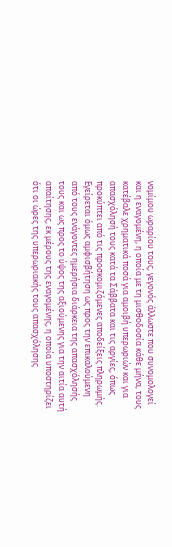νομίμου ωραρίου τους, γεγονός άλλωστε που συνομολογεί και η εναγομένη, η οποία με τη μισθοδοσία κάθε μήνα, τους κατέβαλε χρηματικά ποσά για αμοιβή υπερωριών και για απασχόλησή τους κατά τα Σάββατα και τις αργίες, όπως προκύπτει από τις προσκομιζόμενες αποδείξεις πληρωμής. Εγείρεται όμως αμφισβήτηση ως προς την επικαλούμενη από τους ενάγοντες ημερήσια διάρκεια της απασχόλησής τους και ως προς το ύψος της αξιούμενης για την αιτία αυτή απαίτησης, εκ μέρους της εναγομένης, η οποία υποστηρίζει ότι οι ώρες της υπερωριακής τους απασχόλησης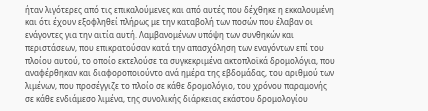ήταν λιγότερες από τις επικαλούμενες και από αυτές που δέχθηκε η εκκαλουμένη και ότι έχουν εξοφληθεί πλήρως με την καταβολή των ποσών που έλαβαν οι ενάγοντες για την αιτία αυτή. Λαμβανομένων υπόψη των συνθηκών και περιστάσεων, που επικρατούσαν κατά την απασχόληση των εναγόντων επί του πλοίου αυτού, το οποίο εκτελούσε τα συγκεκριμένα ακτοπλοϊκά δρομολόγια, που αναφέρθηκαν και διαφοροποιούντο ανά ημέρα της εβδομάδας, του αριθμού των λιμένων, που προσέγγιζε το πλοίο σε κάθε δρομολόγιο, του χρόνου παραμονής σε κάθε ενδιάμεσο λιμένα, της συνολικής διάρκειας εκάστου δρομολογίου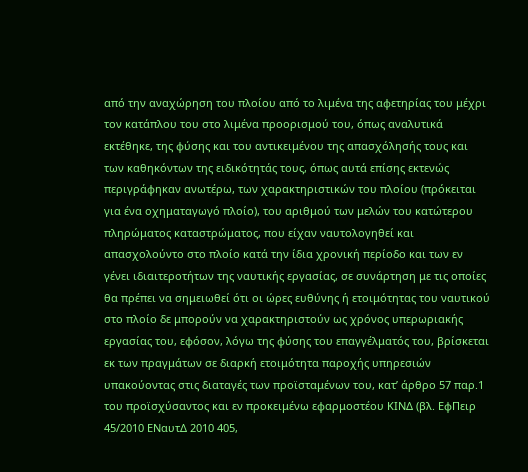από την αναχώρηση του πλοίου από το λιμένα της αφετηρίας του μέχρι τον κατάπλου του στο λιμένα προορισμού του, όπως αναλυτικά εκτέθηκε, της φύσης και του αντικειμένου της απασχόλησής τους και των καθηκόντων της ειδικότητάς τους, όπως αυτά επίσης εκτενώς περιγράφηκαν ανωτέρω, των χαρακτηριστικών του πλοίου (πρόκειται για ένα οχηματαγωγό πλοίο), του αριθμού των μελών του κατώτερου πληρώματος καταστρώματος, που είχαν ναυτολογηθεί και απασχολούντο στο πλοίο κατά την ίδια χρονική περίοδο και των εν γένει ιδιαιτεροτήτων της ναυτικής εργασίας, σε συνάρτηση με τις οποίες θα πρέπει να σημειωθεί ότι οι ώρες ευθύνης ή ετοιμότητας του ναυτικού στο πλοίο δε μπορούν να χαρακτηριστούν ως χρόνος υπερωριακής εργασίας του, εφόσον, λόγω της φύσης του επαγγέλματός του, βρίσκεται εκ των πραγμάτων σε διαρκή ετοιμότητα παροχής υπηρεσιών υπακούοντας στις διαταγές των προϊσταμένων του, κατ’ άρθρο 57 παρ.1 του προϊσχύσαντος και εν προκειμένω εφαρμοστέου ΚΙΝΔ (βλ. ΕφΠειρ 45/2010 ΕΝαυτΔ 2010 405,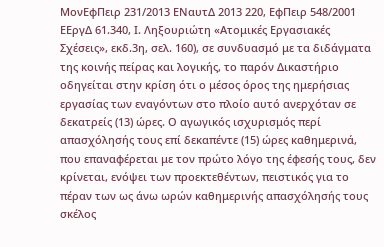ΜονΕφΠειρ 231/2013 ΕΝαυτΔ 2013 220, ΕφΠειρ 548/2001 ΕΕργΔ 61.340, Ι. Ληξουριώτη «Ατομικές Εργασιακές Σχέσεις», εκδ.3η, σελ. 160), σε συνδυασμό με τα διδάγματα της κοινής πείρας και λογικής, το παρόν Δικαστήριο οδηγείται στην κρίση ότι ο μέσος όρος της ημερήσιας εργασίας των εναγόντων στο πλοίο αυτό ανερχόταν σε δεκατρείς (13) ώρες. Ο αγωγικός ισχυρισμός περί απασχόλησής τους επί δεκαπέντε (15) ώρες καθημερινά, που επαναφέρεται με τον πρώτο λόγο της έφεσής τους, δεν κρίνεται, ενόψει των προεκτεθέντων, πειστικός για το πέραν των ως άνω ωρών καθημερινής απασχόλησής τους σκέλος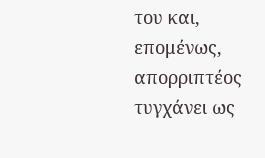του και, επομένως, απορριπτέος τυγχάνει ως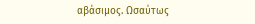αβάσιμος. Ωσαύτως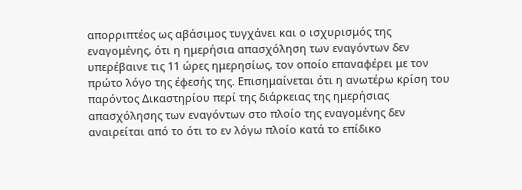απορριπτέος ως αβάσιμος τυγχάνει και ο ισχυρισμός της εναγομένης, ότι η ημερήσια απασχόληση των εναγόντων δεν υπερέβαινε τις 11 ώρες ημερησίως, τον οποίο επαναφέρει με τον πρώτο λόγο της έφεσής της. Επισημαίνεται ότι η ανωτέρω κρίση του παρόντος Δικαστηρίου περί της διάρκειας της ημερήσιας απασχόλησης των εναγόντων στο πλοίο της εναγομένης δεν αναιρείται από το ότι το εν λόγω πλοίο κατά το επίδικο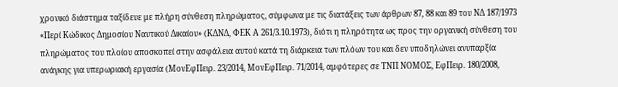χρονικό διάστημα ταξίδευε με πλήρη σύνθεση πληρώματος, σύμφωνα με τις διατάξεις των άρθρων 87, 88 και 89 του ΝΔ 187/1973 «Περί Κώδικος Δημοσίου Ναυτικού Δικαίου» (ΚΔΝΔ, ΦΕΚ Α 261/3.10.1973), διότι η πληρότητα ως προς την οργανική σύνθεση του πληρώματος του πλοίου αποσκοπεί στην ασφάλεια αυτού κατά τη διάρκεια των πλόων του και δεν υποδηλώνει ανυπαρξία ανάγκης για υπερωριακή εργασία (ΜονΕφΠειρ. 23/2014, ΜονΕφΠειρ. 71/2014, αμφότερες σε ΤΝΠ ΝΟΜΟΣ, ΕφΠειρ. 180/2008,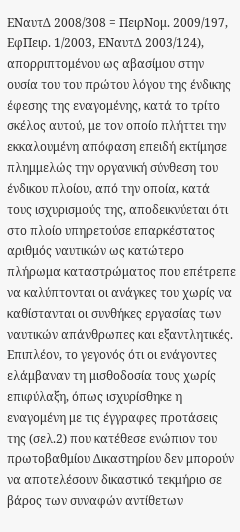ΕΝαυτΔ 2008/308 = ΠειρΝομ. 2009/197, ΕφΠειρ. 1/2003, ΕΝαυτΔ 2003/124), απορριπτομένου ως αβασίμου στην ουσία του του πρώτου λόγου της ένδικης έφεσης της εναγομένης, κατά το τρίτο σκέλος αυτού, με τον οποίο πλήττει την εκκαλουμένη απόφαση επειδή εκτίμησε πλημμελώς την οργανική σύνθεση του ένδικου πλοίου, από την οποία, κατά τους ισχυρισμούς της, αποδεικνύεται ότι στο πλοίο υπηρετούσε επαρκέστατος αριθμός ναυτικών ως κατώτερο πλήρωμα καταστρώματος που επέτρεπε να καλύπτονται οι ανάγκες του χωρίς να καθίστανται οι συνθήκες εργασίας των ναυτικών απάνθρωπες και εξαντλητικές. Επιπλέον, το γεγονός ότι οι ενάγοντες ελάμβαναν τη μισθοδοσία τους χωρίς επιφύλαξη, όπως ισχυρίσθηκε η εναγομένη με τις έγγραφες προτάσεις της (σελ.2) που κατέθεσε ενώπιον του πρωτοβαθμίου Δικαστηρίου δεν μπορούν να αποτελέσουν δικαστικό τεκμήριο σε βάρος των συναφών αντίθετων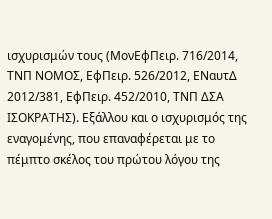ισχυρισμών τους (ΜονΕφΠειρ. 716/2014, ΤΝΠ ΝΟΜΟΣ, ΕφΠειρ. 526/2012, ΕΝαυτΔ 2012/381, ΕφΠειρ. 452/2010, ΤΝΠ ΔΣΑ ΙΣΟΚΡΑΤΗΣ). Εξάλλου και ο ισχυρισμός της εναγομένης, που επαναφέρεται με το πέμπτο σκέλος του πρώτου λόγου της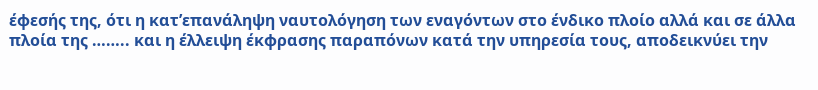έφεσής της, ότι η κατ’επανάληψη ναυτολόγηση των εναγόντων στο ένδικο πλοίο αλλά και σε άλλα πλοία της …….. και η έλλειψη έκφρασης παραπόνων κατά την υπηρεσία τους, αποδεικνύει την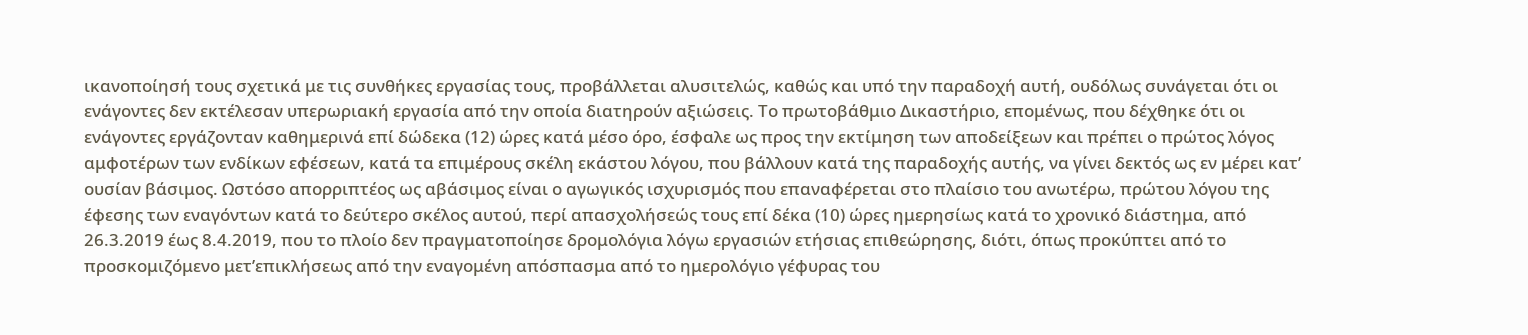ικανοποίησή τους σχετικά με τις συνθήκες εργασίας τους, προβάλλεται αλυσιτελώς, καθώς και υπό την παραδοχή αυτή, ουδόλως συνάγεται ότι οι ενάγοντες δεν εκτέλεσαν υπερωριακή εργασία από την οποία διατηρούν αξιώσεις. Το πρωτοβάθμιο Δικαστήριο, επομένως, που δέχθηκε ότι οι ενάγοντες εργάζονταν καθημερινά επί δώδεκα (12) ώρες κατά μέσο όρο, έσφαλε ως προς την εκτίμηση των αποδείξεων και πρέπει ο πρώτος λόγος αμφοτέρων των ενδίκων εφέσεων, κατά τα επιμέρους σκέλη εκάστου λόγου, που βάλλουν κατά της παραδοχής αυτής, να γίνει δεκτός ως εν μέρει κατ’ ουσίαν βάσιμος. Ωστόσο απορριπτέος ως αβάσιμος είναι ο αγωγικός ισχυρισμός που επαναφέρεται στο πλαίσιο του ανωτέρω, πρώτου λόγου της έφεσης των εναγόντων κατά το δεύτερο σκέλος αυτού, περί απασχολήσεώς τους επί δέκα (10) ώρες ημερησίως κατά το χρονικό διάστημα, από 26.3.2019 έως 8.4.2019, που το πλοίο δεν πραγματοποίησε δρομολόγια λόγω εργασιών ετήσιας επιθεώρησης, διότι, όπως προκύπτει από το προσκομιζόμενο μετ’επικλήσεως από την εναγομένη απόσπασμα από το ημερολόγιο γέφυρας του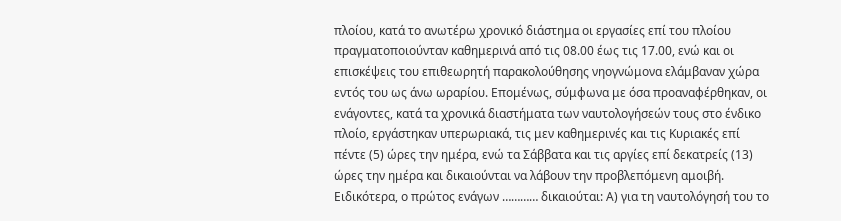πλοίου, κατά το ανωτέρω χρονικό διάστημα οι εργασίες επί του πλοίου πραγματοποιούνταν καθημερινά από τις 08.00 έως τις 17.00, ενώ και οι επισκέψεις του επιθεωρητή παρακολούθησης νηογνώμονα ελάμβαναν χώρα εντός του ως άνω ωραρίου. Επομένως, σύμφωνα με όσα προαναφέρθηκαν, οι ενάγοντες, κατά τα χρονικά διαστήματα των ναυτολογήσεών τους στο ένδικο πλοίο, εργάστηκαν υπερωριακά, τις μεν καθημερινές και τις Κυριακές επί πέντε (5) ώρες την ημέρα, ενώ τα Σάββατα και τις αργίες επί δεκατρείς (13) ώρες την ημέρα και δικαιούνται να λάβουν την προβλεπόμενη αμοιβή. Ειδικότερα, ο πρώτος ενάγων ………… δικαιούται: Α) για τη ναυτολόγησή του το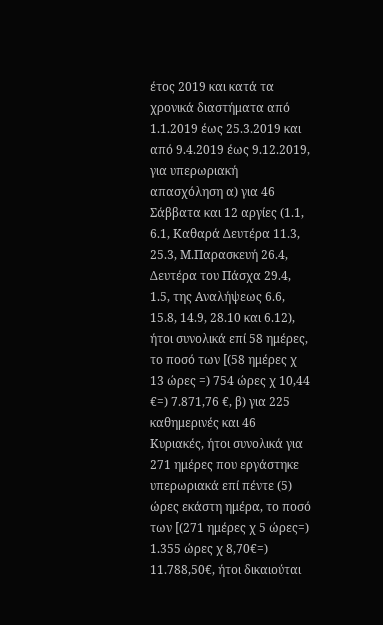έτος 2019 και κατά τα χρονικά διαστήματα από 1.1.2019 έως 25.3.2019 και από 9.4.2019 έως 9.12.2019, για υπερωριακή απασχόληση α) για 46 Σάββατα και 12 αργίες (1.1, 6.1, Καθαρά Δευτέρα 11.3, 25.3, Μ.Παρασκευή 26.4, Δευτέρα του Πάσχα 29.4, 1.5, της Αναλήψεως 6.6, 15.8, 14.9, 28.10 και 6.12), ήτοι συνολικά επί 58 ημέρες, το ποσό των [(58 ημέρες χ 13 ώρες =) 754 ώρες χ 10,44 €=) 7.871,76 €, β) για 225 καθημερινές και 46 Κυριακές, ήτοι συνολικά για 271 ημέρες που εργάστηκε υπερωριακά επί πέντε (5) ώρες εκάστη ημέρα, το ποσό των [(271 ημέρες χ 5 ώρες=) 1.355 ώρες χ 8,70€=) 11.788,50€, ήτοι δικαιούται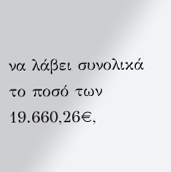να λάβει συνολικά το ποσό των 19.660,26€,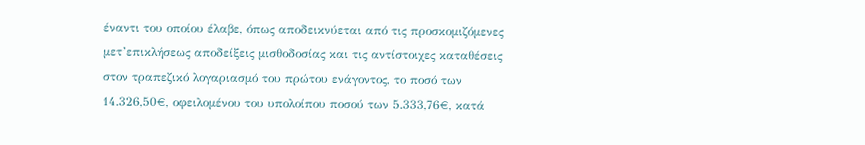έναντι του οποίου έλαβε, όπως αποδεικνύεται από τις προσκομιζόμενες μετ’επικλήσεως αποδείξεις μισθοδοσίας και τις αντίστοιχες καταθέσεις στον τραπεζικό λογαριασμό του πρώτου ενάγοντος, το ποσό των 14.326,50€, οφειλομένου του υπολοίπου ποσού των 5.333,76€, κατά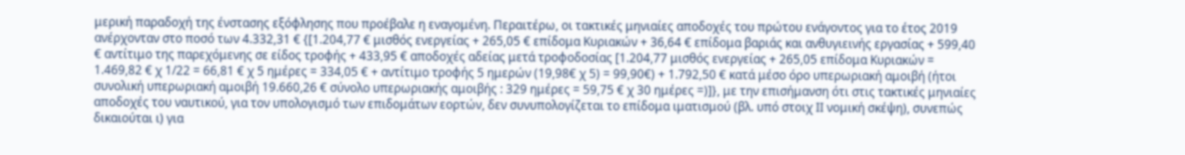μερική παραδοχή της ένστασης εξόφλησης που προέβαλε η εναγομένη. Περαιτέρω, οι τακτικές μηνιαίες αποδοχές του πρώτου ενάγοντος για το έτος 2019 ανέρχονταν στο ποσό των 4.332,31 € {[1.204,77 € μισθός ενεργείας + 265,05 € επίδομα Κυριακών + 36,64 € επίδομα βαριάς και ανθυγιεινής εργασίας + 599,40 € αντίτιμο της παρεχόμενης σε είδος τροφής + 433,95 € αποδοχές αδείας μετά τροφοδοσίας [1.204,77 μισθός ενεργείας + 265,05 επίδομα Κυριακών = 1.469,82 € χ 1/22 = 66,81 € χ 5 ημέρες = 334,05 € + αντίτιμο τροφής 5 ημερών (19,98€ χ 5) = 99,90€) + 1.792,50 € κατά μέσο όρο υπερωριακή αμοιβή (ήτοι συνολική υπερωριακή αμοιβή 19.660,26 € σύνολο υπερωριακής αμοιβής : 329 ημέρες = 59,75 € χ 30 ημέρες =)]}, με την επισήμανση ότι στις τακτικές μηνιαίες αποδοχές του ναυτικού, για τον υπολογισμό των επιδομάτων εορτών, δεν συνυπολογίζεται το επίδομα ιματισμού (βλ. υπό στοιχ ΙΙ νομική σκέψη), συνεπώς δικαιούται ι) για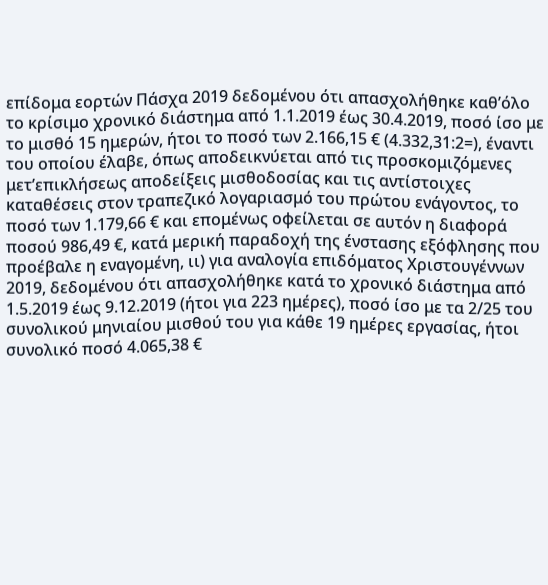επίδομα εορτών Πάσχα 2019 δεδομένου ότι απασχολήθηκε καθ’όλο το κρίσιμο χρονικό διάστημα από 1.1.2019 έως 30.4.2019, ποσό ίσο με το μισθό 15 ημερών, ήτοι το ποσό των 2.166,15 € (4.332,31:2=), έναντι του οποίου έλαβε, όπως αποδεικνύεται από τις προσκομιζόμενες μετ’επικλήσεως αποδείξεις μισθοδοσίας και τις αντίστοιχες καταθέσεις στον τραπεζικό λογαριασμό του πρώτου ενάγοντος, το ποσό των 1.179,66 € και επομένως οφείλεται σε αυτόν η διαφορά ποσού 986,49 €, κατά μερική παραδοχή της ένστασης εξόφλησης που προέβαλε η εναγομένη, ιι) για αναλογία επιδόματος Χριστουγέννων 2019, δεδομένου ότι απασχολήθηκε κατά το χρονικό διάστημα από 1.5.2019 έως 9.12.2019 (ήτοι για 223 ημέρες), ποσό ίσο με τα 2/25 του συνολικού μηνιαίου μισθού του για κάθε 19 ημέρες εργασίας, ήτοι συνολικό ποσό 4.065,38 €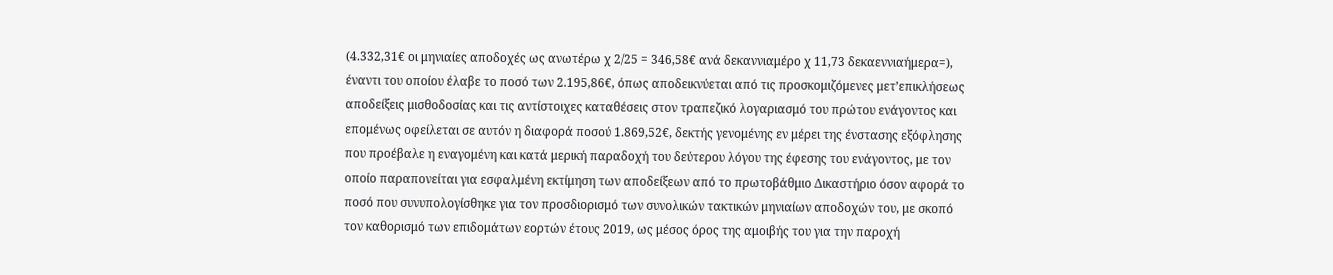(4.332,31€ οι μηνιαίες αποδοχές ως ανωτέρω χ 2/25 = 346,58€ ανά δεκαννιαμέρο χ 11,73 δεκαεννιαήμερα=), έναντι του οποίου έλαβε το ποσό των 2.195,86€, όπως αποδεικνύεται από τις προσκομιζόμενες μετ’επικλήσεως αποδείξεις μισθοδοσίας και τις αντίστοιχες καταθέσεις στον τραπεζικό λογαριασμό του πρώτου ενάγοντος και επομένως οφείλεται σε αυτόν η διαφορά ποσού 1.869,52€, δεκτής γενομένης εν μέρει της ένστασης εξόφλησης που προέβαλε η εναγομένη και κατά μερική παραδοχή του δεύτερου λόγου της έφεσης του ενάγοντος, με τον οποίο παραπονείται για εσφαλμένη εκτίμηση των αποδείξεων από το πρωτοβάθμιο Δικαστήριο όσον αφορά το ποσό που συνυπολογίσθηκε για τον προσδιορισμό των συνολικών τακτικών μηνιαίων αποδοχών του, με σκοπό τον καθορισμό των επιδομάτων εορτών έτους 2019, ως μέσος όρος της αμοιβής του για την παροχή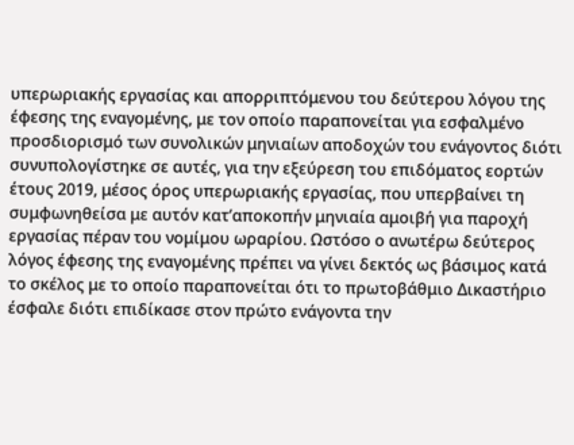υπερωριακής εργασίας και απορριπτόμενου του δεύτερου λόγου της έφεσης της εναγομένης, με τον οποίο παραπονείται για εσφαλμένο προσδιορισμό των συνολικών μηνιαίων αποδοχών του ενάγοντος διότι συνυπολογίστηκε σε αυτές, για την εξεύρεση του επιδόματος εορτών έτους 2019, μέσος όρος υπερωριακής εργασίας, που υπερβαίνει τη συμφωνηθείσα με αυτόν κατ’αποκοπήν μηνιαία αμοιβή για παροχή εργασίας πέραν του νομίμου ωραρίου. Ωστόσο ο ανωτέρω δεύτερος λόγος έφεσης της εναγομένης πρέπει να γίνει δεκτός ως βάσιμος κατά το σκέλος με το οποίο παραπονείται ότι το πρωτοβάθμιο Δικαστήριο έσφαλε διότι επιδίκασε στον πρώτο ενάγοντα την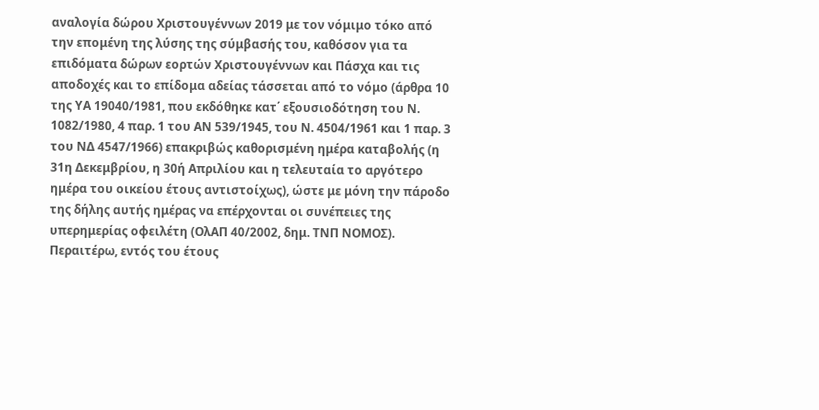αναλογία δώρου Χριστουγέννων 2019 με τον νόμιμο τόκο από την επομένη της λύσης της σύμβασής του, καθόσον για τα επιδόματα δώρων εορτών Χριστουγέννων και Πάσχα και τις αποδοχές και το επίδομα αδείας τάσσεται από το νόμο (άρθρα 10 της ΥΑ 19040/1981, που εκδόθηκε κατ΄ εξουσιοδότηση του Ν. 1082/1980, 4 παρ. 1 του ΑΝ 539/1945, του Ν. 4504/1961 και 1 παρ. 3 του ΝΔ 4547/1966) επακριβώς καθορισμένη ημέρα καταβολής (η 31η Δεκεμβρίου, η 30ή Απριλίου και η τελευταία το αργότερο ημέρα του οικείου έτους αντιστοίχως), ώστε με μόνη την πάροδο της δήλης αυτής ημέρας να επέρχονται οι συνέπειες της υπερημερίας οφειλέτη (ΟλΑΠ 40/2002, δημ. ΤΝΠ ΝΟΜΟΣ). Περαιτέρω, εντός του έτους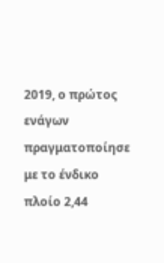2019, ο πρώτος ενάγων πραγματοποίησε με το ένδικο πλοίο 2,44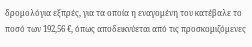δρομολόγια εξπρές, για τα οποία η εναγομένη του κατέβαλε το ποσό των 192,56 €, όπως αποδεικνύεται από τις προσκομιζόμενες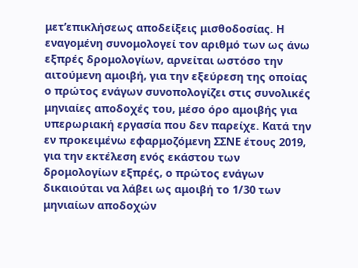μετ’επικλήσεως αποδείξεις μισθοδοσίας. Η εναγομένη συνομολογεί τον αριθμό των ως άνω εξπρές δρομολογίων, αρνείται ωστόσο την αιτούμενη αμοιβή, για την εξεύρεση της οποίας ο πρώτος ενάγων συνοπολογίζει στις συνολικές μηνιαίες αποδοχές του, μέσο όρο αμοιβής για υπερωριακή εργασία που δεν παρείχε. Κατά την εν προκειμένω εφαρμοζόμενη ΣΣΝΕ έτους 2019, για την εκτέλεση ενός εκάστου των δρομολογίων εξπρές, ο πρώτος ενάγων δικαιούται να λάβει ως αμοιβή το 1/30 των μηνιαίων αποδοχών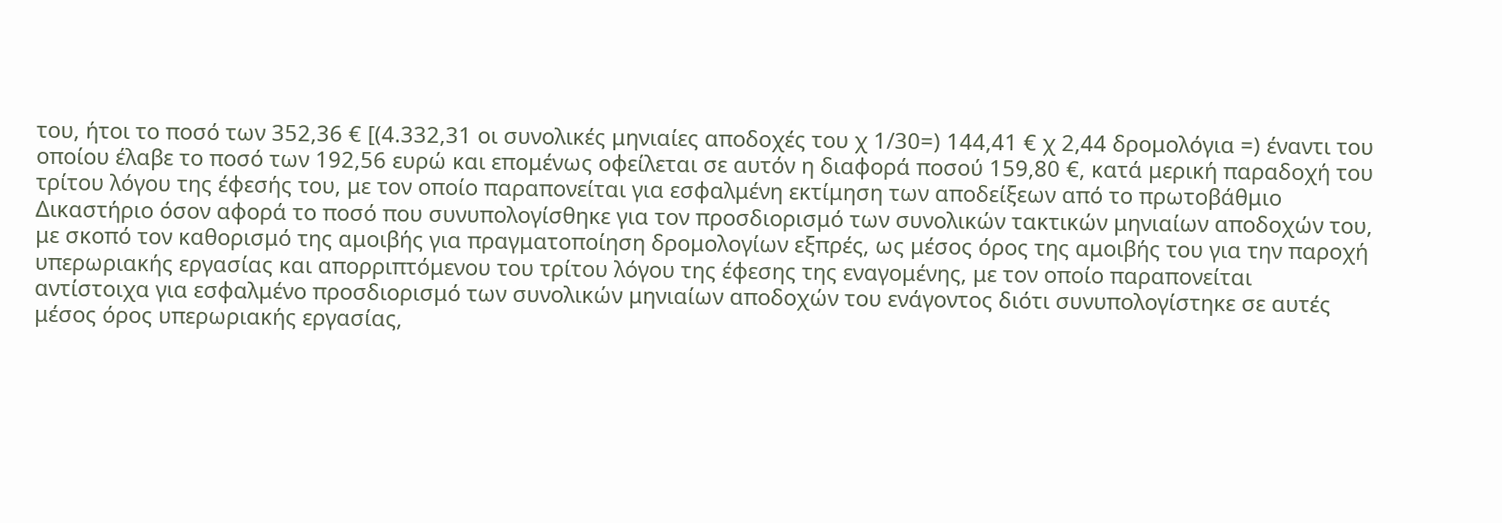του, ήτοι το ποσό των 352,36 € [(4.332,31 οι συνολικές μηνιαίες αποδοχές του χ 1/30=) 144,41 € χ 2,44 δρομολόγια =) έναντι του οποίου έλαβε το ποσό των 192,56 ευρώ και επομένως οφείλεται σε αυτόν η διαφορά ποσού 159,80 €, κατά μερική παραδοχή του τρίτου λόγου της έφεσής του, με τον οποίο παραπονείται για εσφαλμένη εκτίμηση των αποδείξεων από το πρωτοβάθμιο Δικαστήριο όσον αφορά το ποσό που συνυπολογίσθηκε για τον προσδιορισμό των συνολικών τακτικών μηνιαίων αποδοχών του, με σκοπό τον καθορισμό της αμοιβής για πραγματοποίηση δρομολογίων εξπρές, ως μέσος όρος της αμοιβής του για την παροχή υπερωριακής εργασίας και απορριπτόμενου του τρίτου λόγου της έφεσης της εναγομένης, με τον οποίο παραπονείται αντίστοιχα για εσφαλμένο προσδιορισμό των συνολικών μηνιαίων αποδοχών του ενάγοντος διότι συνυπολογίστηκε σε αυτές μέσος όρος υπερωριακής εργασίας,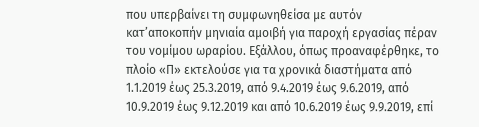που υπερβαίνει τη συμφωνηθείσα με αυτόν κατ’αποκοπήν μηνιαία αμοιβή για παροχή εργασίας πέραν του νομίμου ωραρίου. Εξάλλου, όπως προαναφέρθηκε, το πλοίο «Π» εκτελούσε για τα χρονικά διαστήματα από 1.1.2019 έως 25.3.2019, από 9.4.2019 έως 9.6.2019, από 10.9.2019 έως 9.12.2019 και από 10.6.2019 έως 9.9.2019, επί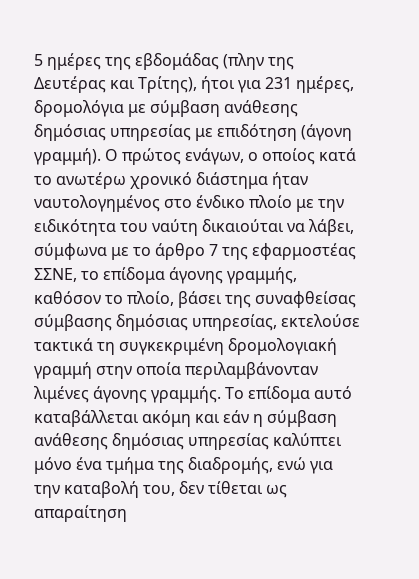5 ημέρες της εβδομάδας (πλην της Δευτέρας και Τρίτης), ήτοι για 231 ημέρες, δρομολόγια με σύμβαση ανάθεσης δημόσιας υπηρεσίας με επιδότηση (άγονη γραμμή). Ο πρώτος ενάγων, ο οποίος κατά το ανωτέρω χρονικό διάστημα ήταν ναυτολογημένος στο ένδικο πλοίο με την ειδικότητα του ναύτη δικαιούται να λάβει, σύμφωνα με το άρθρο 7 της εφαρμοστέας ΣΣΝΕ, το επίδομα άγονης γραμμής, καθόσον το πλοίο, βάσει της συναφθείσας σύμβασης δημόσιας υπηρεσίας, εκτελούσε τακτικά τη συγκεκριμένη δρομολογιακή γραμμή στην οποία περιλαμβάνονταν λιμένες άγονης γραμμής. Το επίδομα αυτό καταβάλλεται ακόμη και εάν η σύμβαση ανάθεσης δημόσιας υπηρεσίας καλύπτει μόνο ένα τμήμα της διαδρομής, ενώ για την καταβολή του, δεν τίθεται ως απαραίτηση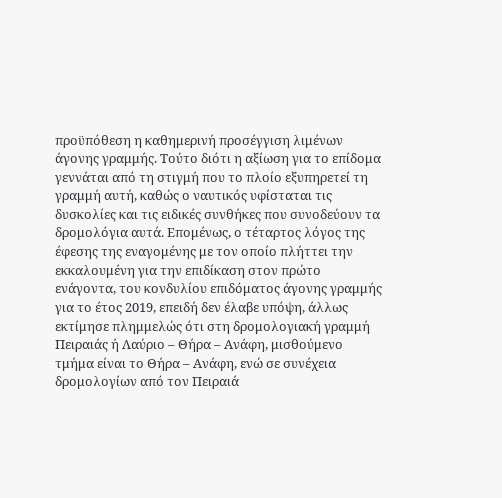προϋπόθεση η καθημερινή προσέγγιση λιμένων άγονης γραμμής. Τούτο διότι η αξίωση για το επίδομα γεννάται από τη στιγμή που το πλοίο εξυπηρετεί τη γραμμή αυτή, καθώς ο ναυτικός υφίσταται τις δυσκολίες και τις ειδικές συνθήκες που συνοδεύουν τα δρομολόγια αυτά. Επομένως, ο τέταρτος λόγος της έφεσης της εναγομένης με τον οποίο πλήττει την εκκαλουμένη για την επιδίκαση στον πρώτο ενάγοντα, του κονδυλίου επιδόματος άγονης γραμμής για το έτος 2019, επειδή δεν έλαβε υπόψη, άλλως εκτίμησε πλημμελώς ότι στη δρομολογιακή γραμμή Πειραιάς ή Λαύριο – Θήρα – Ανάφη, μισθούμενο τμήμα είναι το Θήρα – Ανάφη, ενώ σε συνέχεια δρομολογίων από τον Πειραιά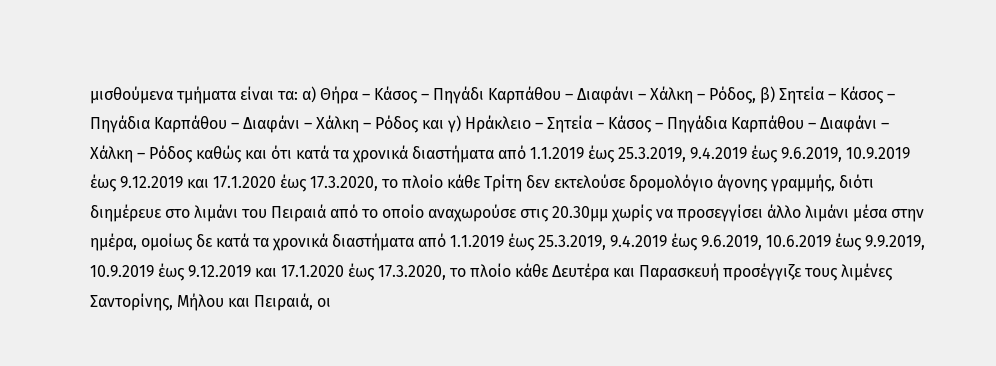μισθούμενα τμήματα είναι τα: α) Θήρα – Κάσος – Πηγάδι Καρπάθου – Διαφάνι – Χάλκη – Ρόδος, β) Σητεία – Κάσος – Πηγάδια Καρπάθου – Διαφάνι – Χάλκη – Ρόδος και γ) Ηράκλειο – Σητεία – Κάσος – Πηγάδια Καρπάθου – Διαφάνι – Χάλκη – Ρόδος καθώς και ότι κατά τα χρονικά διαστήματα από 1.1.2019 έως 25.3.2019, 9.4.2019 έως 9.6.2019, 10.9.2019 έως 9.12.2019 και 17.1.2020 έως 17.3.2020, το πλοίο κάθε Τρίτη δεν εκτελούσε δρομολόγιο άγονης γραμμής, διότι διημέρευε στο λιμάνι του Πειραιά από το οποίο αναχωρούσε στις 20.30μμ χωρίς να προσεγγίσει άλλο λιμάνι μέσα στην ημέρα, ομοίως δε κατά τα χρονικά διαστήματα από 1.1.2019 έως 25.3.2019, 9.4.2019 έως 9.6.2019, 10.6.2019 έως 9.9.2019, 10.9.2019 έως 9.12.2019 και 17.1.2020 έως 17.3.2020, το πλοίο κάθε Δευτέρα και Παρασκευή προσέγγιζε τους λιμένες Σαντορίνης, Μήλου και Πειραιά, οι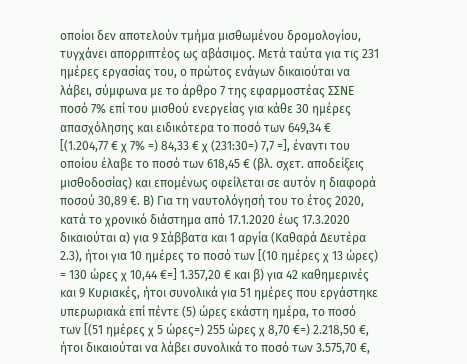οποίοι δεν αποτελούν τμήμα μισθωμένου δρομολογίου, τυγχάνει απορριπτέος ως αβάσιμος. Μετά ταύτα για τις 231 ημέρες εργασίας του, ο πρώτος ενάγων δικαιούται να λάβει, σύμφωνα με το άρθρο 7 της εφαρμοστέας ΣΣΝΕ ποσό 7% επί του μισθού ενεργείας για κάθε 30 ημέρες απασχόλησης και ειδικότερα το ποσό των 649,34 € [(1.204,77 € χ 7% =) 84,33 € χ (231:30=) 7,7 =], έναντι του οποίου έλαβε το ποσό των 618,45 € (βλ. σχετ. αποδείξεις μισθοδοσίας) και επομένως οφείλεται σε αυτόν η διαφορά ποσού 30,89 €. Β) Για τη ναυτολόγησή του το έτος 2020, κατά το χρονικό διάστημα από 17.1.2020 έως 17.3.2020 δικαιούται α) για 9 Σάββατα και 1 αργία (Καθαρά Δευτέρα 2.3), ήτοι για 10 ημέρες το ποσό των [(10 ημέρες χ 13 ώρες) = 130 ώρες χ 10,44 €=] 1.357,20 € και β) για 42 καθημερινές και 9 Κυριακές, ήτοι συνολικά για 51 ημέρες που εργάστηκε υπερωριακά επί πέντε (5) ώρες εκάστη ημέρα, το ποσό των [(51 ημέρες χ 5 ώρες=) 255 ώρες χ 8,70 €=) 2.218,50 €, ήτοι δικαιούται να λάβει συνολικά το ποσό των 3.575,70 €,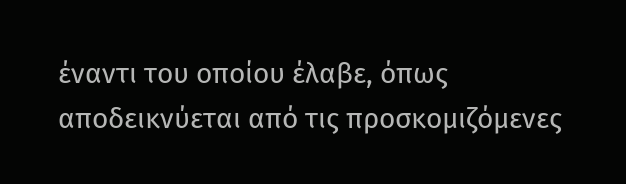έναντι του οποίου έλαβε, όπως αποδεικνύεται από τις προσκομιζόμενες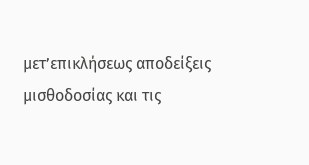μετ’επικλήσεως αποδείξεις μισθοδοσίας και τις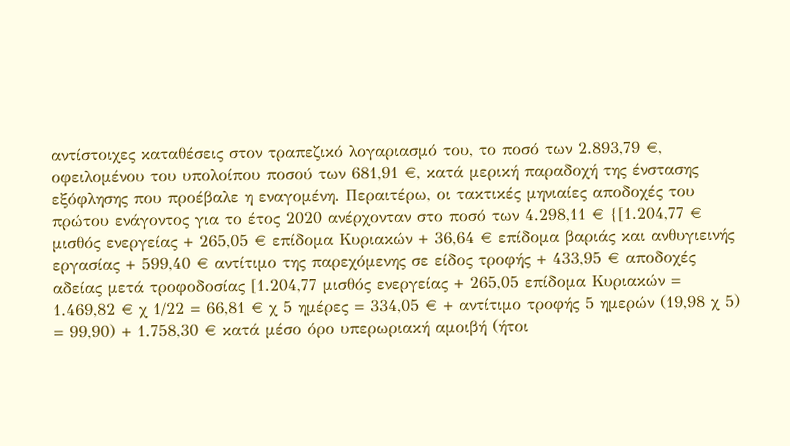αντίστοιχες καταθέσεις στον τραπεζικό λογαριασμό του, το ποσό των 2.893,79 €, οφειλομένου του υπολοίπου ποσού των 681,91 €, κατά μερική παραδοχή της ένστασης εξόφλησης που προέβαλε η εναγομένη. Περαιτέρω, οι τακτικές μηνιαίες αποδοχές του πρώτου ενάγοντος για το έτος 2020 ανέρχονταν στο ποσό των 4.298,11 € {[1.204,77 € μισθός ενεργείας + 265,05 € επίδομα Κυριακών + 36,64 € επίδομα βαριάς και ανθυγιεινής εργασίας + 599,40 € αντίτιμο της παρεχόμενης σε είδος τροφής + 433,95 € αποδοχές αδείας μετά τροφοδοσίας [1.204,77 μισθός ενεργείας + 265,05 επίδομα Κυριακών = 1.469,82 € χ 1/22 = 66,81 € χ 5 ημέρες = 334,05 € + αντίτιμο τροφής 5 ημερών (19,98 χ 5) = 99,90) + 1.758,30 € κατά μέσο όρο υπερωριακή αμοιβή (ήτοι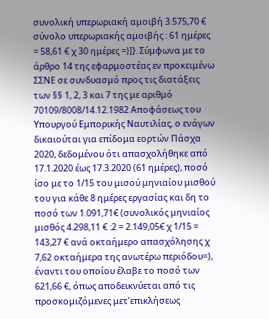συνολική υπερωριακή αμοιβή 3.575,70 € σύνολο υπερωριακής αμοιβής : 61 ημέρες = 58,61 € χ 30 ημέρες =)]}. Σύμφωνα με το άρθρο 14 της εφαρμοστέας εν προκειμένω ΣΣΝΕ σε συνδυασμό προς τις διατάξεις των §§ 1, 2, 3 και 7 της με αριθμό 70109/8008/14.12.1982 Αποφάσεως του Υπουργού Εμπορικής Ναυτιλίας, ο ενάγων δικαιούται για επίδομα εορτών Πάσχα 2020, δεδομένου ότι απασχολήθηκε από 17.1.2020 έως 17.3.2020 (61 ημέρες), ποσό ίσο με το 1/15 του μισού μηνιαίου μισθού του για κάθε 8 ημέρες εργασίας και δη το ποσό των 1.091,71€ (συνολικός μηνιαίος μισθός 4.298,11 € :2 = 2.149,05€ χ 1/15 = 143,27 € ανά οκταήμερο απασχόλησης χ 7,62 οκταήμερα της ανωτέρω περιόδου=), έναντι του οποίου έλαβε το ποσό των 621,66 €, όπως αποδεικνύεται από τις προσκομιζόμενες μετ’επικλήσεως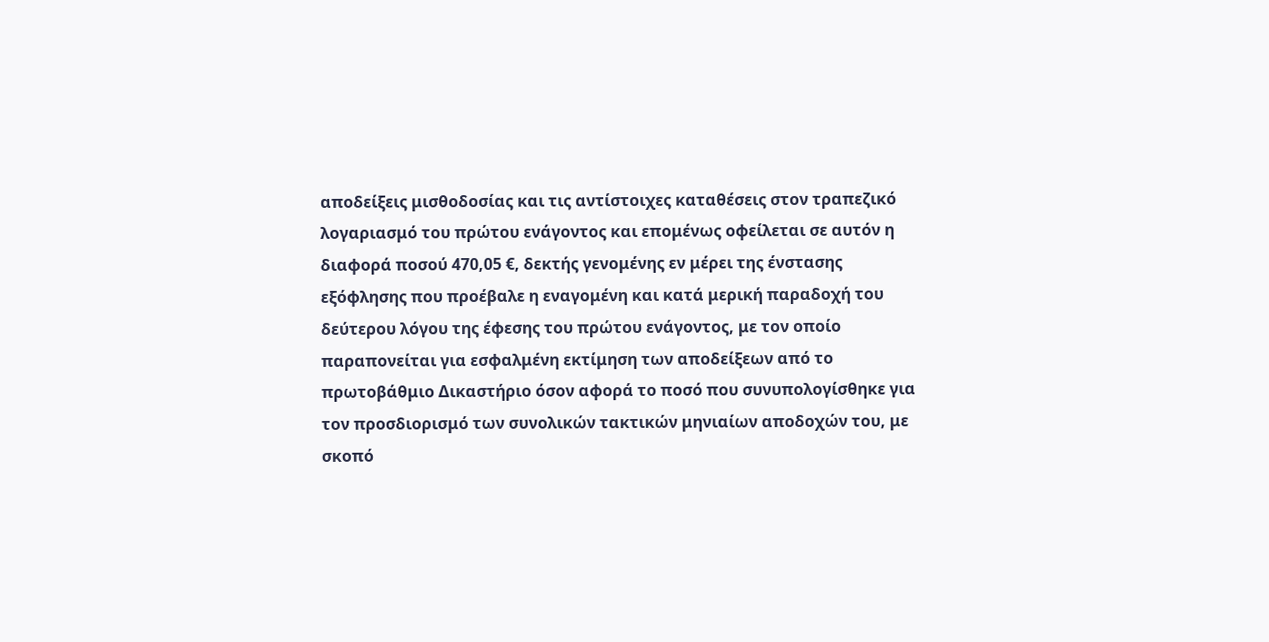αποδείξεις μισθοδοσίας και τις αντίστοιχες καταθέσεις στον τραπεζικό λογαριασμό του πρώτου ενάγοντος και επομένως οφείλεται σε αυτόν η διαφορά ποσού 470,05 €, δεκτής γενομένης εν μέρει της ένστασης εξόφλησης που προέβαλε η εναγομένη και κατά μερική παραδοχή του δεύτερου λόγου της έφεσης του πρώτου ενάγοντος, με τον οποίο παραπονείται για εσφαλμένη εκτίμηση των αποδείξεων από το πρωτοβάθμιο Δικαστήριο όσον αφορά το ποσό που συνυπολογίσθηκε για τον προσδιορισμό των συνολικών τακτικών μηνιαίων αποδοχών του, με σκοπό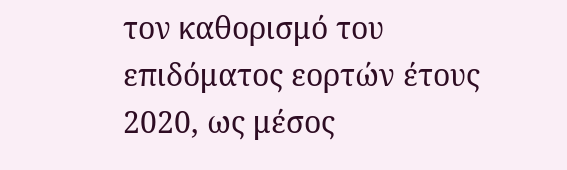τον καθορισμό του επιδόματος εορτών έτους 2020, ως μέσος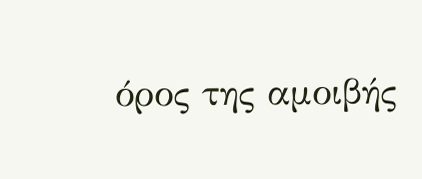όρος της αμοιβής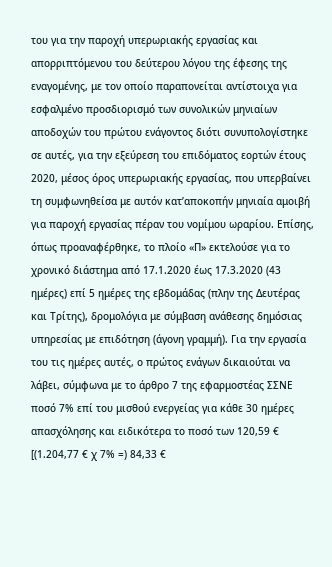του για την παροχή υπερωριακής εργασίας και απορριπτόμενου του δεύτερου λόγου της έφεσης της εναγομένης, με τον οποίο παραπονείται αντίστοιχα για εσφαλμένο προσδιορισμό των συνολικών μηνιαίων αποδοχών του πρώτου ενάγοντος διότι συνυπολογίστηκε σε αυτές, για την εξεύρεση του επιδόματος εορτών έτους 2020, μέσος όρος υπερωριακής εργασίας, που υπερβαίνει τη συμφωνηθείσα με αυτόν κατ’αποκοπήν μηνιαία αμοιβή για παροχή εργασίας πέραν του νομίμου ωραρίου. Επίσης, όπως προαναφέρθηκε, το πλοίο «Π» εκτελούσε για το χρονικό διάστημα από 17.1.2020 έως 17.3.2020 (43 ημέρες) επί 5 ημέρες της εβδομάδας (πλην της Δευτέρας και Τρίτης), δρομολόγια με σύμβαση ανάθεσης δημόσιας υπηρεσίας με επιδότηση (άγονη γραμμή). Για την εργασία του τις ημέρες αυτές, ο πρώτος ενάγων δικαιούται να λάβει, σύμφωνα με το άρθρο 7 της εφαρμοστέας ΣΣΝΕ ποσό 7% επί του μισθού ενεργείας για κάθε 30 ημέρες απασχόλησης και ειδικότερα το ποσό των 120,59 € [(1.204,77 € χ 7% =) 84,33 €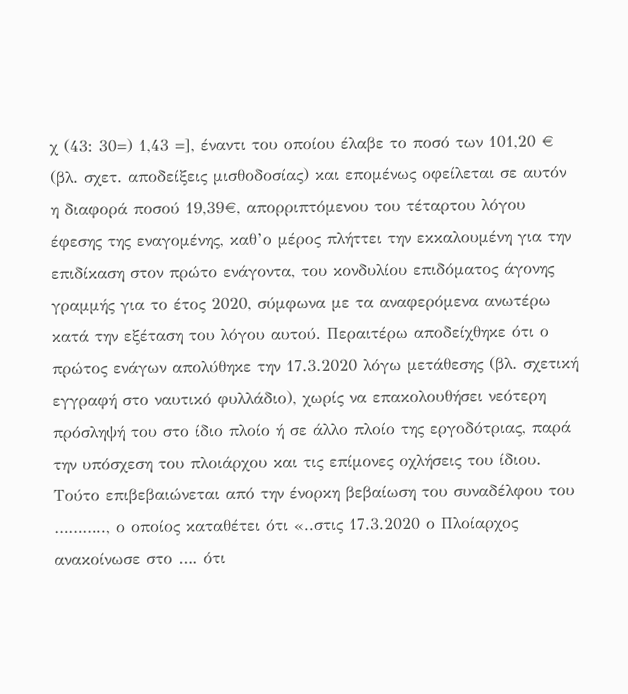χ (43: 30=) 1,43 =], έναντι του οποίου έλαβε το ποσό των 101,20 € (βλ. σχετ. αποδείξεις μισθοδοσίας) και επομένως οφείλεται σε αυτόν η διαφορά ποσού 19,39€, απορριπτόμενου του τέταρτου λόγου έφεσης της εναγομένης, καθ’ο μέρος πλήττει την εκκαλουμένη για την επιδίκαση στον πρώτο ενάγοντα, του κονδυλίου επιδόματος άγονης γραμμής για το έτος 2020, σύμφωνα με τα αναφερόμενα ανωτέρω κατά την εξέταση του λόγου αυτού. Περαιτέρω αποδείχθηκε ότι ο πρώτος ενάγων απολύθηκε την 17.3.2020 λόγω μετάθεσης (βλ. σχετική εγγραφή στο ναυτικό φυλλάδιο), χωρίς να επακολουθήσει νεότερη πρόσληψή του στο ίδιο πλοίο ή σε άλλο πλοίο της εργοδότριας, παρά την υπόσχεση του πλοιάρχου και τις επίμονες οχλήσεις του ίδιου. Τούτο επιβεβαιώνεται από την ένορκη βεβαίωση του συναδέλφου του ……….., ο οποίος καταθέτει ότι «..στις 17.3.2020 ο Πλοίαρχος ανακοίνωσε στο …. ότι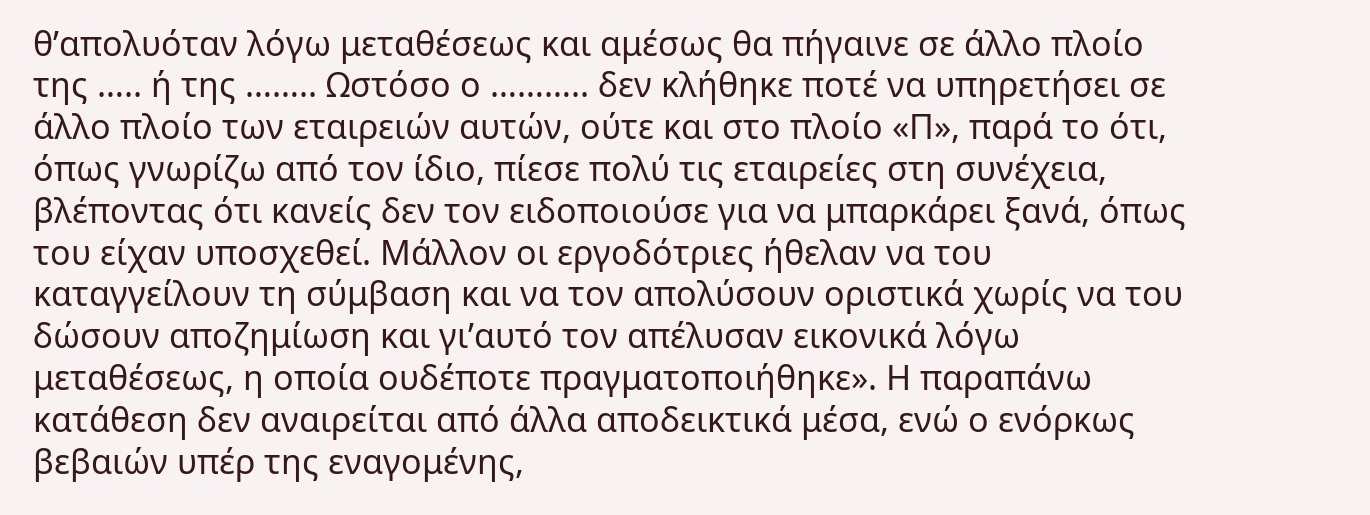θ’απολυόταν λόγω μεταθέσεως και αμέσως θα πήγαινε σε άλλο πλοίο της ….. ή της …….. Ωστόσο ο ……….. δεν κλήθηκε ποτέ να υπηρετήσει σε άλλο πλοίο των εταιρειών αυτών, ούτε και στο πλοίο «Π», παρά το ότι, όπως γνωρίζω από τον ίδιο, πίεσε πολύ τις εταιρείες στη συνέχεια, βλέποντας ότι κανείς δεν τον ειδοποιούσε για να μπαρκάρει ξανά, όπως του είχαν υποσχεθεί. Μάλλον οι εργοδότριες ήθελαν να του καταγγείλουν τη σύμβαση και να τον απολύσουν οριστικά χωρίς να του δώσουν αποζημίωση και γι’αυτό τον απέλυσαν εικονικά λόγω μεταθέσεως, η οποία ουδέποτε πραγματοποιήθηκε». Η παραπάνω κατάθεση δεν αναιρείται από άλλα αποδεικτικά μέσα, ενώ ο ενόρκως βεβαιών υπέρ της εναγομένης,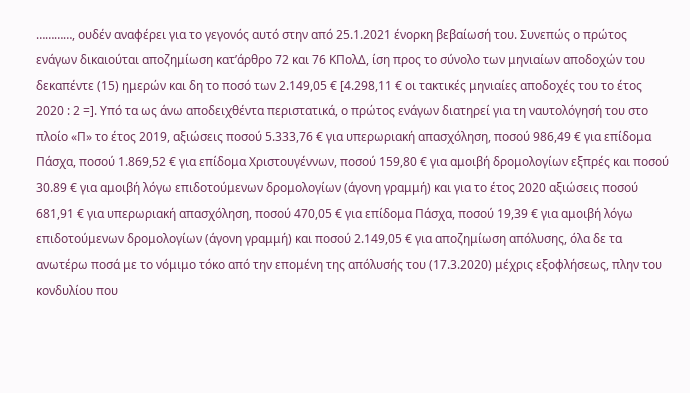…………, ουδέν αναφέρει για το γεγονός αυτό στην από 25.1.2021 ένορκη βεβαίωσή του. Συνεπώς ο πρώτος ενάγων δικαιούται αποζημίωση κατ’άρθρο 72 και 76 ΚΠολΔ, ίση προς το σύνολο των μηνιαίων αποδοχών του δεκαπέντε (15) ημερών και δη το ποσό των 2.149,05 € [4.298,11 € οι τακτικές μηνιαίες αποδοχές του το έτος 2020 : 2 =]. Υπό τα ως άνω αποδειχθέντα περιστατικά, ο πρώτος ενάγων διατηρεί για τη ναυτολόγησή του στο πλοίο «Π» το έτος 2019, αξιώσεις ποσού 5.333,76 € για υπερωριακή απασχόληση, ποσού 986,49 € για επίδομα Πάσχα, ποσού 1.869,52 € για επίδομα Χριστουγέννων, ποσού 159,80 € για αμοιβή δρομολογίων εξπρές και ποσού 30.89 € για αμοιβή λόγω επιδοτούμενων δρομολογίων (άγονη γραμμή) και για το έτος 2020 αξιώσεις ποσού 681,91 € για υπερωριακή απασχόληση, ποσού 470,05 € για επίδομα Πάσχα, ποσού 19,39 € για αμοιβή λόγω επιδοτούμενων δρομολογίων (άγονη γραμμή) και ποσού 2.149,05 € για αποζημίωση απόλυσης, όλα δε τα ανωτέρω ποσά με το νόμιμο τόκο από την επομένη της απόλυσής του (17.3.2020) μέχρις εξοφλήσεως, πλην του κονδυλίου που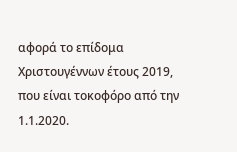αφορά το επίδομα Χριστουγέννων έτους 2019, που είναι τοκοφόρο από την 1.1.2020.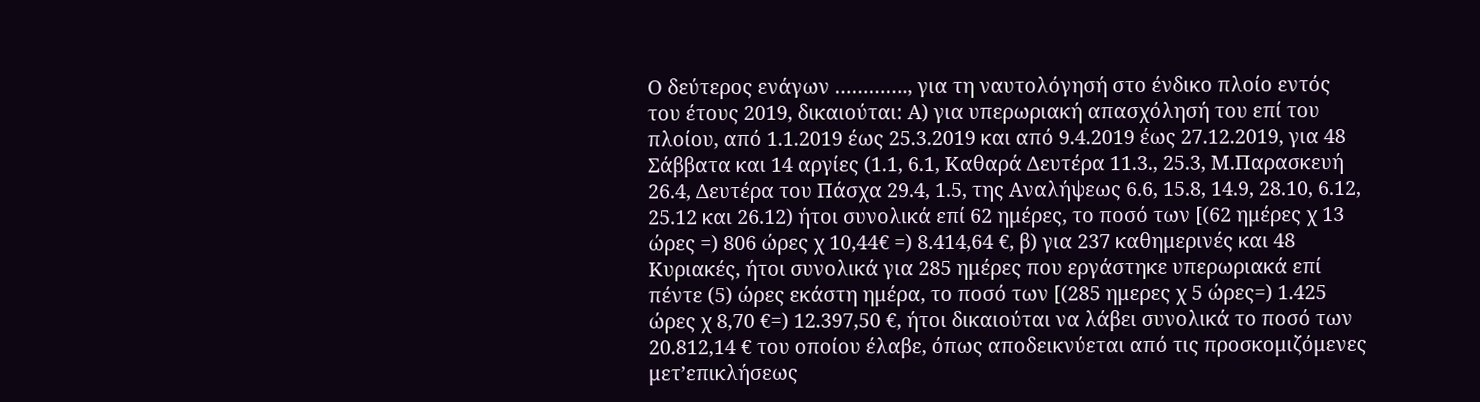Ο δεύτερος ενάγων …………., για τη ναυτολόγησή στο ένδικο πλοίο εντός του έτους 2019, δικαιούται: Α) για υπερωριακή απασχόλησή του επί του πλοίου, από 1.1.2019 έως 25.3.2019 και από 9.4.2019 έως 27.12.2019, για 48 Σάββατα και 14 αργίες (1.1, 6.1, Καθαρά Δευτέρα 11.3., 25.3, Μ.Παρασκευή 26.4, Δευτέρα του Πάσχα 29.4, 1.5, της Αναλήψεως 6.6, 15.8, 14.9, 28.10, 6.12, 25.12 και 26.12) ήτοι συνολικά επί 62 ημέρες, το ποσό των [(62 ημέρες χ 13 ώρες =) 806 ώρες χ 10,44€ =) 8.414,64 €, β) για 237 καθημερινές και 48 Κυριακές, ήτοι συνολικά για 285 ημέρες που εργάστηκε υπερωριακά επί πέντε (5) ώρες εκάστη ημέρα, το ποσό των [(285 ημερες χ 5 ώρες=) 1.425 ώρες χ 8,70 €=) 12.397,50 €, ήτοι δικαιούται να λάβει συνολικά το ποσό των 20.812,14 € του οποίου έλαβε, όπως αποδεικνύεται από τις προσκομιζόμενες μετ’επικλήσεως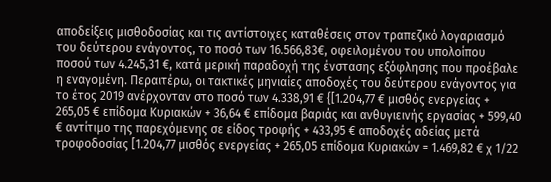αποδείξεις μισθοδοσίας και τις αντίστοιχες καταθέσεις στον τραπεζικό λογαριασμό του δεύτερου ενάγοντος, το ποσό των 16.566,83€, οφειλομένου του υπολοίπου ποσού των 4.245,31 €, κατά μερική παραδοχή της ένστασης εξόφλησης που προέβαλε η εναγομένη. Περαιτέρω, οι τακτικές μηνιαίες αποδοχές του δεύτερου ενάγοντος για το έτος 2019 ανέρχονταν στο ποσό των 4.338,91 € {[1.204,77 € μισθός ενεργείας + 265,05 € επίδομα Κυριακών + 36,64 € επίδομα βαριάς και ανθυγιεινής εργασίας + 599,40 € αντίτιμο της παρεχόμενης σε είδος τροφής + 433,95 € αποδοχές αδείας μετά τροφοδοσίας [1.204,77 μισθός ενεργείας + 265,05 επίδομα Κυριακών = 1.469,82 € χ 1/22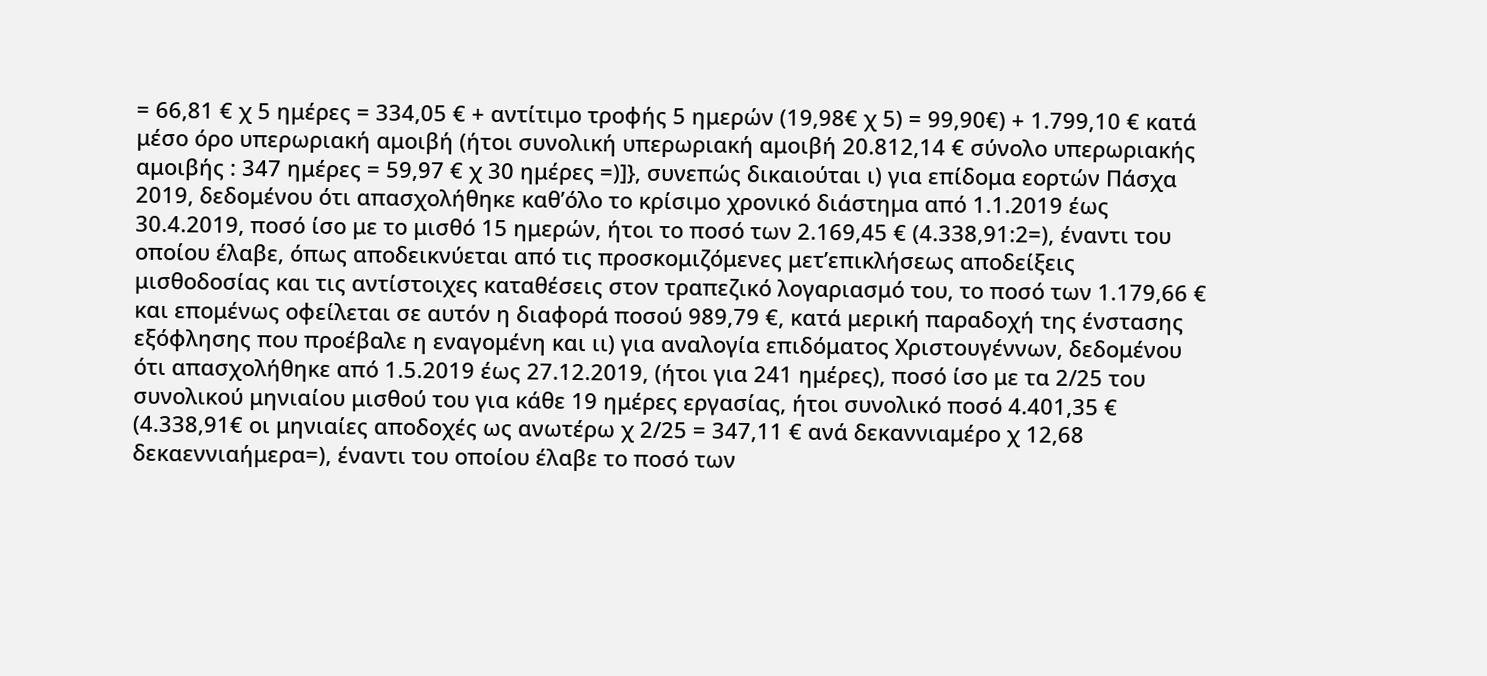= 66,81 € χ 5 ημέρες = 334,05 € + αντίτιμο τροφής 5 ημερών (19,98€ χ 5) = 99,90€) + 1.799,10 € κατά μέσο όρο υπερωριακή αμοιβή (ήτοι συνολική υπερωριακή αμοιβή 20.812,14 € σύνολο υπερωριακής αμοιβής : 347 ημέρες = 59,97 € χ 30 ημέρες =)]}, συνεπώς δικαιούται ι) για επίδομα εορτών Πάσχα 2019, δεδομένου ότι απασχολήθηκε καθ’όλο το κρίσιμο χρονικό διάστημα από 1.1.2019 έως 30.4.2019, ποσό ίσο με το μισθό 15 ημερών, ήτοι το ποσό των 2.169,45 € (4.338,91:2=), έναντι του οποίου έλαβε, όπως αποδεικνύεται από τις προσκομιζόμενες μετ’επικλήσεως αποδείξεις μισθοδοσίας και τις αντίστοιχες καταθέσεις στον τραπεζικό λογαριασμό του, το ποσό των 1.179,66 € και επομένως οφείλεται σε αυτόν η διαφορά ποσού 989,79 €, κατά μερική παραδοχή της ένστασης εξόφλησης που προέβαλε η εναγομένη και ιι) για αναλογία επιδόματος Χριστουγέννων, δεδομένου ότι απασχολήθηκε από 1.5.2019 έως 27.12.2019, (ήτοι για 241 ημέρες), ποσό ίσο με τα 2/25 του συνολικού μηνιαίου μισθού του για κάθε 19 ημέρες εργασίας, ήτοι συνολικό ποσό 4.401,35 € (4.338,91€ οι μηνιαίες αποδοχές ως ανωτέρω χ 2/25 = 347,11 € ανά δεκαννιαμέρο χ 12,68 δεκαεννιαήμερα=), έναντι του οποίου έλαβε το ποσό των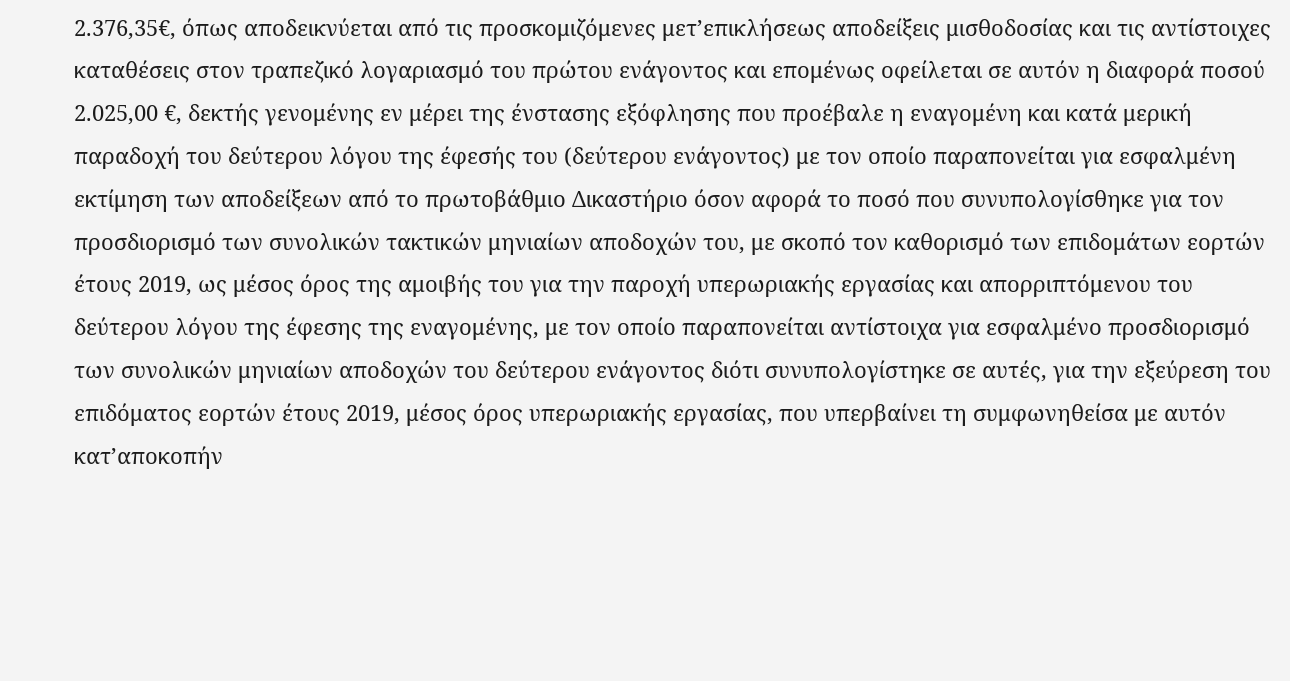2.376,35€, όπως αποδεικνύεται από τις προσκομιζόμενες μετ’επικλήσεως αποδείξεις μισθοδοσίας και τις αντίστοιχες καταθέσεις στον τραπεζικό λογαριασμό του πρώτου ενάγοντος και επομένως οφείλεται σε αυτόν η διαφορά ποσού 2.025,00 €, δεκτής γενομένης εν μέρει της ένστασης εξόφλησης που προέβαλε η εναγομένη και κατά μερική παραδοχή του δεύτερου λόγου της έφεσής του (δεύτερου ενάγοντος) με τον οποίο παραπονείται για εσφαλμένη εκτίμηση των αποδείξεων από το πρωτοβάθμιο Δικαστήριο όσον αφορά το ποσό που συνυπολογίσθηκε για τον προσδιορισμό των συνολικών τακτικών μηνιαίων αποδοχών του, με σκοπό τον καθορισμό των επιδομάτων εορτών έτους 2019, ως μέσος όρος της αμοιβής του για την παροχή υπερωριακής εργασίας και απορριπτόμενου του δεύτερου λόγου της έφεσης της εναγομένης, με τον οποίο παραπονείται αντίστοιχα για εσφαλμένο προσδιορισμό των συνολικών μηνιαίων αποδοχών του δεύτερου ενάγοντος διότι συνυπολογίστηκε σε αυτές, για την εξεύρεση του επιδόματος εορτών έτους 2019, μέσος όρος υπερωριακής εργασίας, που υπερβαίνει τη συμφωνηθείσα με αυτόν κατ’αποκοπήν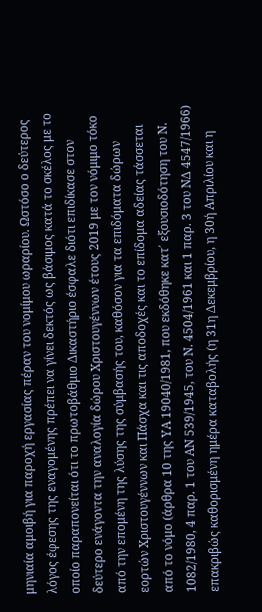μηνιαία αμοιβή για παροχή εργασίας πέραν του νομίμου ωραρίου. Ωστόσο ο δεύτερος λόγος έφεσης της εναγομένης πρέπει να γίνει δεκτός ως βάσιμος κατά το σκέλος με το οποίο παραπονείται ότι το πρωτοβάθμιο Δικαστήριο έσφαλε διότι επιδίκασε στον δεύτερο ενάγοντα την αναλογία δώρου Χριστουγέννων έτους 2019 με τον νόμιμο τόκο από την επομένη της λύσης της σύμβασής του, καθόσον για τα επιδόματα δώρων εορτών Χριστουγέννων και Πάσχα και τις αποδοχές και το επίδομα αδείας τάσσεται από το νόμο (άρθρα 10 της ΥΑ 19040/1981, που εκδόθηκε κατ΄ εξουσιοδότηση του Ν. 1082/1980, 4 παρ. 1 του ΑΝ 539/1945, του Ν. 4504/1961 και 1 παρ. 3 του ΝΔ 4547/1966) επακριβώς καθορισμένη ημέρα καταβολής (η 31η Δεκεμβρίου, η 30ή Απριλίου και η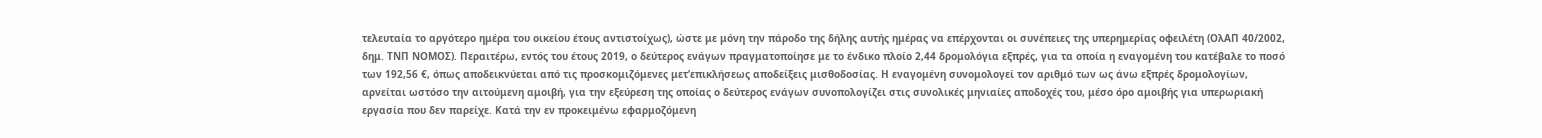τελευταία το αργότερο ημέρα του οικείου έτους αντιστοίχως), ώστε με μόνη την πάροδο της δήλης αυτής ημέρας να επέρχονται οι συνέπειες της υπερημερίας οφειλέτη (ΟλΑΠ 40/2002, δημ. ΤΝΠ ΝΟΜΟΣ). Περαιτέρω, εντός του έτους 2019, ο δεύτερος ενάγων πραγματοποίησε με το ένδικο πλοίο 2,44 δρομολόγια εξπρές, για τα οποία η εναγομένη του κατέβαλε το ποσό των 192,56 €, όπως αποδεικνύεται από τις προσκομιζόμενες μετ’επικλήσεως αποδείξεις μισθοδοσίας. Η εναγομένη συνομολογεί τον αριθμό των ως άνω εξπρές δρομολογίων, αρνείται ωστόσο την αιτούμενη αμοιβή, για την εξεύρεση της οποίας ο δεύτερος ενάγων συνοπολογίζει στις συνολικές μηνιαίες αποδοχές του, μέσο όρο αμοιβής για υπερωριακή εργασία που δεν παρείχε. Κατά την εν προκειμένω εφαρμοζόμενη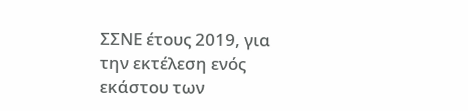ΣΣΝΕ έτους 2019, για την εκτέλεση ενός εκάστου των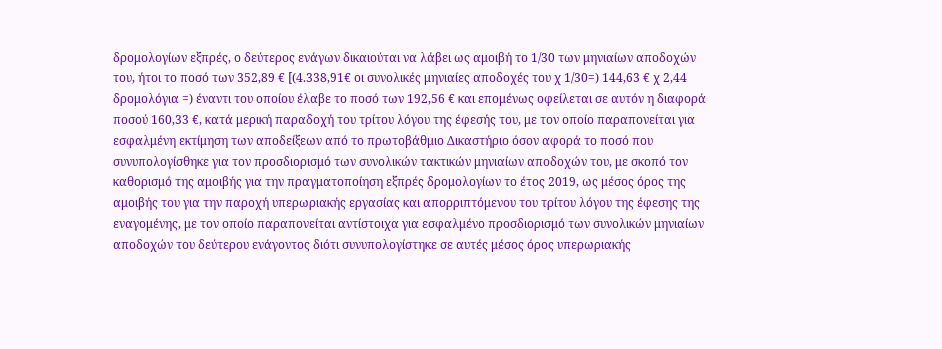δρομολογίων εξπρές, ο δεύτερος ενάγων δικαιούται να λάβει ως αμοιβή το 1/30 των μηνιαίων αποδοχών του, ήτοι το ποσό των 352,89 € [(4.338,91€ οι συνολικές μηνιαίες αποδοχές του χ 1/30=) 144,63 € χ 2,44 δρομολόγια =) έναντι του οποίου έλαβε το ποσό των 192,56 € και επομένως οφείλεται σε αυτόν η διαφορά ποσού 160,33 €, κατά μερική παραδοχή του τρίτου λόγου της έφεσής του, με τον οποίο παραπονείται για εσφαλμένη εκτίμηση των αποδείξεων από το πρωτοβάθμιο Δικαστήριο όσον αφορά το ποσό που συνυπολογίσθηκε για τον προσδιορισμό των συνολικών τακτικών μηνιαίων αποδοχών του, με σκοπό τον καθορισμό της αμοιβής για την πραγματοποίηση εξπρές δρομολογίων το έτος 2019, ως μέσος όρος της αμοιβής του για την παροχή υπερωριακής εργασίας και απορριπτόμενου του τρίτου λόγου της έφεσης της εναγομένης, με τον οποίο παραπονείται αντίστοιχα για εσφαλμένο προσδιορισμό των συνολικών μηνιαίων αποδοχών του δεύτερου ενάγοντος διότι συνυπολογίστηκε σε αυτές μέσος όρος υπερωριακής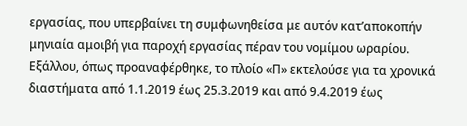εργασίας, που υπερβαίνει τη συμφωνηθείσα με αυτόν κατ’αποκοπήν μηνιαία αμοιβή για παροχή εργασίας πέραν του νομίμου ωραρίου. Εξάλλου, όπως προαναφέρθηκε, το πλοίο «Π» εκτελούσε για τα χρονικά διαστήματα από 1.1.2019 έως 25.3.2019 και από 9.4.2019 έως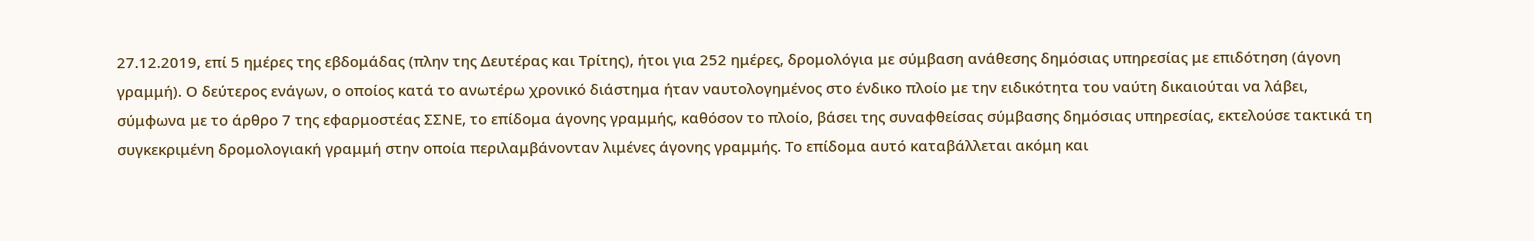27.12.2019, επί 5 ημέρες της εβδομάδας (πλην της Δευτέρας και Τρίτης), ήτοι για 252 ημέρες, δρομολόγια με σύμβαση ανάθεσης δημόσιας υπηρεσίας με επιδότηση (άγονη γραμμή). Ο δεύτερος ενάγων, ο οποίος κατά το ανωτέρω χρονικό διάστημα ήταν ναυτολογημένος στο ένδικο πλοίο με την ειδικότητα του ναύτη δικαιούται να λάβει, σύμφωνα με το άρθρο 7 της εφαρμοστέας ΣΣΝΕ, το επίδομα άγονης γραμμής, καθόσον το πλοίο, βάσει της συναφθείσας σύμβασης δημόσιας υπηρεσίας, εκτελούσε τακτικά τη συγκεκριμένη δρομολογιακή γραμμή στην οποία περιλαμβάνονταν λιμένες άγονης γραμμής. Το επίδομα αυτό καταβάλλεται ακόμη και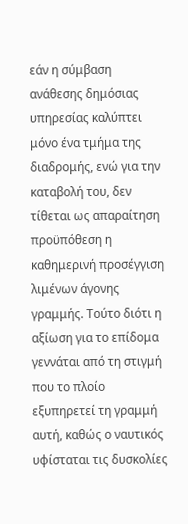εάν η σύμβαση ανάθεσης δημόσιας υπηρεσίας καλύπτει μόνο ένα τμήμα της διαδρομής, ενώ για την καταβολή του, δεν τίθεται ως απαραίτηση προϋπόθεση η καθημερινή προσέγγιση λιμένων άγονης γραμμής. Τούτο διότι η αξίωση για το επίδομα γεννάται από τη στιγμή που το πλοίο εξυπηρετεί τη γραμμή αυτή, καθώς ο ναυτικός υφίσταται τις δυσκολίες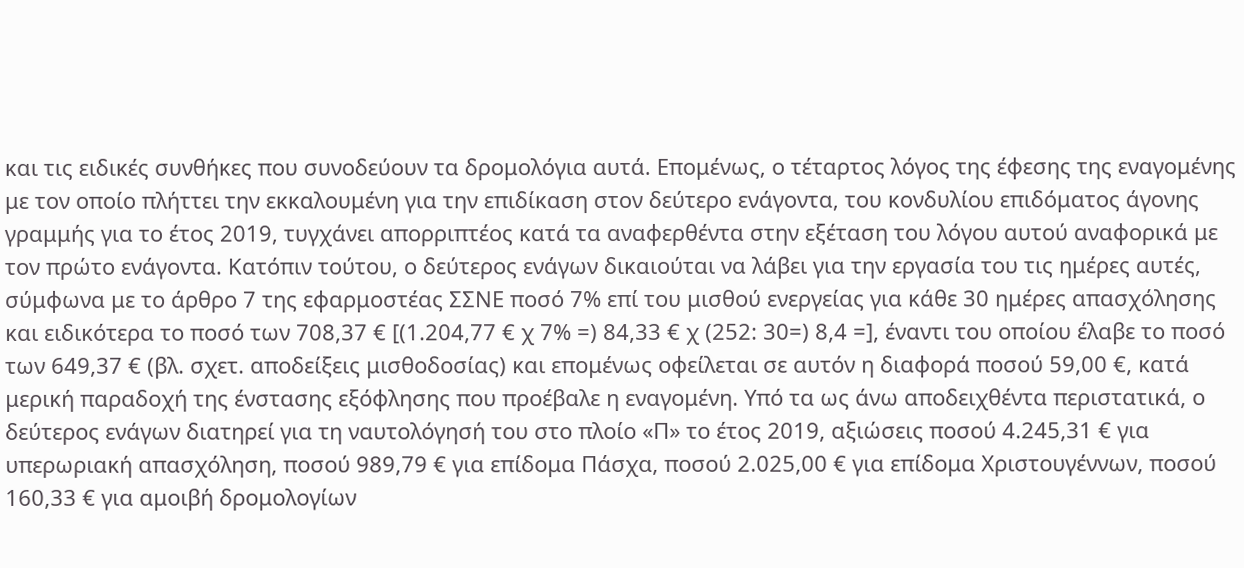και τις ειδικές συνθήκες που συνοδεύουν τα δρομολόγια αυτά. Επομένως, ο τέταρτος λόγος της έφεσης της εναγομένης με τον οποίο πλήττει την εκκαλουμένη για την επιδίκαση στον δεύτερο ενάγοντα, του κονδυλίου επιδόματος άγονης γραμμής για το έτος 2019, τυγχάνει απορριπτέος κατά τα αναφερθέντα στην εξέταση του λόγου αυτού αναφορικά με τον πρώτο ενάγοντα. Κατόπιν τούτου, ο δεύτερος ενάγων δικαιούται να λάβει για την εργασία του τις ημέρες αυτές, σύμφωνα με το άρθρο 7 της εφαρμοστέας ΣΣΝΕ ποσό 7% επί του μισθού ενεργείας για κάθε 30 ημέρες απασχόλησης και ειδικότερα το ποσό των 708,37 € [(1.204,77 € χ 7% =) 84,33 € χ (252: 30=) 8,4 =], έναντι του οποίου έλαβε το ποσό των 649,37 € (βλ. σχετ. αποδείξεις μισθοδοσίας) και επομένως οφείλεται σε αυτόν η διαφορά ποσού 59,00 €, κατά μερική παραδοχή της ένστασης εξόφλησης που προέβαλε η εναγομένη. Υπό τα ως άνω αποδειχθέντα περιστατικά, ο δεύτερος ενάγων διατηρεί για τη ναυτολόγησή του στο πλοίο «Π» το έτος 2019, αξιώσεις ποσού 4.245,31 € για υπερωριακή απασχόληση, ποσού 989,79 € για επίδομα Πάσχα, ποσού 2.025,00 € για επίδομα Χριστουγέννων, ποσού 160,33 € για αμοιβή δρομολογίων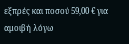εξπρές και ποσού 59,00 € για αμοιβή λόγω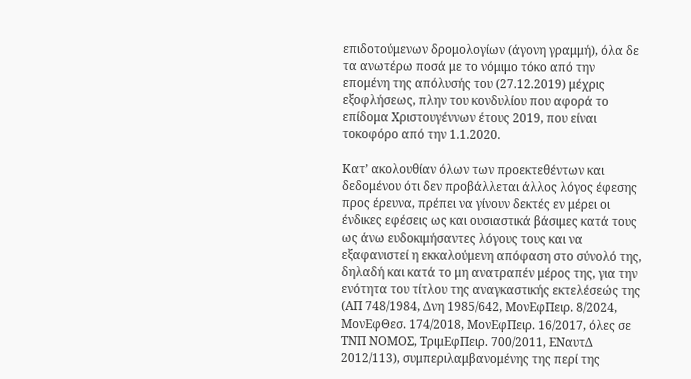επιδοτούμενων δρομολογίων (άγονη γραμμή), όλα δε τα ανωτέρω ποσά με το νόμιμο τόκο από την επομένη της απόλυσής του (27.12.2019) μέχρις εξοφλήσεως, πλην του κονδυλίου που αφορά το επίδομα Χριστουγέννων έτους 2019, που είναι τοκοφόρο από την 1.1.2020.

Κατ’ ακολουθίαν όλων των προεκτεθέντων και δεδομένου ότι δεν προβάλλεται άλλος λόγος έφεσης προς έρευνα, πρέπει να γίνουν δεκτές εν μέρει οι ένδικες εφέσεις ως και ουσιαστικά βάσιμες κατά τους ως άνω ευδοκιμήσαντες λόγους τους και να εξαφανιστεί η εκκαλούμενη απόφαση στο σύνολό της, δηλαδή και κατά το μη ανατραπέν μέρος της, για την ενότητα του τίτλου της αναγκαστικής εκτελέσεώς της (ΑΠ 748/1984, Δνη 1985/642, ΜονΕφΠειρ. 8/2024, ΜονΕφΘεσ. 174/2018, ΜονΕφΠειρ. 16/2017, όλες σε ΤΝΠ ΝΟΜΟΣ, ΤριμΕφΠειρ. 700/2011, ΕΝαυτΔ 2012/113), συμπεριλαμβανομένης της περί της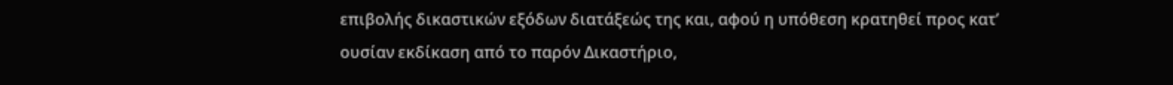επιβολής δικαστικών εξόδων διατάξεώς της και, αφού η υπόθεση κρατηθεί προς κατ’ ουσίαν εκδίκαση από το παρόν Δικαστήριο,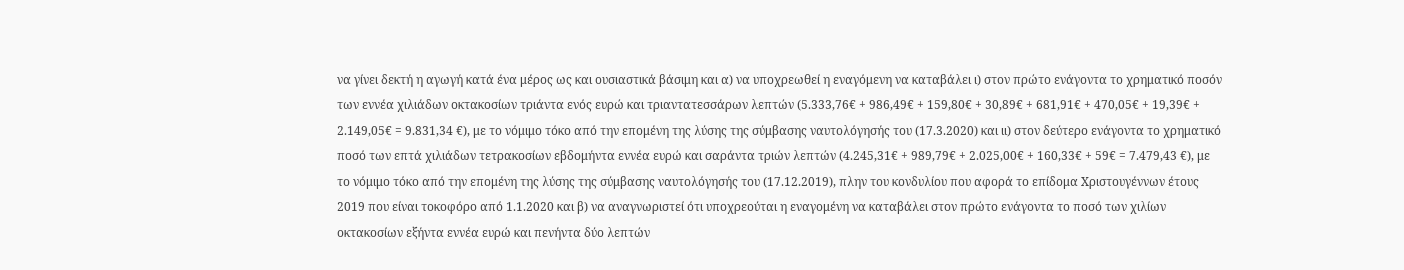να γίνει δεκτή η αγωγή κατά ένα μέρος ως και ουσιαστικά βάσιμη και α) να υποχρεωθεί η εναγόμενη να καταβάλει ι) στον πρώτο ενάγοντα το χρηματικό ποσόν των εννέα χιλιάδων οκτακοσίων τριάντα ενός ευρώ και τριαντατεσσάρων λεπτών (5.333,76€ + 986,49€ + 159,80€ + 30,89€ + 681,91€ + 470,05€ + 19,39€ + 2.149,05€ = 9.831,34 €), με το νόμιμο τόκο από την επομένη της λύσης της σύμβασης ναυτολόγησής του (17.3.2020) και ιι) στον δεύτερο ενάγοντα το χρηματικό ποσό των επτά χιλιάδων τετρακοσίων εβδομήντα εννέα ευρώ και σαράντα τριών λεπτών (4.245,31€ + 989,79€ + 2.025,00€ + 160,33€ + 59€ = 7.479,43 €), με το νόμιμο τόκο από την επομένη της λύσης της σύμβασης ναυτολόγησής του (17.12.2019), πλην του κονδυλίου που αφορά το επίδομα Χριστουγέννων έτους 2019 που είναι τοκοφόρο από 1.1.2020 και β) να αναγνωριστεί ότι υποχρεούται η εναγομένη να καταβάλει στον πρώτο ενάγοντα το ποσό των χιλίων οκτακοσίων εξήντα εννέα ευρώ και πενήντα δύο λεπτών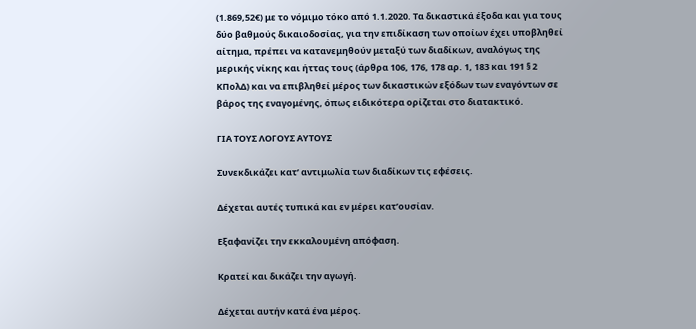(1.869,52€) με το νόμιμο τόκο από 1.1.2020. Τα δικαστικά έξοδα και για τους δύο βαθμούς δικαιοδοσίας, για την επιδίκαση των οποίων έχει υποβληθεί αίτημα, πρέπει να κατανεμηθούν μεταξύ των διαδίκων, αναλόγως της μερικής νίκης και ήττας τους (άρθρα 106, 176, 178 αρ. 1, 183 και 191 § 2 ΚΠολΔ) και να επιβληθεί μέρος των δικαστικών εξόδων των εναγόντων σε βάρος της εναγομένης, όπως ειδικότερα ορίζεται στο διατακτικό.

ΓΙΑ ΤΟΥΣ ΛΟΓΟΥΣ ΑΥΤΟΥΣ

Συνεκδικάζει κατ’ αντιμωλία των διαδίκων τις εφέσεις.

Δέχεται αυτές τυπικά και εν μέρει κατ’ουσίαν.

Εξαφανίζει την εκκαλουμένη απόφαση.

Κρατεί και δικάζει την αγωγή.

Δέχεται αυτήν κατά ένα μέρος.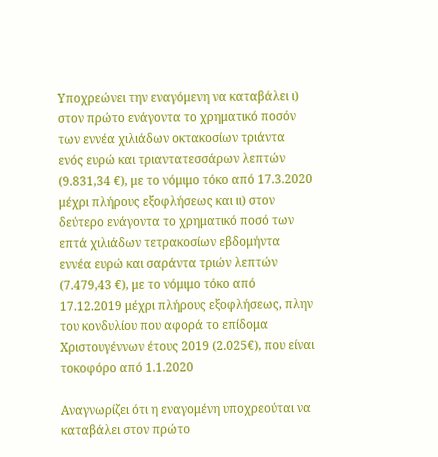Υποχρεώνει την εναγόμενη να καταβάλει ι) στον πρώτο ενάγοντα το χρηματικό ποσόν των εννέα χιλιάδων οκτακοσίων τριάντα ενός ευρώ και τριαντατεσσάρων λεπτών (9.831,34 €), με το νόμιμο τόκο από 17.3.2020 μέχρι πλήρους εξοφλήσεως και ιι) στον δεύτερο ενάγοντα το χρηματικό ποσό των επτά χιλιάδων τετρακοσίων εβδομήντα εννέα ευρώ και σαράντα τριών λεπτών (7.479,43 €), με το νόμιμο τόκο από 17.12.2019 μέχρι πλήρους εξοφλήσεως, πλην του κονδυλίου που αφορά το επίδομα Χριστουγέννων έτους 2019 (2.025€), που είναι τοκοφόρο από 1.1.2020

Αναγνωρίζει ότι η εναγομένη υποχρεούται να καταβάλει στον πρώτο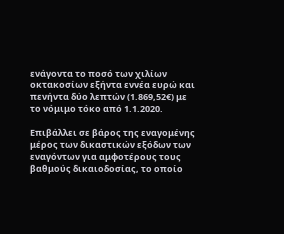ενάγοντα το ποσό των χιλίων οκτακοσίων εξήντα εννέα ευρώ και πενήντα δύο λεπτών (1.869,52€) με το νόμιμο τόκο από 1.1.2020.

Επιβάλλει σε βάρος της εναγομένης μέρος των δικαστικών εξόδων των εναγόντων για αμφοτέρους τους βαθμούς δικαιοδοσίας, το οποίο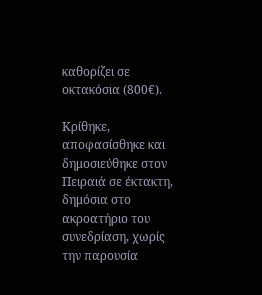καθορίζει σε οκτακόσια (800€).

Κρίθηκε, αποφασίσθηκε και δημοσιεύθηκε στον Πειραιά σε έκτακτη, δημόσια στο ακροατήριο του συνεδρίαση, χωρίς την παρουσία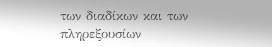των διαδίκων και των πληρεξουσίων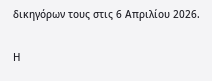δικηγόρων τους στις 6 Απριλίου 2026.

Η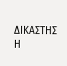ΔΙΚΑΣΤΗΣ                                              Η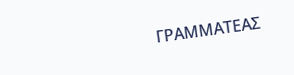ΓΡΑΜΜΑΤΕΑΣ